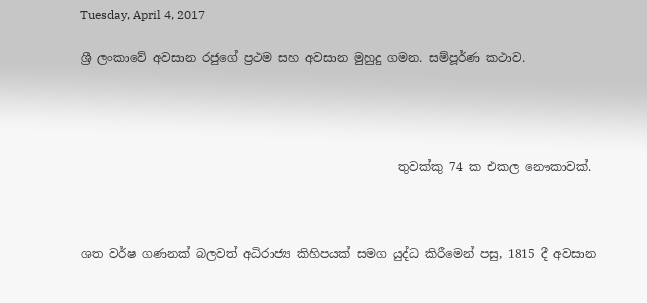Tuesday, April 4, 2017

ශ්‍රී ලංකාවේ අවසාන රජුගේ ප්‍රථම සහ අවසාන මුහුදු ගමන. සම්පූර්ණ කථාව.




                                                     තුවක්කු 74 ක එකල නෞකාවක්.



ශත වර්ෂ ගණනක් බලවත් අධිරාජ්‍ය කිහිපයක් සමග යුද්ධ කිරීමෙන් පසු, 1815 දී අවසාන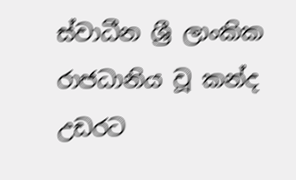ස්වාධීන ශ්‍රී ලාංකික රාජධානිය වූ කන්ද උඩරට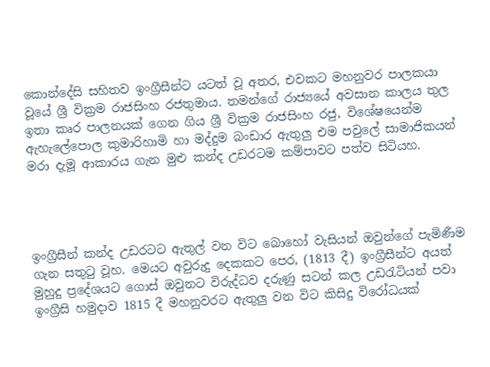කොන්දේසි සහිතව ඉංග්‍රීසීන්ට යටත් වූ අතර, එවකට මහනුවර පාලකයා වූයේ ශ්‍රී වික්‍රම රාජසිංහ රජතුමාය. තමන්ගේ රාජ්‍යයේ අවසාන කාලය තුල ඉතා කෘර පාලනයක් ගෙන ගිය ශ්‍රී වික්‍රම රාජසිංහ රජු, විශේෂයෙන්ම ඇහැලේපොල කුමාරිහාමි හා මද්දුම බංඩාර ඇතුලු එම පවුලේ සාමාජිකයන් මරා දැමූ ආකාරය ගැන මුළු කන්ද උඩරටම කම්පාවට පත්ව සිටියහ.




ඉංග්‍රීසීන් කන්ද උඩරටට ඇතුල් වන විට බොහෝ වැසියන් ඔවුන්ගේ පැමිණීම ගැන සතුටු වූහ. මෙයට අවුරුදු දෙකකට පෙර, (1813 දී) ඉංග්‍රීසීන්ට අයත් මුහුදු ප්‍රදේශයට ගොස් ඔවුනට විරුද්ධව දරුණු සටන් කල උඩරැටියන් පවා ඉංග්‍රීසි හමුදාව 1815 දී මහනුවරට ඇතුලු වන විට කිසිදු විරෝධයක්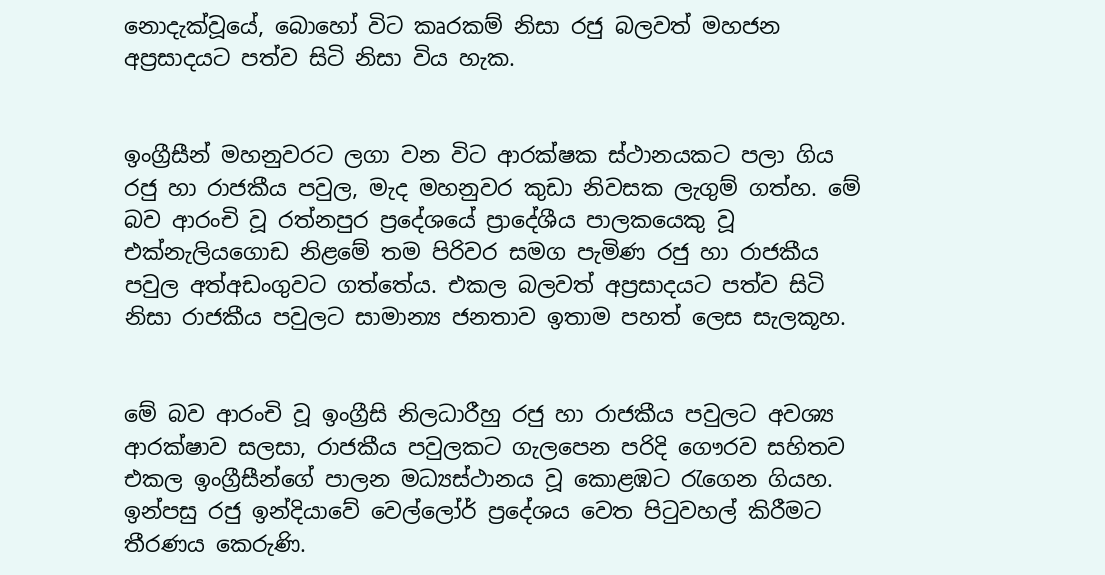නොදැක්වූයේ, බොහෝ විට කෘරකම් නිසා රජු බලවත් මහජන අප්‍රසාදයට පත්ව සිටි නිසා විය හැක.


ඉංග්‍රීසීන් මහනුවරට ලගා වන විට ආරක්ෂක ස්ථානයකට පලා ගිය රජු හා රාජකීය පවුල, මැද මහනුවර කුඩා නිවසක ලැගුම් ගත්හ. මේ බව ආරංචි වූ රත්නපුර ප්‍රදේශයේ ප්‍රාදේශීය පාලකයෙකු වූ එක්නැලියගොඩ නිළමේ තම පිරිවර සමග පැමිණ රජු හා රාජකීය පවුල අත්අඩංගුවට ගත්තේය. එකල බලවත් අප්‍රසාදයට පත්ව සිටි නිසා රාජකීය පවුලට සාමාන්‍ය ජනතාව ඉතාම පහත් ලෙස සැලකූහ.


මේ බව ආරංචි වූ ඉංග්‍රීසි නිලධාරීහු රජු හා රාජකීය පවුලට අවශ්‍ය  ආරක්ෂාව සලසා, රාජකීය පවුලකට ගැලපෙන පරිදි ගෞරව සහිතව එකල ඉංග්‍රීසීන්ගේ පාලන මධ්‍යස්ථානය වූ කොළඹට රැගෙන ගියහ. ඉන්පසු රජු ඉන්දියාවේ වෙල්ලෝර් ප්‍රදේශය වෙත පිටුවහල් කිරීමට තීරණය කෙරුණි.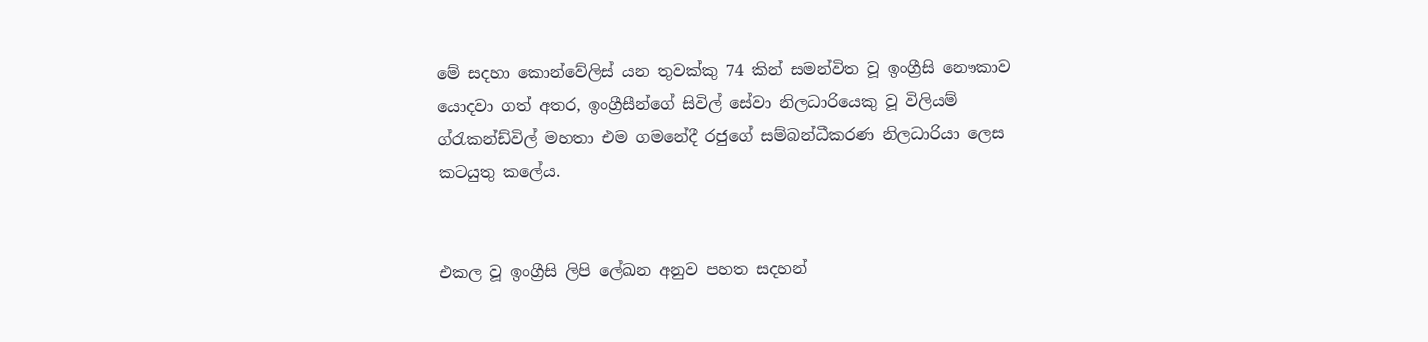මේ සදහා කොන්වේලිස් යන තුවක්කු 74 කින් සමන්විත වූ ඉංග්‍රීසි නෞකාව යොදවා ගත් අතර, ඉංග්‍රීසීන්ගේ සිවිල් සේවා නිලධාරියෙකු වූ විලියම් ග්රැකන්ඩ්විල් මහතා එම ගමනේදී රජුගේ සම්බන්ධීකරණ නිලධාරියා ලෙස කටයුතු කලේය.


එකල වූ ඉංග්‍රීසි ලිපි ලේඛන අනුව පහත සදහන්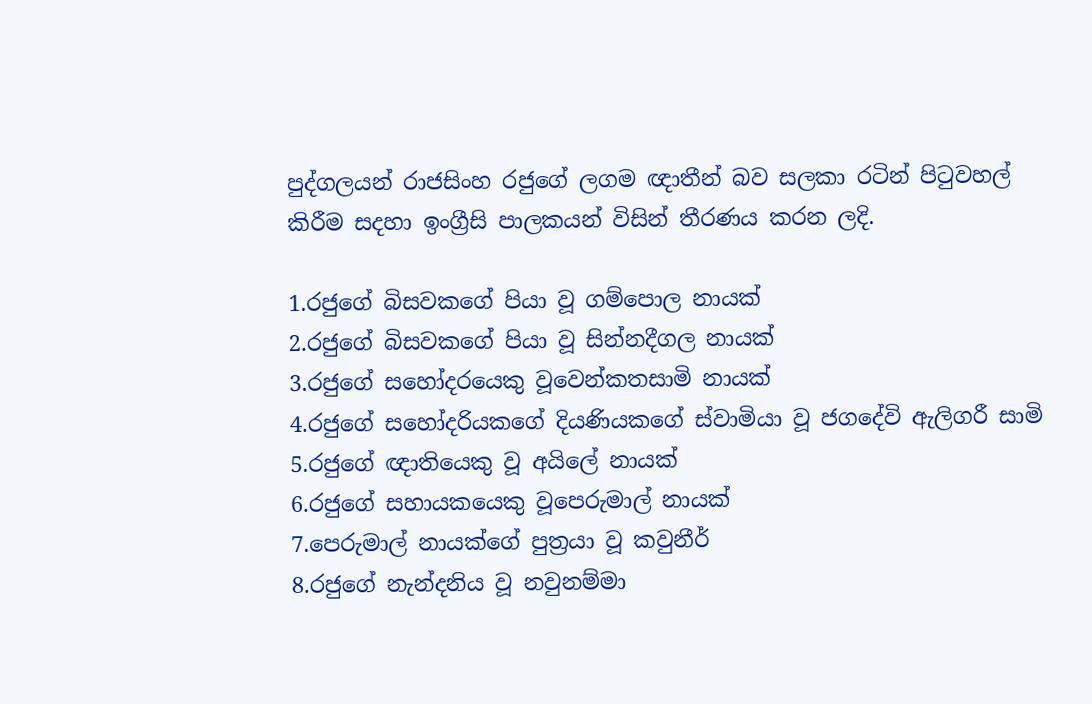පුද්ගලයන් රාජසිංහ රජුගේ ලගම ඥාතීන් බව සලකා රටින් පිටුවහල් කිරීම සදහා ඉංග්‍රීසි පාලකයන් විසින් තීරණය කරන ලදි.

1.රජුගේ බිසවකගේ පියා වූ ගම්පොල නායක්
2.රජුගේ බිසවකගේ පියා වූ සින්නදීගල නායක්
3.රජුගේ සහෝදරයෙකු වූවෙන්කතසාමි නායක්
4.රජුගේ සහෝදරියකගේ දියණියකගේ ස්වාමියා වූ ජගදේවි ඇලිගරී සාමි
5.රජුගේ ඥාතියෙකු වූ අයිලේ නායක්
6.රජුගේ සහායකයෙකු වූපෙරුමාල් නායක්
7.පෙරුමාල් නායක්ගේ පුත්‍රයා වූ කවුනීර්
8.රජුගේ නැන්දනිය වූ නවුනම්මා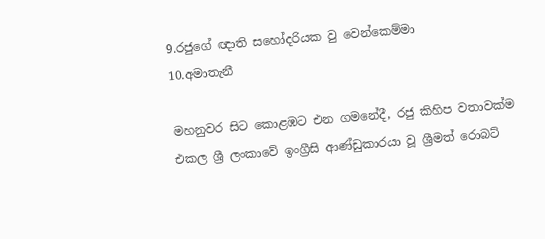9.රජුගේ ඥාති සහෝදරියක වු වෙන්කෙම්මා
10.අමාතැනී

මහනුවර සිට කොළඹට එන ගමනේදී, රජු කිහිප වතාවක්ම එකල ශ්‍රී ලංකාවේ ඉංග්‍රීසි ආණ්ඩුකාරයා වූ ශ්‍රීමත් රොබට්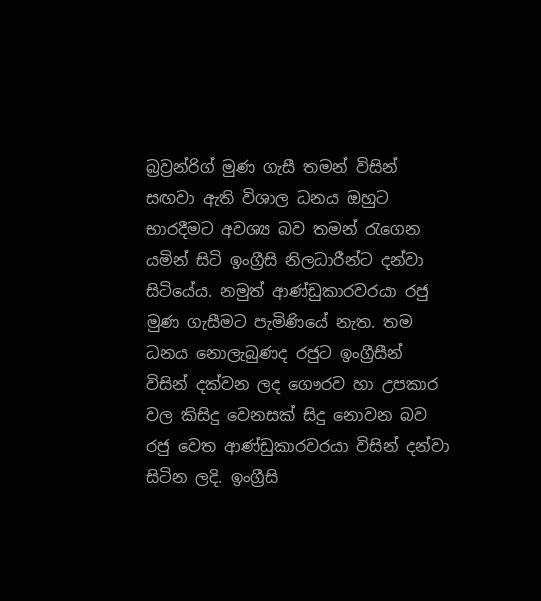බ්‍රව්‍රන්රිග් මුණ ගැසී තමන් විසින් සඟවා ඇති විශාල ධනය ඔහුට භාරදීමට අවශ්‍ය බව තමන් රැගෙන යමින් සිටි ඉංග්‍රීසි නිලධාරීන්ට දන්වා සිටියේය. නමුත් ආණ්ඩුකාරවරයා රජු මුණ ගැසීමට පැමිණියේ නැත. තම ධනය නොලැබුණද රජුට ඉංග්‍රීසීන් විසින් දක්වන ලද ගෞරව හා උපකාර වල කිසිදු වෙනසක් සිදු නොවන බව රජු වෙත ආණ්ඩුකාරවරයා විසින් දන්වා සිටින ලදි. ඉංග්‍රීසි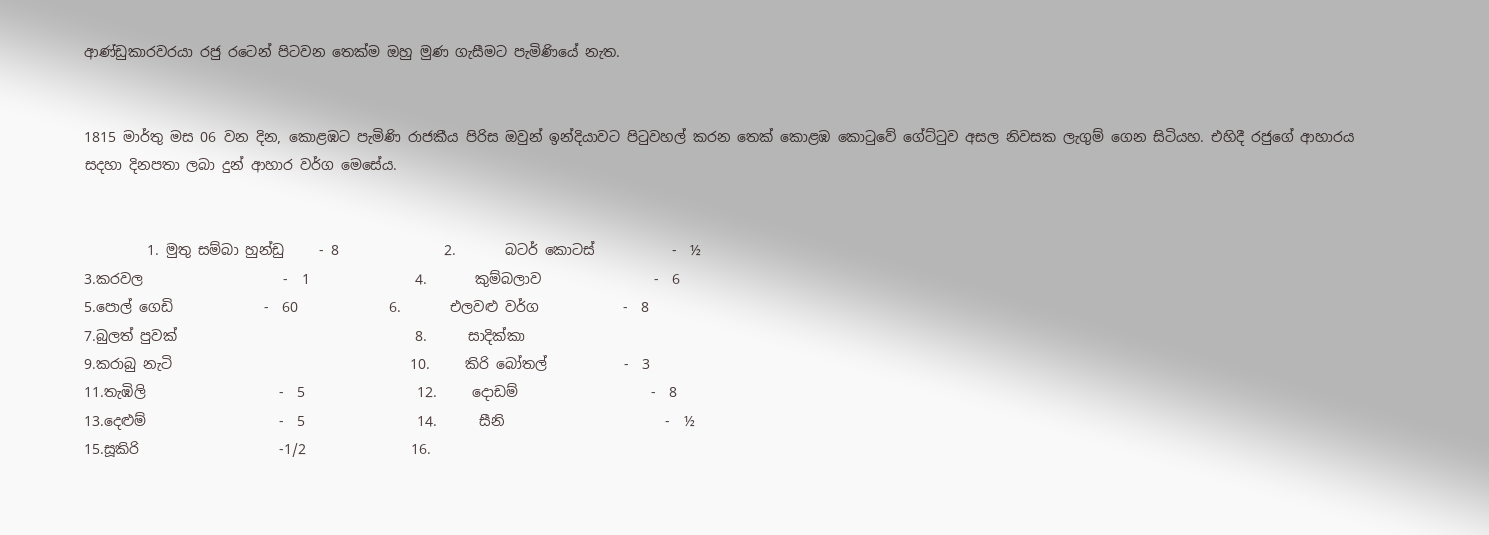ආණ්ඩුකාරවරයා රජු රටෙන් පිටවන තෙක්ම ඔහු මුණ ගැසීමට පැමිණියේ නැත.


1815 මාර්තු මස 06 වන දින, කොළඹට පැමිණි රාජකීය පිරිස ඔවුන් ඉන්දියාවට පිටුවහල් කරන තෙක් කොළඹ කොටුවේ ගේට්ටුව අසල නිවසක ලැගුම් ගෙන සිටියහ. එහිදී රජුගේ ආහාරය සදහා දිනපතා ලබා දුන් ආහාර වර්ග මෙසේය.


         1. මුතු සම්බා හුන්ඩු     - 8               2.       බටර් කොටස්           -  ½
3.කරවල                    -  1               4.       කුම්බලාව                -  6
5.පොල් ගෙඩි             -  60             6.       එලවළු වර්ග            -  8
7.බුලත් පුවක්                                  8.      සාදික්කා
9.කරාබු නැටි                                  10.     කිරි බෝතල්           -  3
11.තැඹිලි                   -  5                12.     දොඩම්                   -  8
13.දෙළුම්                   -  5                14.      සීනි                       -  ½
15.සූකිරි                    -1/2               16.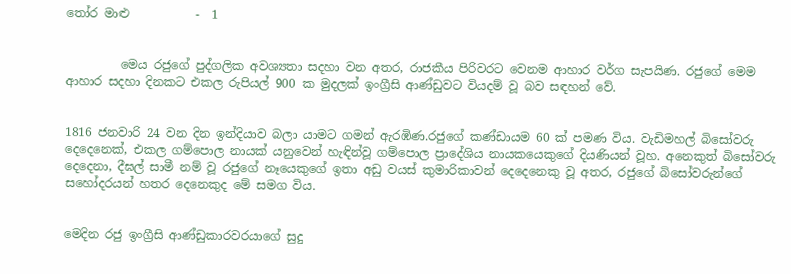තෝර මාළු           -  1


         මෙය රජුගේ පුද්ගලික අවශ්‍යතා සදහා වන අතර, රාජකීය පිරිවරට වෙනම ආහාර වර්ග සැපයිණ. රජුගේ මෙම ආහාර සදහා දිනකට එකල රුපියල් 900 ක මුදලක් ඉංග්‍රීසි ආණ්ඩුවට වියදම් වූ බව සඳහන් වේ.


1816 ජනවාරි 24 වන දින ඉන්දියාව බලා යාමට ගමන් ඇරඹිණ.රජුගේ කණ්ඩායම 60 ක් පමණ විය. වැඩිමහල් බිසෝවරු දෙදෙනෙක්, එකල ගම්පොල නායක් යනුවෙන් හැඳින්වූ ගම්පොල ප්‍රාදේශිය නායකයෙකුගේ දියණියන් වූහ. අනෙකුත් බිසෝවරු දෙදෙනා, දීඝල් සාමී නම් වූ රජුගේ නෑයෙකුගේ ඉතා අඩු වයස් කුමාරිකාවන් දෙදෙනෙකු වූ අතර, රජුගේ බිසෝවරුන්ගේ සහෝදරයන් හතර දෙනෙකුද මේ සමග විය.


මෙදින රජු ඉංග්‍රීසි ආණ්ඩුකාරවරයාගේ සුදු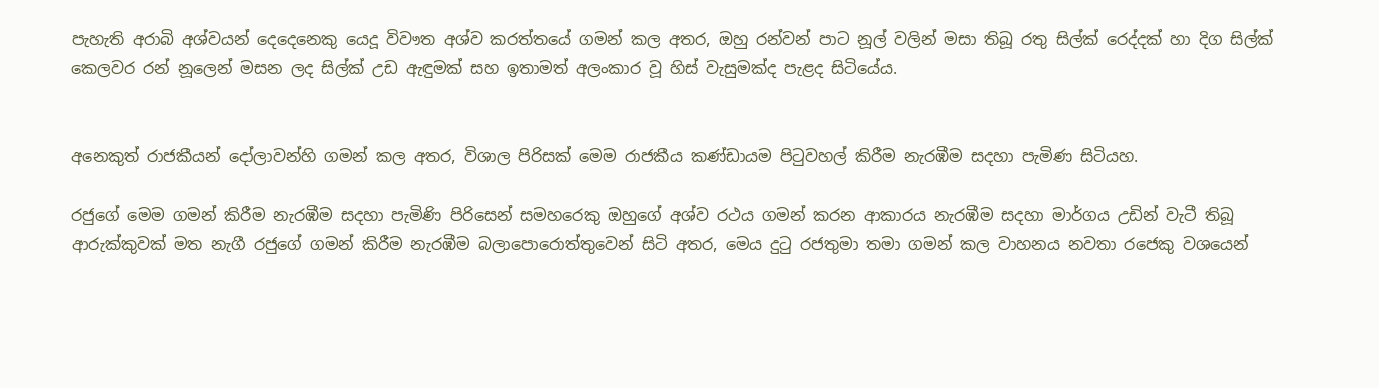පැහැති අරාබි අශ්වයන් දෙදෙනෙකු යෙදූ විවෟත අශ්ව කරත්තයේ ගමන් කල අතර, ඔහු රන්වන් පාට නූල් වලින් මසා තිබූ රතු සිල්ක් රෙද්දක් හා දිග සිල්ක් කෙලවර රන් නූලෙන් මසන ලද සිල්ක් උඩ ඇඳුමක් සහ ඉතාමත් අලංකාර වූ හිස් වැසුමක්ද පැළද සිටියේය.


අනෙකුත් රාජකීයන් දෝලාවන්හි ගමන් කල අතර, විශාල පිරිසක් මෙම රාජකීය කණ්ඩායම පිටුවහල් කිරීම නැරඹීම සදහා පැමිණ සිටියහ.

රජුගේ මෙම ගමන් කිරීම නැරඹීම සදහා පැමිණි පිරිසෙන් සමහරෙකු ඔහුගේ අශ්ව රථය ගමන් කරන ආකාරය නැරඹීම සදහා මාර්ගය උඩින් වැටී තිබූ ආරුක්කුවක් මත නැගී රජුගේ ගමන් කිරීම නැරඹීම බලාපොරොත්තුවෙන් සිටි අතර, මෙය දුටු රජතුමා තමා ගමන් කල වාහනය නවතා රජෙකු වශයෙන්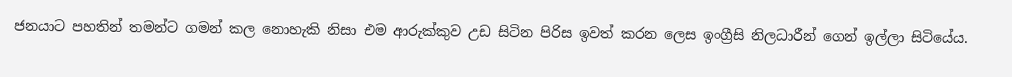ජනයාට පහතින් තමන්ට ගමන් කල නොහැකි නිසා එම ආරුක්කුව උඩ සිටින පිරිස ඉවත් කරන ලෙස ඉංග්‍රීසි නිලධාරීන් ගෙන් ඉල්ලා සිටියේය.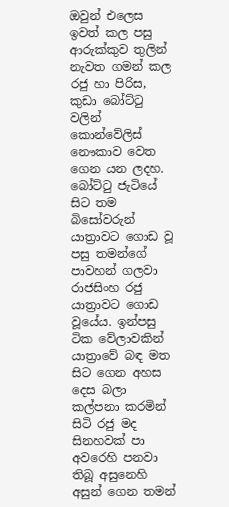ඔවුන් එලෙස ඉවත් කල පසු ආරුක්කුව තුලින් නැවත ගමන් කල රජු හා පිරිස, කුඩා බෝට්ටු වලින් කොන්වේලිස් නෞකාව වෙත ගෙන යන ලදහ. බෝට්ටු ජැටියේ සිට තම බිසෝවරුන් යාත්‍රාවට ගොඩ වූ පසු තමන්ගේ පාවහන් ගලවා රාජසිංහ රජු යාත්‍රාවට ගොඩ වූයේය. ඉන්පසු ටික වේලාවකින් යාත්‍රාවේ බඳ මත සිට ගෙන අහස දෙස බලා කල්පනා කරමින් සිටි රජු මද සිනහවක් පා අවරෙහි පනවා තිබූ අසුනෙහි අසුන් ගෙන තමන්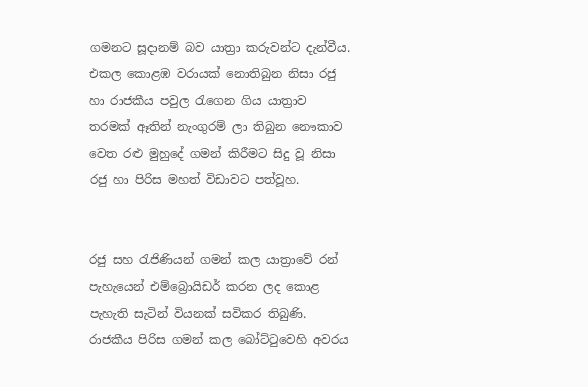ගමනට සූදානම් බව යාත්‍රා කරුවන්ට දැන්වීය. එකල කොළඹ වරායක් නොතිබුන නිසා රජු හා රාජකීය පවුල රැගෙන ගිය යාත්‍රාව තරමක් ඈතින් නැංගුරම් ලා තිබුන නෞකාව වෙත රළු මුහුදේ ගමන් කිරීමට සිදු වූ නිසා රජු හා පිරිස මහත් විඩාවට පත්වූහ.


රජු සහ රැජිණියන් ගමන් කල යාත්‍රාවේ රන් පැහැයෙන් එම්බ්‍රොයිඩර් කරන ලද කොළ පැහැති සැටින් වියනක් සවිකර තිබුණි. රාජකීය පිරිස ගමන් කල බෝට්ටුවෙහි අවරය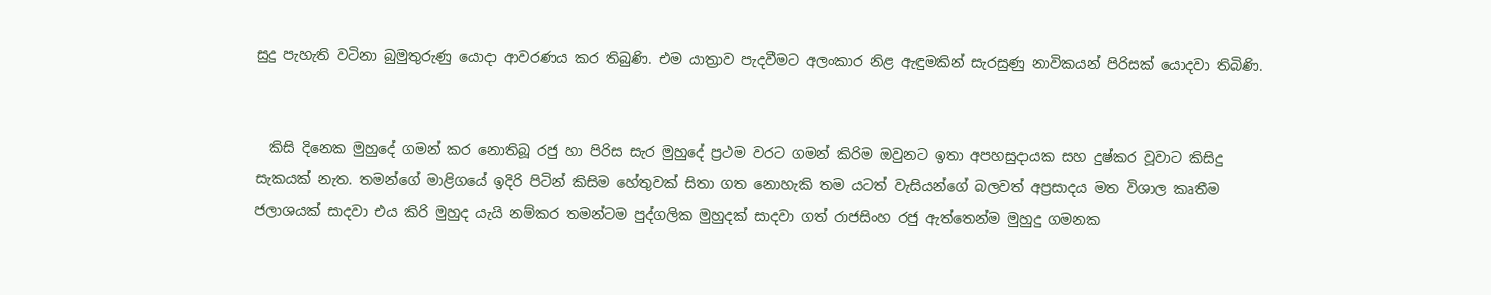සුදු පැහැති වටිනා බුමුතුරුණු යොදා ආවරණය කර තිබුණි. එම යාත්‍රාව පැදවීමට අලංකාර නිළ ඇඳුමකින් සැරසුණු නාවිකයන් පිරිසක් යොදවා තිබිණි.


  කිසි දිනෙක මුහුදේ ගමන් කර නොතිබූ රජු හා පිරිස සැර මුහුදේ ප්‍රථම වරට ගමන් කිරිම ඔවුනට ඉතා අපහසුදායක සහ දුෂ්කර වූවාට කිසිදු සැකයක් නැත. තමන්ගේ මාළිගයේ ඉදිරි පිටින් කිසිම හේතුවක් සිතා ගත නොහැකි තම යටත් වැසියන්ගේ බලවත් අප්‍රසාදය මත විශාල කෘතීම ජලාශයක් සාදවා එය කිරි මුහුද යැයි නම්කර තමන්ටම පුද්ගලික මුහුදක් සාදවා ගත් රාජසිංහ රජු ඇත්තෙන්ම මුහුදු ගමනක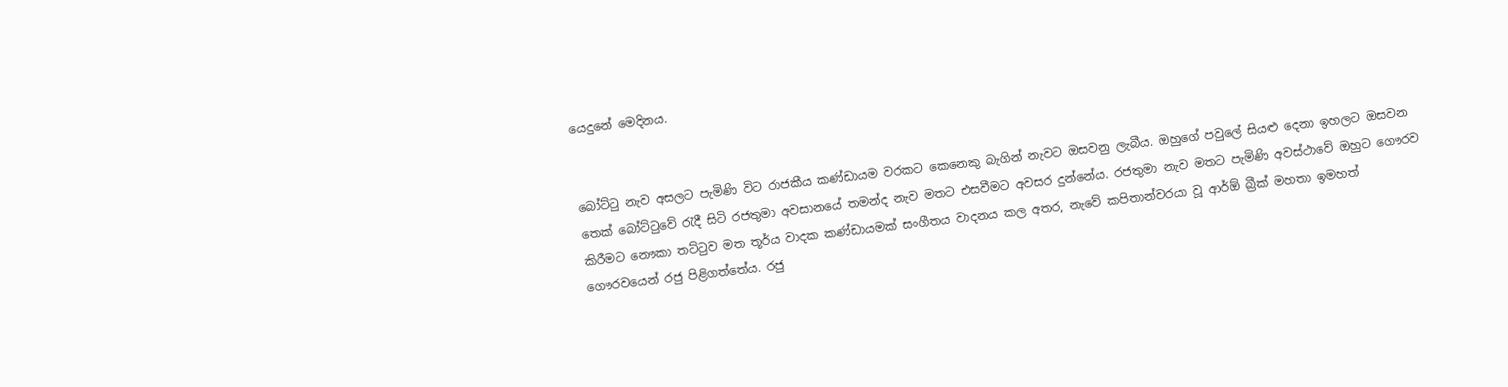යෙදුනේ මෙදිනය.


බෝට්ටු නැව අසලට පැමිණි විට රාජකීය කණ්ඩායම වරකට කෙනෙකු බැගින් නැවට ඔසවනු ලැබීය. ඔහුගේ පවුලේ සියළු දෙනා ඉහලට ඔසවන තෙක් බෝට්ටුවේ රැදී සිටි රජතුමා අවසානයේ තමන්ද නැව මතට එසවීමට අවසර දුන්නේය. රජතුමා නැව මතට පැමිණි අවස්ථාවේ ඔහුට ගෞරව කිරීමට නෞකා තට්ටුව මත තූර්ය වාදක කණ්ඩායමක් සංගීතය වාදනය කල අතර, නැවේ කපිතාන්වරයා වූ ආර්ඕ බ්‍රීක් මහතා ඉමහත් ගෞරවයෙන් රජු පිළිගත්තේය. රජු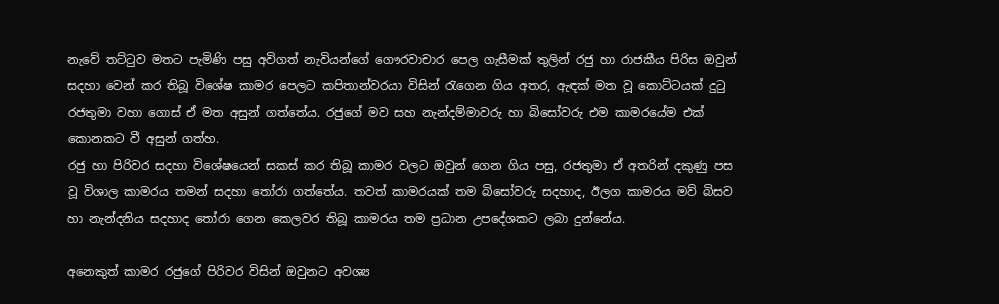නැවේ තට්ටුව මතට පැමිණි පසු අවිගත් නැවියන්ගේ ගෞරවාචාර පෙල ගැසීමක් තුලින් රජු හා රාජකීය පිරිස ඔවුන් සදහා වෙන් කර තිබූ විශේෂ කාමර පෙලට කපිතාන්වරයා විසින් රැගෙන ගිය අතර, ඇඳක් මත වූ කොට්ටයක් දුටු රජතුමා වහා ගොස් ඒ මත අසුන් ගත්තේය. රජුගේ මව සහ නැන්දම්මාවරු හා බිසෝවරු එම කාමරයේම එක් කොනකට වී අසුන් ගත්හ.
රජු හා පිරිවර සදහා විශේෂයෙන් සකස් කර තිබූ කාමර වලට ඔවුන් ගෙන ගිය පසු, රජතුමා ඒ අතරින් දකුණු පස වූ විශාල කාමරය තමන් සදහා තෝරා ගත්තේය. තවත් කාමරයක් තම බිසෝවරු සදහාද, ඊලග කාමරය මව් බිසව හා නැන්දනිය සදහාද තෝරා ගෙන කෙලවර තිබූ කාමරය තම ප්‍රධාන උපදේශකට ලබා දුන්නේය.

අනෙකුත් කාමර රජුගේ පිරිවර විසින් ඔවුනට අවශ්‍ය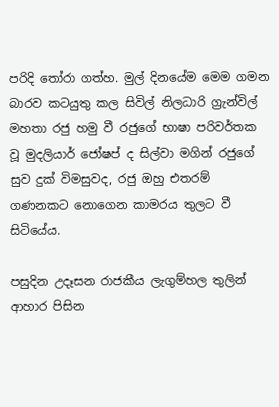පරිදි තෝරා ගත්හ. මුල් දිනයේම මෙම ගමන බාරව කටයුතු කල සිවිල් නිලධාරි ග්‍රැන්විල් මහතා රජු හමු වී රජුගේ භාෂා පරිවර්තක වූ මුදලියාර් ජෝෂප් ද සිල්වා මගින් රජුගේ සුව දුක් විමසුවද, රජු ඔහු එතරම් ගණනකට නොගෙන කාමරය තුලට වී සිටියේය.

පසුදින උදෑසන රාජකීය ලැගුම්හල තුලින් ආහාර පිසින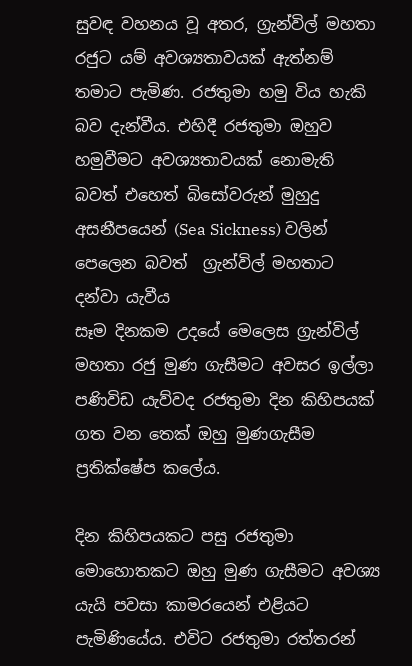සුවඳ වහනය වූ අතර, ග්‍රැන්විල් මහතා රජුට යම් අවශ්‍යතාවයක් ඇත්නම් තමාට පැමිණ. රජතුමා හමු විය හැකි බව දැන්වීය. එහිදී රජතුමා ඔහුව හමුවීමට අවශ්‍යතාවයක් නොමැති බවත් එහෙත් බිසෝවරුන් මුහුදු අසනීපයෙන් (Sea Sickness) වලින් පෙලෙන බවත්  ග්‍රැන්විල් මහතාට දන්වා යැවීය
සෑම දිනකම උදයේ මෙලෙස ග්‍රැන්විල් මහතා රජු මුණ ගැසීමට අවසර ඉල්ලා පණිවිඩ යැව්වද රජතුමා දින කිහිපයක් ගත වන තෙක් ඔහු මුණගැසීම ප්‍රතික්ෂේප කලේය.

දින කිහිපයකට පසු රජතුමා මොහොතකට ඔහු මුණ ගැසීමට අවශ්‍ය යැයි පවසා කාමරයෙන් එළියට පැමිණියේය. එවිට රජතුමා රත්තරන්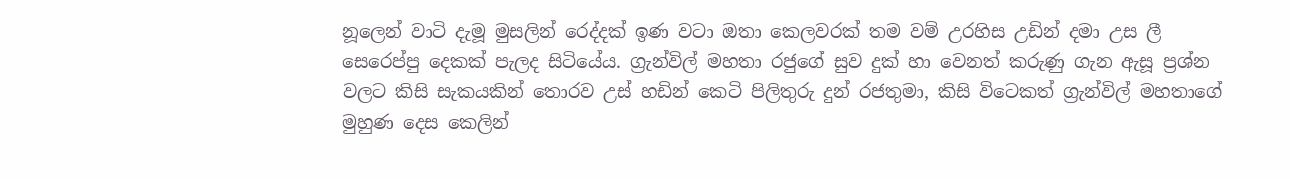නූලෙන් වාටි දැමූ මුසලින් රෙද්දක් ඉණ වටා ඔතා කෙලවරක් තම වම් උරහිස උඩින් දමා උස ලී සෙරෙප්පු දෙකක් පැලද සිටියේය. ග්‍රැන්විල් මහතා රජුගේ සුව දුක් හා වෙනත් කරුණු ගැන ඇසූ ප්‍රශ්න වලට කිසි සැකයකින් තොරව උස් හඩින් කෙටි පිලිතුරු දුන් රජතුමා, කිසි විටෙකත් ග්‍රැන්විල් මහතාගේ මුහුණ දෙස කෙලින්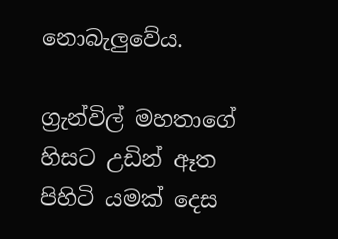නොබැලුවේය.

ග්‍රැන්විල් මහතාගේ හිසට උඩින් ඈත පිහිටි යමක් දෙස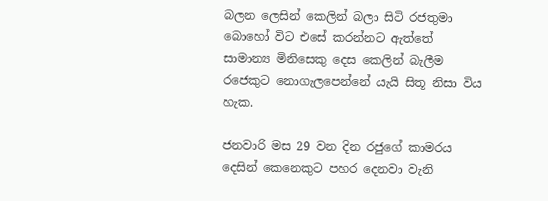බලන ලෙසින් කෙලින් බලා සිටි රජතුමා බොහෝ විට එසේ කරන්නට ඇත්තේ සාමාන්‍ය මිනිසෙකු දෙස කෙලින් බැලීම රජෙකුට නොගැලපෙන්නේ යැයි සිතූ නිසා විය හැක.

ජනවාරි මස 29 වන දින රජුගේ කාමරය දෙසින් කෙනෙකුට පහර දෙනවා වැනි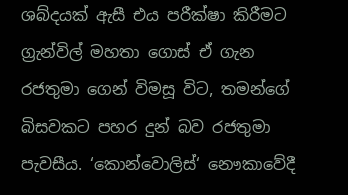ශබ්දයක් ඇසී එය පරීක්ෂා කිරීමට ග්‍රැන්විල් මහතා ගොස් ඒ ගැන රජතුමා ගෙන් විමසූ විට, තමන්ගේ බිසවකට පහර දුන් බව රජතුමා පැවසීය. ‘කොන්වොලිස්‘ නෞකාවේදී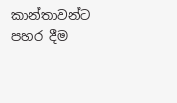කාන්තාවන්ට පහර දීම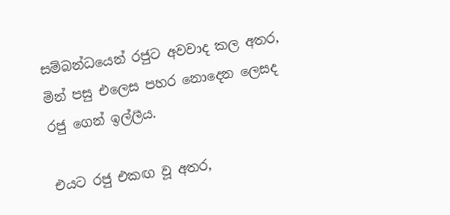සම්බන්ධයෙන් රජුට අවවාද කල අතර, මින් පසු එලෙස පහර නොදෙන ලෙසද රජු ගෙන් ඉල්ලීය.

එයට රජු එකඟ වූ අතර,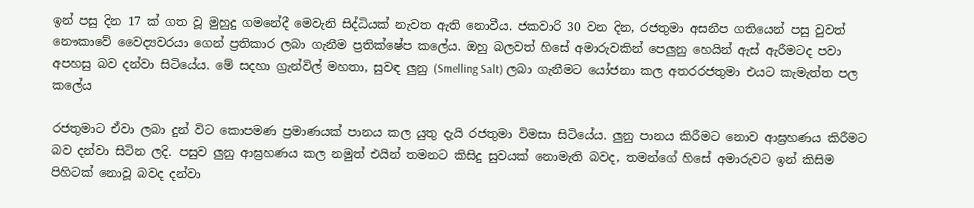ඉන් පසු දින 17 ක් ගත වූ මුහුදු ගමනේදී මෙවැනි සිද්ධියක් නැවත ඇති නොවීය. ජකවාරි 30 වන දින, රජතුමා අසනීප ගතියෙන් පසු වුවත් නෞකාවේ වෛද්‍යවරයා ගෙන් ප්‍රතිකාර ලබා ගැනීම ප්‍රතික්ෂේප කලේය. ඔහු බලවත් හිසේ අමාරුවකින් පෙලුනු හෙයින් ඇස් ඇරීමටද පවා අපහසු බව දන්වා සිටියේය. මේ සදහා ග්‍රැන්විල් මහතා, සුවඳ ලුනු (Smelling Salt) ලබා ගැනීමට යෝජනා කල අතරරජතුමා එයට කැමැත්ත පල කලේය

රජතුමාට ඒවා ලබා දුන් විට කොපමණ ප්‍රමාණයක් පානය කල යුතු දැයි රජතුමා විමසා සිටියේය. ලුනු පානය කිරීමට නොව ආඝ්‍රහණය කිරීමට බව දන්වා සිටින ලදි. පසුව ලුනු ආඝ්‍රහණය කල නමුත් එයින් තමනට කිසිදු සුවයක් නොමැති බවද, තමන්ගේ හිසේ අමාරුවට ඉන් කිසිම පිහිටක් නොවූ බවද දන්වා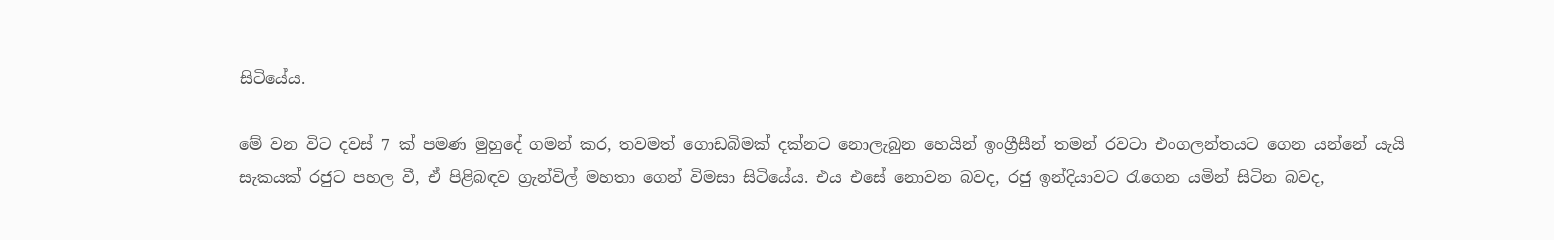සිටියේය.

මේ වන විට දවස් 7 ක් පමණ මුහුදේ ගමන් කර, තවමත් ගොඩබිමක් දක්නට නොලැබුන හෙයින් ඉංග්‍රීසීන් තමන් රවටා එංගලන්තයට ගෙන යන්නේ යැයි සැකයක් රජුට පහල වී, ඒ පිළිබඳව ග්‍රැන්විල් මහතා ගෙන් විමසා සිටියේය. එය එසේ නොවන බවද, රජු ඉන්දියාවට රැගෙන යමින් සිටින බවද,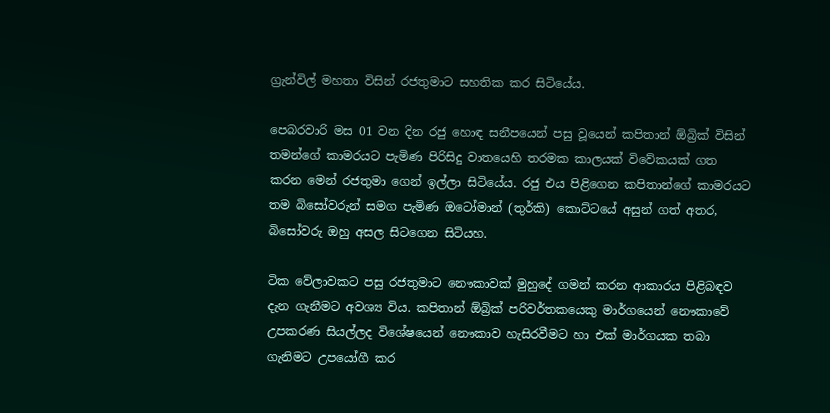ග්‍රැන්විල් මහතා විසින් රජතුමාට සහතික කර සිටියේය.

පෙබරවාරි මස 01 වන දින රජු හොඳ සනීපයෙන් පසු වූයෙන් කපිතාන් ඕබ්‍රික් විසින් තමන්ගේ කාමරයට පැමිණ පිරිසිදු වාතයෙහි තරමක කාලයක් විවේකයක් ගත කරන මෙන් රජතුමා ගෙන් ඉල්ලා සිටියේය. රජු එය පිළිගෙන කපිතාන්ගේ කාමරයට තම බිසෝවරුන් සමග පැමිණ ඔටෝමාන් (තුර්කි) කොට්ටයේ අසුන් ගත් අතර, බිසෝවරු ඔහු අසල සිටගෙන සිටියහ.

ටික වේලාවකට පසු රජතුමාට නෞකාවක් මුහුදේ ගමන් කරන ආකාරය පිළිබඳව දැන ගැනීමට අවශ්‍ය විය. කපිතාන් ඕබ්‍රික් පරිවර්තකයෙකු මාර්ගයෙන් නෞකාවේ උපකරණ සියල්ලද විශේෂයෙන් නෞකාව හැසිරවීමට හා එක් මාර්ගයක තබා ගැනිමට උපයෝගී කර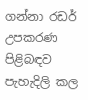ගන්නා රඩර් උපකරණ පිළිබඳව පැහැදිලි කල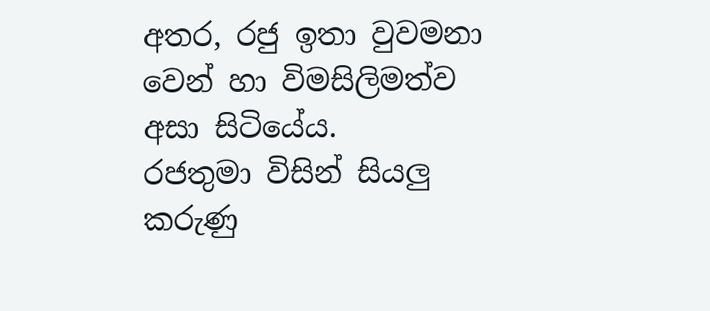අතර, රජු ඉතා වුවමනා වෙන් හා විමසිලිමත්ව අසා සිටියේය.
රජතුමා විසින් සියලු කරුණු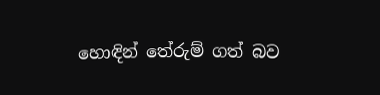හොඳින් තේරුම් ගත් බව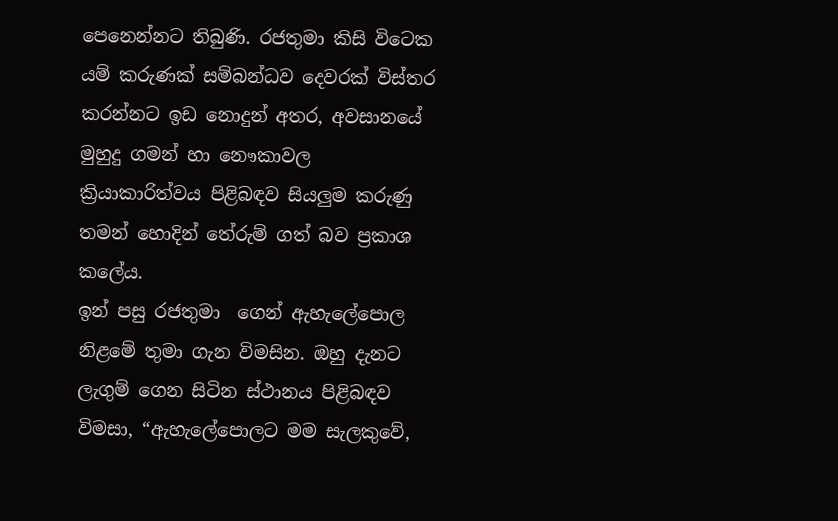පෙනෙන්නට තිබුණි. රජතුමා කිසි විටෙක යම් කරුණක් සම්බන්ධව දෙවරක් විස්තර කරන්නට ඉඩ නොදුන් අතර, අවසානයේ මුහුදු ගමන් හා නෞකාවල ක්‍රියාකාරිත්වය පිළිබඳව සියලුම කරුණු තමන් හොදින් තේරුම් ගත් බව ප්‍රකාශ කලේය.
ඉන් පසු රජතුමා  ගෙන් ඇහැලේපොල නිළමේ තුමා ගැන විමසින. ඔහු දැනට ලැගුම් ගෙන සිටින ස්ථානය පිළිබඳව විමසා, “ඇහැලේපොලට මම සැලකුවේ,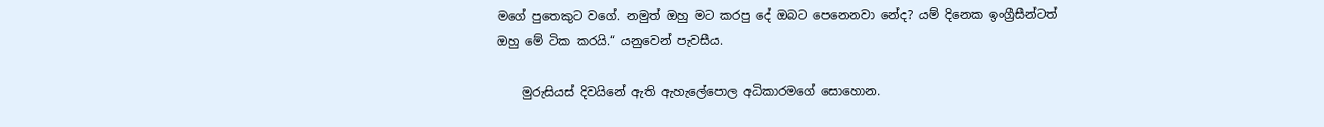මගේ පුතෙකුට වගේ. නමුත් ඔහු මට කරපු දේ ඔබට පෙනෙනවා නේද? යම් දිනෙක ඉංග්‍රීසීන්ටත් ඔහු මේ ටික කරයි.“ යනුවෙන් පැවසීය.

    මුරුසියස් දිවයිනේ ඇති ඇහැලේපොල අධිකාරමගේ සොහොන.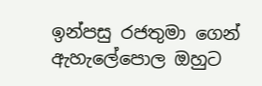ඉන්පසු රජතුමා ගෙන් ඇහැලේපොල ඔහුට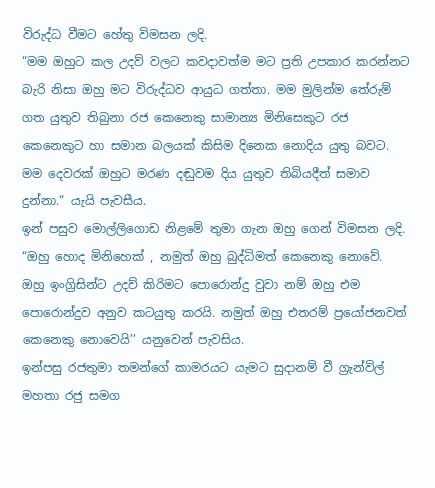විරුද්ධ වීමට හේතු විමසන ලදි.
“මම ඔහුට කල උදව් වලට කවදාවත්ම මට ප්‍රති උපකාර කරන්නට බැරි නිසා ඔහු මට විරුද්ධව ආයුධ ගත්තා. මම මුලින්ම තේරුම් ගත යුතුව තිබුනා රජ කෙනෙකු සාමාන්‍ය මිනිසෙකුට රජ කෙනෙකුට හා සමාන බලයක් කිසිම දිනෙක නොදිය යුතු බවට. මම දෙවරක් ඔහුට මරණ දඬුවම දිය යුතුව තිබියදීත් සමාව දුන්නා.“ යැයි පැවසීය.
ඉන් පසුව මොල්ලිගොඩ නිළමේ තුමා ගැන ඔහු ගෙන් විමසන ලදි.
“ඔහු හොද මිනිහෙක් , නමුත් ඔහු බුද්ධිමත් කෙනෙකු නොවේ. ඔහු ඉංග්‍රිසින්ට උදව් කිරිමට පොරොන්දු වුවා නම් ඔහු එම පොරොන්දුව අනුව කටයුතු කරයි. නමුත් ඔහු එතරම් ප්‍රයෝජනවත් කෙනෙකු නොවෙයි’’ යනුවෙන් පැවසිය.
ඉන්පසු රජතුමා තමන්ගේ කාමරයට යැමට සුදානම් වී ග්‍රැන්විල් මහතා රජු සමග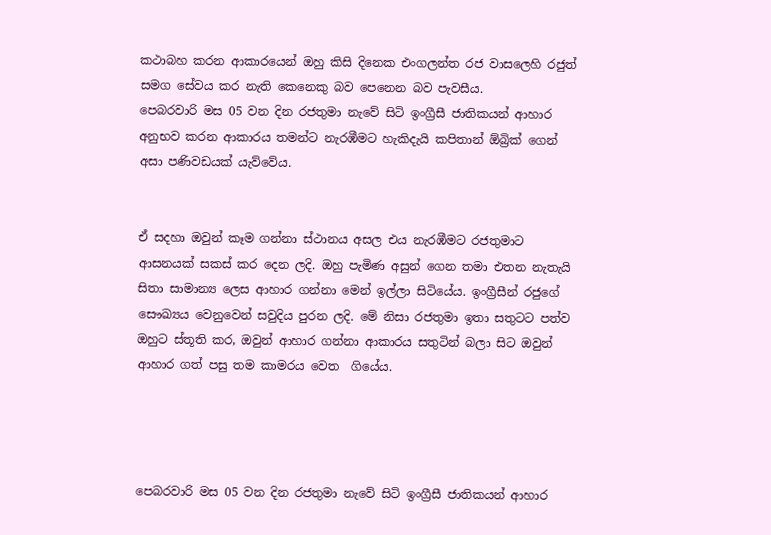කථාබහ කරන ආකාරයෙන් ඔහු කිසි දිනෙක එංගලන්ත රජ වාසලෙහි රජුත් සමග සේවය කර නැති කෙනෙකු බව පෙනෙන බව පැවසීය.
පෙබරවාරි මස 05 වන දින රජතුමා නැවේ සිටි ඉංග්‍රීසී ජාතිකයන් ආහාර අනුභව කරන ආකාරය තමන්ට නැරඹීමට හැකිදැයි කපිතාන් ඕබ්‍රික් ගෙන් අසා පණිවඩයක් යැව්වේය.


ඒ සදහා ඔවුන් කෑම ගන්නා ස්ථානය අසල එය නැරඹීමට රජතුමාට ආසනයක් සකස් කර දෙන ලදි. ඔහු පැමිණ අසුන් ගෙන තමා එතන නැතැයි සිතා සාමාන්‍ය ලෙස ආහාර ගන්නා මෙන් ඉල්ලා සිටියේය. ඉංග්‍රීසීන් රජුගේ සෞඛ්‍යය වෙනුවෙන් සවුදිය පුරන ලදි. මේ නිසා රජතුමා ඉතා සතුටට පත්ව ඔහුට ස්තූති කර, ඔවුන් ආහාර ගන්නා ආකාරය සතුටින් බලා සිට ඔවුන් ආහාර ගත් පසු තම කාමරය වෙත  ගියේය.




පෙබරවාරි මස 05 වන දින රජතුමා නැවේ සිටි ඉංග්‍රීසී ජාතිකයන් ආහාර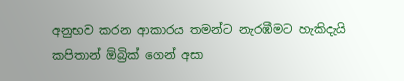අනුභව කරන ආකාරය තමන්ට නැරඹීමට හැකිදැයි කපිතාන් ඕබ්‍රික් ගෙන් අසා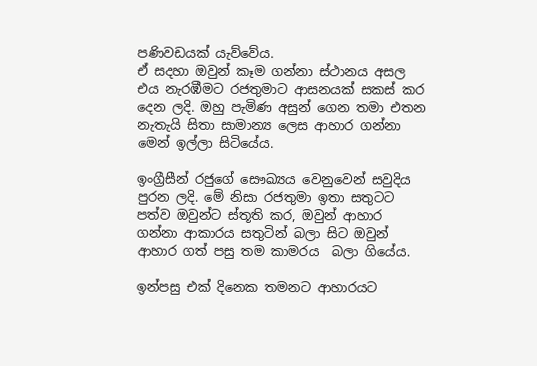පණිවඩයක් යැව්වේය.
ඒ සදහා ඔවුන් කෑම ගන්නා ස්ථානය අසල එය නැරඹීමට රජතුමාට ආසනයක් සකස් කර දෙන ලදි. ඔහු පැමිණ අසුන් ගෙන තමා එතන නැතැයි සිතා සාමාන්‍ය ලෙස ආහාර ගන්නා මෙන් ඉල්ලා සිටියේය.

ඉංග්‍රීසීන් රජුගේ සෞඛ්‍යය වෙනුවෙන් සවුදිය පුරන ලදි. මේ නිසා රජතුමා ඉතා සතුටට පත්ව ඔවුන්ට ස්තූති කර, ඔවුන් ආහාර ගන්නා ආකාරය සතුටින් බලා සිට ඔවුන් ආහාර ගත් පසු තම කාමරය  බලා ගියේය.

ඉන්පසු එක් දිනෙක තමනට ආහාරයට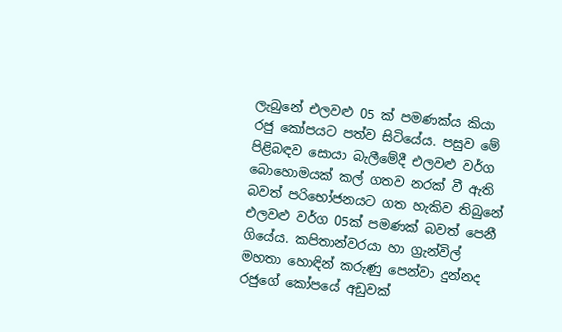ලැබුනේ එලවළු 05 ක් පමණක්ය කියා රජු කෝපයට පත්ව සිටියේය. පසුව මේ පිළිබඳව සොයා බැලීමේදී එලවළු වර්ග බොහොමයක් කල් ගතව නරක් වී ඇති බවත් පරිභෝජනයට ගත හැකිව තිබුනේ එලවළු වර්ග 05ක් පමණක් බවත් පෙනී ගියේය. කපිතාන්වරයා හා ග්‍රැන්විල් මහතා හොඳින් කරුණු පෙන්වා දුන්නද රජුගේ කෝපයේ අඩුවක්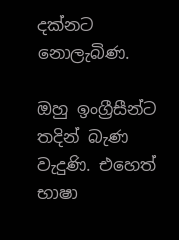දක්නට නොලැබිණ.

ඔහු ඉංග්‍රීසීන්ට තදින් බැණ වැදුණි. එහෙත් භාෂා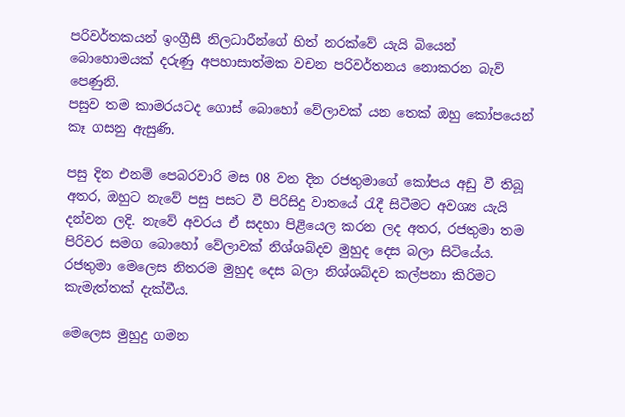පරිවර්තකයන් ඉංග්‍රීසී නිලධාරීන්ගේ හිත් නරක්වේ යැයි බියෙන් බොහොමයක් දරුණු අපහාසාත්මක වචන පරිවර්තනය නොකරන බැව් පෙණුනි.
පසුව තම කාමරයටද ගොස් බොහෝ වේලාවක් යන තෙක් ඔහු කෝපයෙන් කෑ ගසනු ඇසුණි.

පසු දින එනම් පෙබරවාරි මස 08 වන දින රජතුමාගේ කෝපය අඩු වී තිබූ අතර, ඔහුට නැවේ පසු පසට වී පිරිසිදු වාතයේ රැදී සිටීමට අවශ්‍ය යැයි දන්වන ලදි. නැවේ අවරය ඒ සදහා පිළියෙල කරන ලද අතර, රජතුමා තම පිරිවර සමග බොහෝ වේලාවක් නිශ්ශබ්දව මුහුද දෙස බලා සිටියේය. රජතුමා මෙලෙස නිතරම මුහුද දෙස බලා නිශ්ශබ්දව කල්පනා කිරිමට කැමැත්තක් දැක්වීය.

මෙලෙස මුහුදු ගමන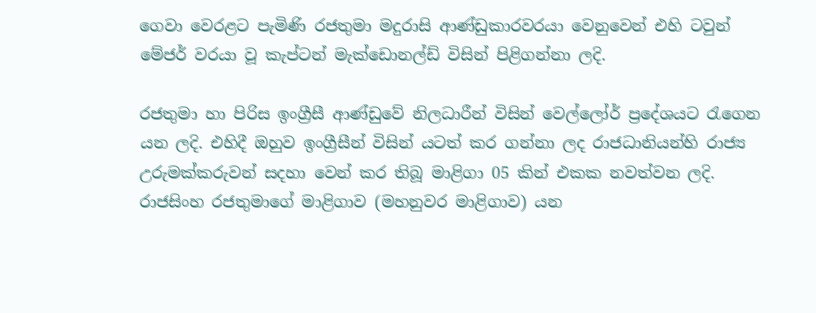ගෙවා වෙරළට පැමිණි රජතුමා මදුරාසි ආණ්ඩුකාරවරයා වෙනුවෙන් එහි ටවුන් මේජර් වරයා වූ කැප්ටන් මැක්ඩොනල්ඩ් විසින් පිළිගන්නා ලදි.

රජතුමා හා පිරිස ඉංග්‍රීසී ආණ්ඩුවේ නිලධාරීන් විසින් වෙල්ලෝර් ප්‍රදේශයට රැගෙන යන ලදි. එහිදී ඔහුව ඉංග්‍රීසීන් විසින් යටත් කර ගන්නා ලද රාජධානියන්හි රාජ්‍ය උරුමක්කරුවන් සදහා වෙන් කර තිබූ මාළිගා 05 කින් එකක නවත්වන ලදි. රාජසිංහ රජතුමාගේ මාළිගාව (මහනුවර මාළිගාව) යන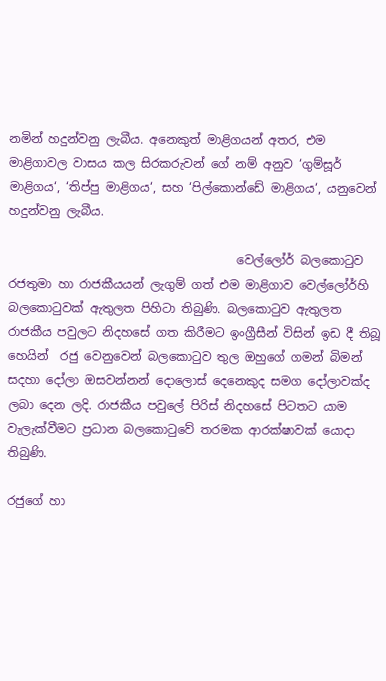නමින් හදුන්වනු ලැබීය. අනෙකුත් මාළිගයන් අතර, එම මාළිගාවල වාසය කල සිරකරුවන් ගේ නම් අනුව ‘ගුම්සූර් මාළිගය‘, ‘තිප්පු මාළිගය‘, සහ ‘පිල්කොන්ඩේ මාළිගය‘, යනුවෙන් හදුන්වනු ලැබීය.

                                      වෙල්ලෝර් බලකොටුව
රජතුමා හා රාජකීයයන් ලැගුම් ගත් එම මාළිගාව වෙල්ලෝර්හි බලකොටුවක් ඇතුලත පිහිටා තිබුණි. බලකොටුව ඇතුලත රාජකීය පවුලට නිදහසේ ගත කිරීමට ඉංග්‍රීසීන් විසින් ඉඩ දී තිබූ හෙයින්  රජු වෙනුවෙන් බලකොටුව තුල ඔහුගේ ගමන් බිමන් සදහා දෝලා ඔසවන්නන් දොලොස් දෙනෙකුද සමග දෝලාවක්ද ලබා දෙන ලදි. රාජකීය පවුලේ පිරිස් නිදහසේ පිටතට යාම වැලැක්වීමට ප්‍රධාන බලකොටුවේ තරමක ආරක්ෂාවක් යොදා තිබුණි.

රජුගේ හා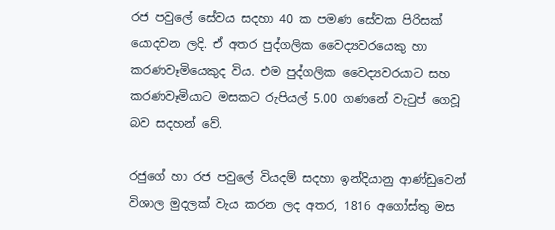රජ පවුලේ සේවය සදහා 40 ක පමණ සේවක පිරිසක් යොදවන ලදි. ඒ අතර පුද්ගලික වෛද්‍යවරයෙකු හා කරණවෑමියෙකුද විය. එම පුද්ගලික වෛද්‍යවරයාට සහ කරණවෑමියාට මසකට රුපියල් 5.00 ගණනේ වැටුප් ගෙවූ බව සදහන් වේ.

රජුගේ හා රජ පවුලේ වියදම් සදහා ඉන්දියානු ආණ්ඩුවෙන් විශාල මුදලක් වැය කරන ලද අතර, 1816 අගෝස්තු මස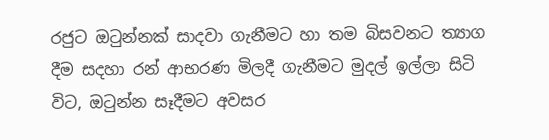රජුට ඔටුන්නක් සාදවා ගැනීමට හා තම බිසවනට ත්‍යාග දීම සදහා රන් ආභරණ මිලදී ගැනීමට මුදල් ඉල්ලා සිටි විට, ඔටුන්න සෑදීමට අවසර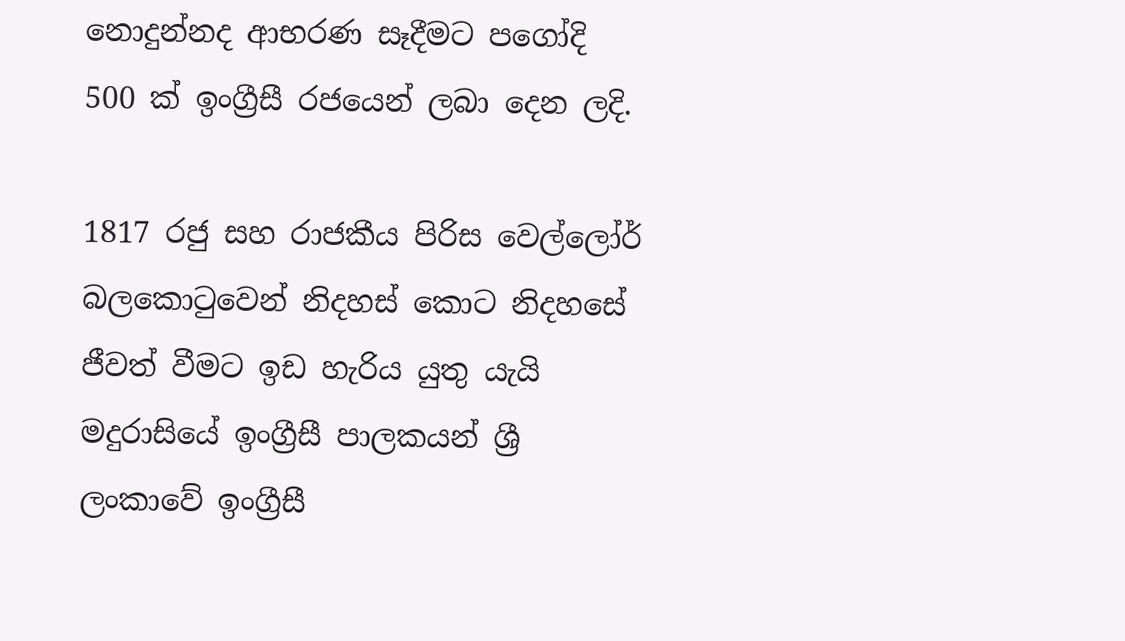නොදුන්නද ආභරණ සෑදීමට පගෝදි 500 ක් ඉංග්‍රීසී රජයෙන් ලබා දෙන ලදි.

1817 රජු සහ රාජකීය පිරිස වෙල්ලෝර් බලකොටුවෙන් නිදහස් කොට නිදහසේ ජීවත් වීමට ඉඩ හැරිය යුතු යැයි මදුරාසියේ ඉංග්‍රීසී පාලකයන් ශ්‍රී ලංකාවේ ඉංග්‍රීසී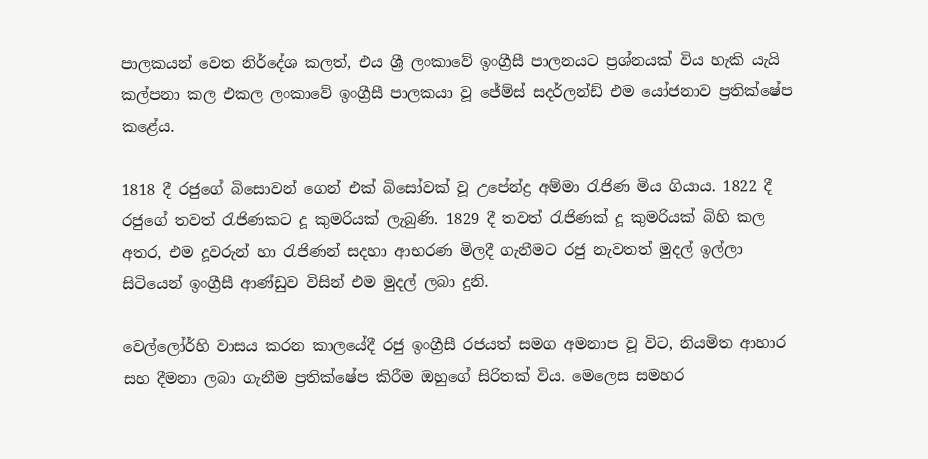පාලකයන් වෙත නිර්දේශ කලත්, එය ශ්‍රී ලංකාවේ ඉංග්‍රීසී පාලනයට ප්‍රශ්නයක් විය හැකි යැයි කල්පනා කල එකල ලංකාවේ ඉංග්‍රීසී පාලකයා වූ ජේම්ස් සදර්ලන්ඩ් එම යෝජනාව ප්‍රතික්ෂේප කළේය.

1818 දී රජුගේ බිසොවන් ගෙන් එක් බිසෝවක් වූ උපේන්ද්‍ර අම්මා රැජිණ මිය ගියාය. 1822 දී රජුගේ තවත් රැජිණකට දූ කුමරියක් ලැබුණි. 1829 දී තවත් රැජිණක් දූ කුමරියක් බිහි කල අතර, එම දූවරුන් හා රැජිණන් සදහා ආභරණ මිලදී ගැනීමට රජු නැවතත් මුදල් ඉල්ලා සිටියෙන් ඉංග්‍රීසී ආණ්ඩුව විසින් එම මුදල් ලබා දුනි.

වෙල්ලෝර්හි වාසය කරන කාලයේදී රජු ඉංග්‍රීසී රජයත් සමග අමනාප වූ විට, නියමිත ආහාර සහ දීමනා ලබා ගැනීම ප්‍රතික්ෂේප කිරීම ඔහුගේ සිරිතක් විය. මෙලෙස සමහර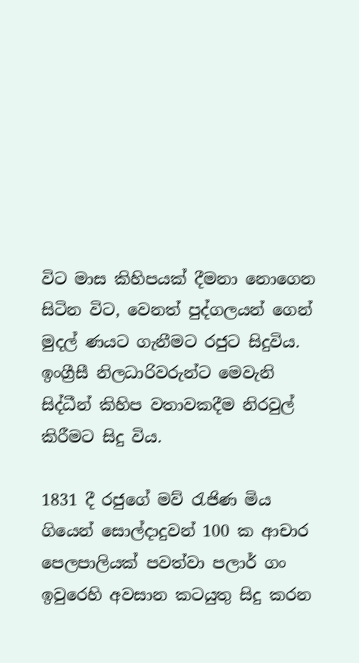විට මාස කිහිපයක් දීමනා නොගෙන සිටින විට, වෙනත් පුද්ගලයන් ගෙන් මුදල් ණයට ගැනීමට රජුට සිදුවිය. ඉංග්‍රීසී නිලධාරිවරුන්ට මෙවැනි සිද්ධීන් කිහිප වතාවකදීම නිරවුල් කිරීමට සිදු විය.

1831 දී රජුගේ මව් රැජිණ මිය ගියෙන් සොල්දාදුවන් 100 ක ආචාර පෙලපාලියක් පවත්වා පලාර් ගං ඉවුරෙහි අවසාන කටයුතු සිදු කරන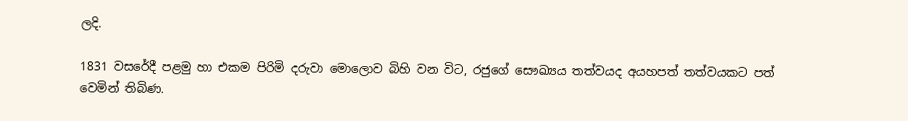ලදි.

1831 වසරේදී පළමු හා එකම පිරිමි දරුවා මොලොව බිහි වන විට, රජුගේ සෞඛ්‍යය තත්වයද අයහපත් තත්වයකට පත් වෙමින් තිබිණ.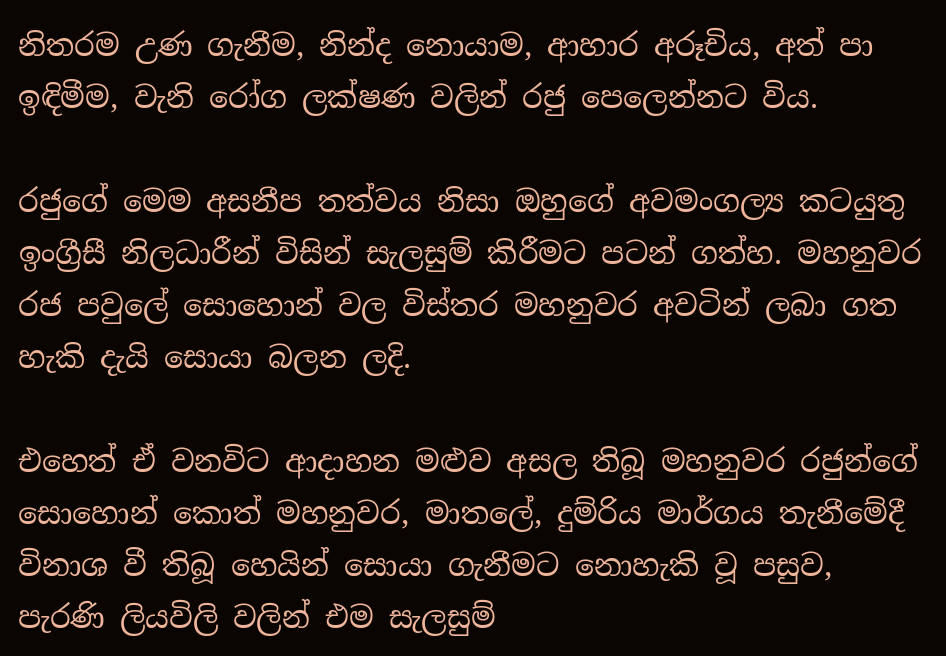නිතරම උණ ගැනීම, නින්ද නොයාම, ආහාර අරූචිය, අත් පා ඉඳිමීම, වැනි රෝග ලක්ෂණ වලින් රජු පෙලෙන්නට විය.

රජුගේ මෙම අසනීප තත්වය නිසා ඔහුගේ අවමංගල්‍ය කටයුතු ඉංග්‍රීසී නිලධාරීන් විසින් සැලසුම් කිරීමට පටන් ගත්හ. මහනුවර රජ පවුලේ සොහොන් වල විස්තර මහනුවර අවටින් ලබා ගත හැකි දැයි සොයා බලන ලදි.

එහෙත් ඒ වනවිට ආදාහන මළුව අසල තිබූ මහනුවර රජුන්ගේ සොහොන් කොත් මහනුවර, මාතලේ, දුම්රිය මාර්ගය තැනීමේදී විනාශ වී තිබූ හෙයින් සොයා ගැනීමට නොහැකි වූ පසුව, පැරණි ලියවිලි වලින් එම සැලසුම්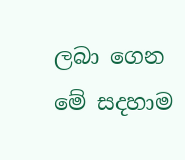ලබා ගෙන මේ සදහාම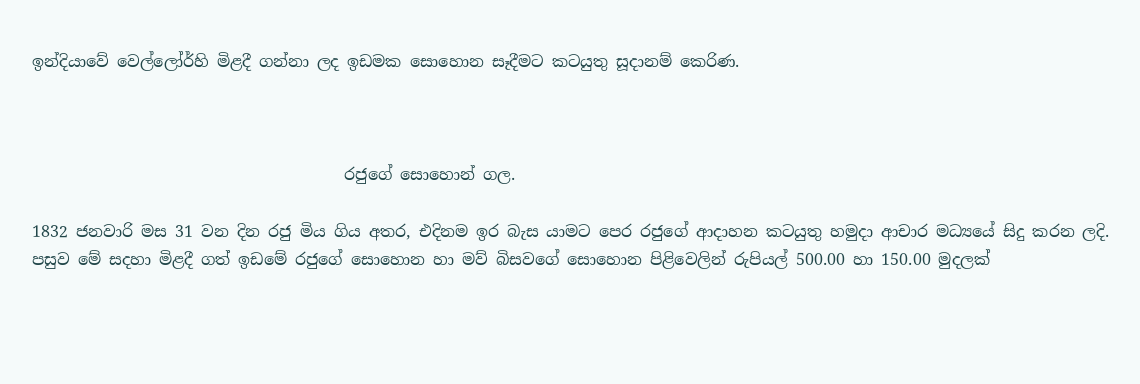ඉන්දියාවේ වෙල්ලෝර්හි මිළදී ගන්නා ලද ඉඩමක සොහොන සෑදීමට කටයුතු සූදානම් කෙරිණ.



                                       රජුගේ සොහොන් ගල.

1832 ජනවාරි මස 31 වන දින රජු මිය ගිය අතර, එදිනම ඉර බැස යාමට පෙර රජුගේ ආදාහන කටයුතු හමුදා ආචාර මධ්‍යයේ සිදු කරන ලදි.
පසුව මේ සදහා මිළදී ගත් ඉඩමේ රජුගේ සොහොන හා මව් බිසවගේ සොහොන පිළිවෙලින් රුපියල් 500.00 හා 150.00 මුදලක්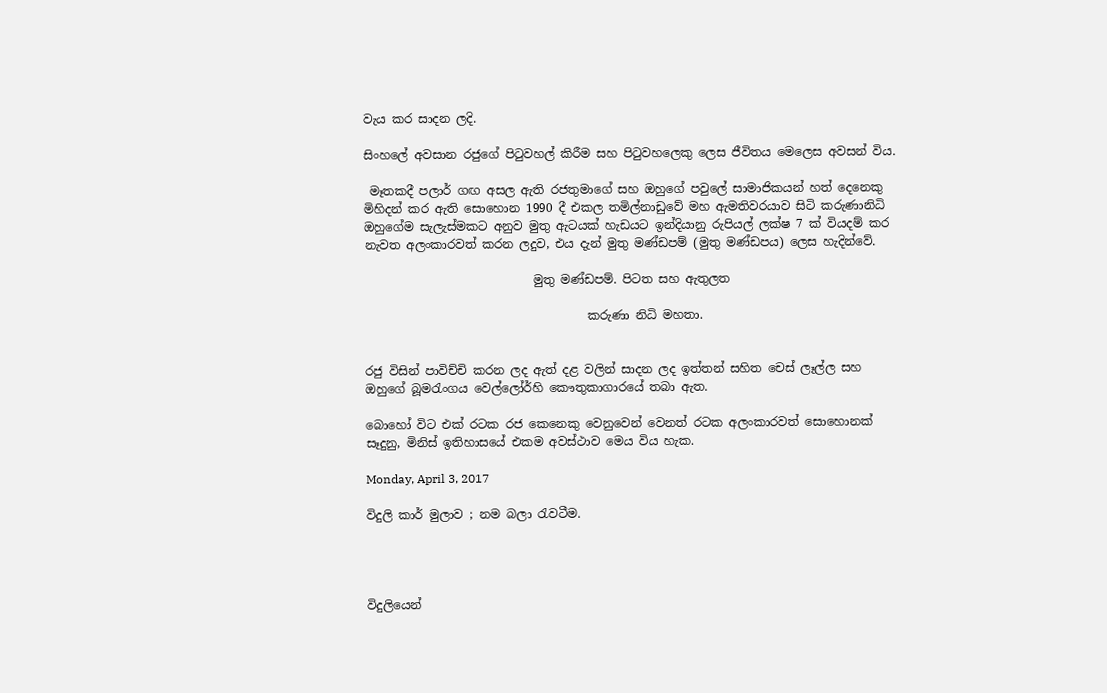වැය කර සාදන ලදි.

සිංහලේ අවසාන රජුගේ පිටුවහල් කිරීම සහ පිටුවහලෙකු ලෙස ජීවිතය මෙලෙස අවසන් විය.

 මෑතකදී පලාර් ගඟ අසල ඇති රජතුමාගේ සහ ඔහුගේ පවුලේ සාමාජිකයන් හත් දෙනෙකු මිහිදන් කර ඇති සොහොන 1990 දී එකල තමිල්නාඩුවේ මහ ඇමතිවරයාව සිටි කරුණානිධි ඔහුගේම සැලැස්මකට අනුව මුතු ඇටයක් හැඩයට ඉන්දියානු රුපියල් ලක්ෂ 7 ක් වියදම් කර නැවත අලංකාරවත් කරන ලදුව, එය දැන් මුතු මණ්ඩපම් (මුතු මණ්ඩපය) ලෙස හැදින්වේ.

                            මුතු මණ්ඩපම්. පිටත සහ ඇතුලත

                                     කරුණා නිධි මහතා.


රජු විසින් පාවිච්චි කරන ලද ඇත් දළ වලින් සාදන ලද ඉත්තන් සහිත චෙස් ලෑල්ල සහ ඔහුගේ බූමරැංගය වෙල්ලෝර්හි කෞතුකාගාරයේ තබා ඇත.

බොහෝ විට එක් රටක රජ කෙනෙකු වෙනුවෙන් වෙනත් රටක අලංකාරවත් සොහොනක් සෑදුනු, මිනිස් ඉතිහාසයේ එකම අවස්ථාව මෙය විය හැක.

Monday, April 3, 2017

විදුලි කාර් මුලාව ; නම බලා රැවටීම.




විදුලියෙන්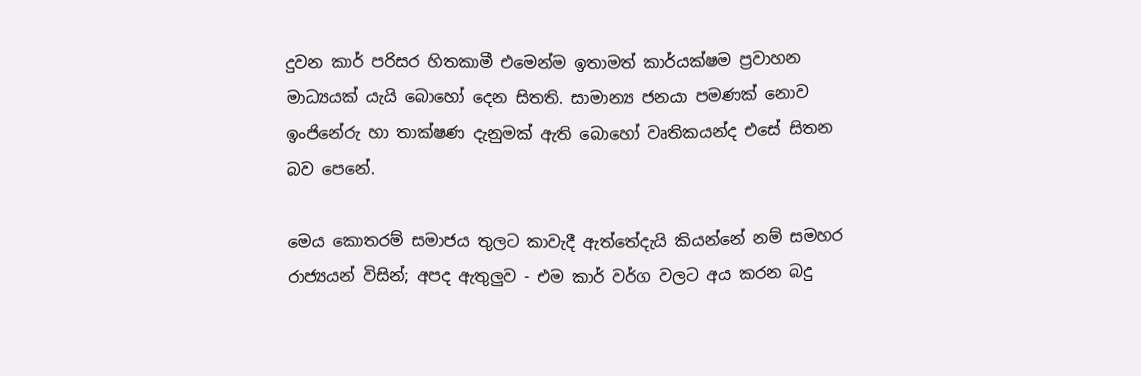දුවන කාර් පරිසර හිතකාමී එමෙන්ම ඉතාමත් කාර්යක්ෂම ප්‍රවාහන මාධ්‍යයක් යැයි බොහෝ දෙන සිතති. සාමාන්‍ය ජනයා පමණක් නොව ඉංජිනේරු හා තාක්ෂණ දැනුමක් ඇති බොහෝ වෘතිකයන්ද එසේ සිතන බව පෙනේ.

මෙය කොතරම් සමාජය තුලට කාවැදී ඇත්තේදැයි කියන්නේ නම් සමහර රාජ්‍යයන් විසින්; අපද ඇතුලුව - එම කාර් වර්ග වලට අය කරන බදු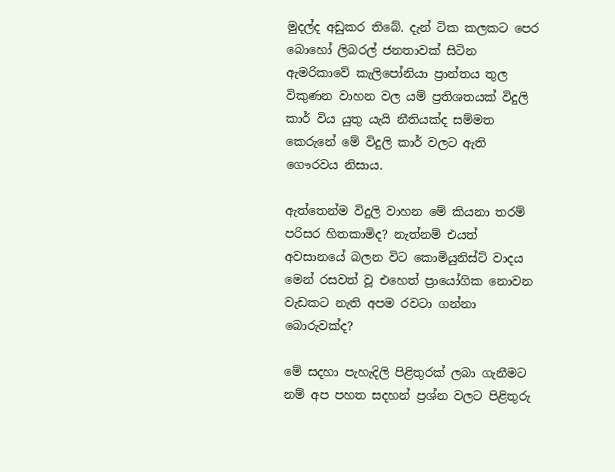මුදල්ද අඩුකර තිබේ. දැන් ටික කලකට පෙර බොහෝ ලිබරල් ජනතාවක් සිටින ඇමරිකාවේ කැලිපෝනියා ප්‍රාන්තය තුල විකුණන වාහන වල යම් ප්‍රතිශතයක් විදුලි කාර් විය යුතු යැයි නීතියක්ද සම්මත කෙරුනේ මේ විදුලි කාර් වලට ඇති ගෞරවය නිසාය.

ඇත්තෙන්ම විදුලි වාහන මේ කියනා තරම් පරිසර හිතකාමිද? නැත්නම් එයත් අවසානයේ බලන විට කොමියුනිස්ට් වාදය මෙන් රසවත් වූ එහෙත් ප්‍රායෝගික නොවන වැඩකට නැති අපම රවටා ගන්නා බොරුවක්ද?

මේ සදහා පැහැදිලි පිළිතුරක් ලබා ගැනීමට නම් අප පහත සදහන් ප්‍රශ්න වලට පිළිතුරු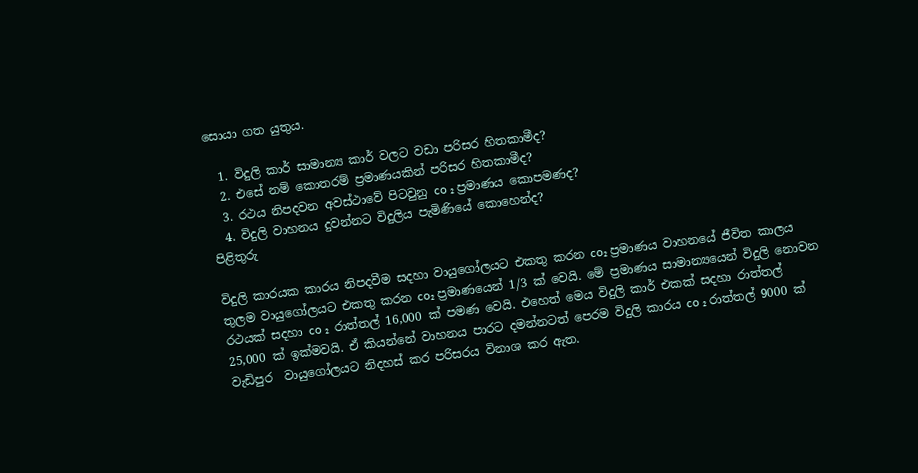සොයා ගත යුතුය.

  1. විදුලි කාර් සාමාන්‍ය කාර් වලට වඩා පරිසර හිතකාමීද?
  2. එසේ නම් කොතරම් ප්‍රමාණයකින් පරිසර හිතකාමීද?
  3. රථය නිපදවන අවස්ථාවේ පිටවුනු co ₂ ප්‍රමාණය කොපමණද?
  4. විදුලි වාහනය දුවන්නට විදුලිය පැමිණියේ කොහෙන්ද?
පිළිතුරු

විදුලි කාරයක කාරය නිපදවීම සදහා වායුගෝලයට එකතු කරන co₂ ප්‍රමාණය වාහනයේ ජීවිත කාලය තුලම වායුගෝලයට එකතු කරන co₂ ප්‍රමාණයෙන් 1/3 ක් වෙයි. මේ ප්‍රමාණය සාමාන්‍යයෙන් විදුලි නොවන රථයක් සදහා co ₂  රාත්තල් 16,000 ක් පමණ වෙයි. එහෙත් මෙය විදුලි කාර් එකක් සදහා රාත්තල් 25,000 ක් ඉක්මවයි. ඒ කියන්නේ වාහනය පාරට දමන්නටත් පෙරම විදුලි කාරය co ₂ රාත්තල් 9000 ක් වැඩිපුර  වායුගෝලයට නිදහස් කර පරිසරය විනාශ කර ඇත.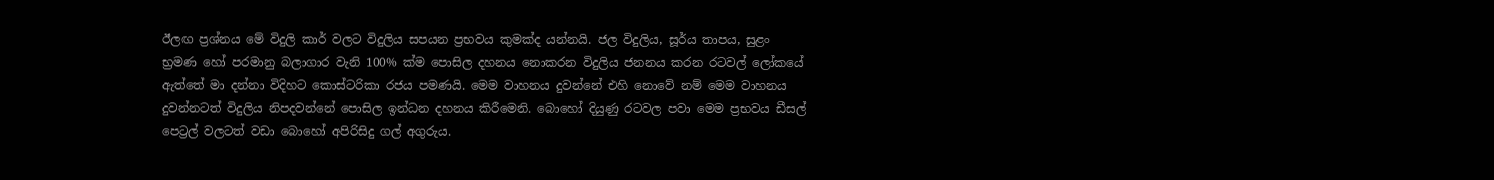ඊලඟ ප්‍රශ්නය මේ විදුලි කාර් වලට විදුලිය සපයන ප්‍රභවය කුමක්ද යන්නයි. ජල විදුලිය, සූර්ය තාපය, සුළං භ්‍රමණ හෝ පරමානු බලාගාර වැනි 100% ක්ම පොසිල දහනය නොකරන විදුලිය ජනනය කරන රටවල් ලෝකයේ ඇත්තේ මා දන්නා විදිහට කොස්ටරිකා රජය පමණයි. මෙම වාහනය දුවන්නේ එහි නොවේ නම් මෙම වාහනය දුවන්නටත් විදුලිය නිපදවන්නේ පොසිල ඉන්ධන දහනය කිරීමෙනි. බොහෝ දියුණු රටවල පවා මෙම ප්‍රභවය ඩීසල් පෙට්‍රල් වලටත් වඩා බොහෝ අපිරිසිදු ගල් අගුරුය.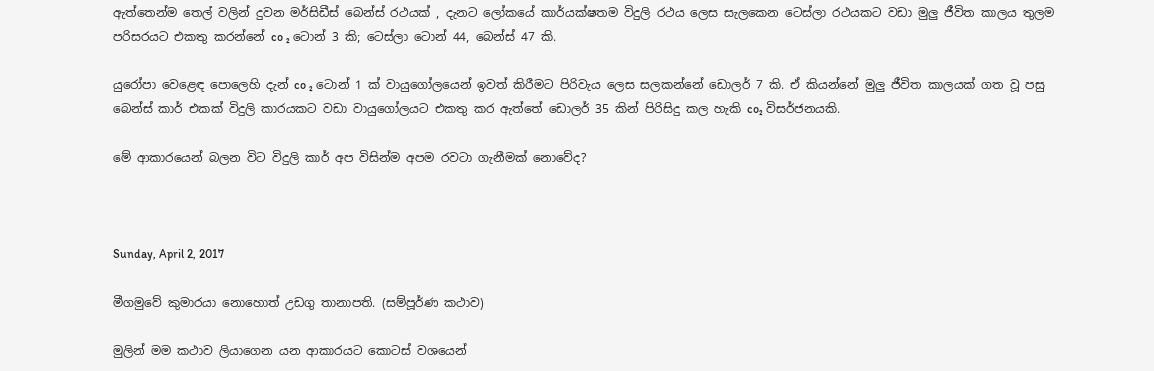ඇත්තෙන්ම තෙල් වලින් දුවන මර්සිඩීස් බෙන්ස් රථයක් , දැනට ලෝකයේ කාර්යක්ෂතම විදුලි රථය ලෙස සැලකෙන ටෙස්ලා රථයකට වඩා මුලු ජීවිත කාලය තුලම පරිසරයට එකතු කරන්නේ co ₂ ටොන් 3 කි; ටෙස්ලා ටොන් 44, බෙන්ස් 47 කි.

යුරෝපා වෙළෙඳ පොලෙහි දැන් co ₂ ටොන් 1 ක් වායුගෝලයෙන් ඉවත් කිරීමට පිරිවැය ලෙස සලකන්නේ ඩොලර් 7 කි. ඒ කියන්නේ මුලු ජීවිත කාලයක් ගත වූ පසු බෙන්ස් කාර් එකක් විදුලි කාරයකට වඩා වායුගෝලයට එකතු කර ඇත්තේ ඩොලර් 35 කින් පිරිසිදු කල හැකි co₂ විසර්ජනයකි.

මේ ආකාරයෙන් බලන විට විදුලි කාර් අප විසින්ම අපම රවටා ගැනීමක් නොවේද?



Sunday, April 2, 2017

මීගමුවේ කුමාරයා නොහොත් උඩගු තානාපති. (සම්පූර්ණ කථාව)

මුලින් මම කථාව ලියාගෙන යන ආකාරයට කොටස් වශයෙන්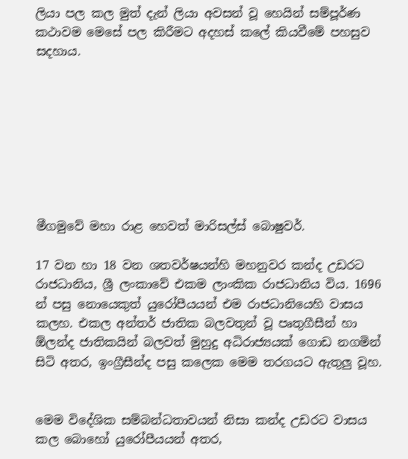ලියා පල කල මුත් දැන් ලියා අවසන් වූ හෙයින් සම්පූර්ණ කථාවම මෙසේ පල කිරීමට අදහස් කලේ කියවීමේ පහසුව සදහාය.








මීගමුවේ මහා රාළ හෙවත් මාරිසල්ස් බොෂුවර්.

17 වන හා 18 වන ශතවර්ෂයන්හි මහනුවර කන්ද උඩරට රාජධානිය, ශ්‍රී ලංකාවේ එකම ලාංකික රාජධානිය විය. 1696 න් පසු නොයෙකුත් යුරෝපීයයන් එම රාජධානියෙහි වාසය කලහ. එකල අන්තර් ජාතික බලවතුන් වූ පෘතුගීසීන් හා ඕලන්ද ජාතිකයින් බලවත් මුහුදු අධිරාජ්‍යයක් ගොඩ නගමින් සිටි අතර, ඉංග්‍රීසීන්ද පසු කලෙක මෙම තරගයට ඇතුලු වූහ.


මෙම විදේශික සම්බන්ධතාවයන් නිසා කන්ද උඩරට වාසය කල බොහෝ යුරෝපීයයන් අතර,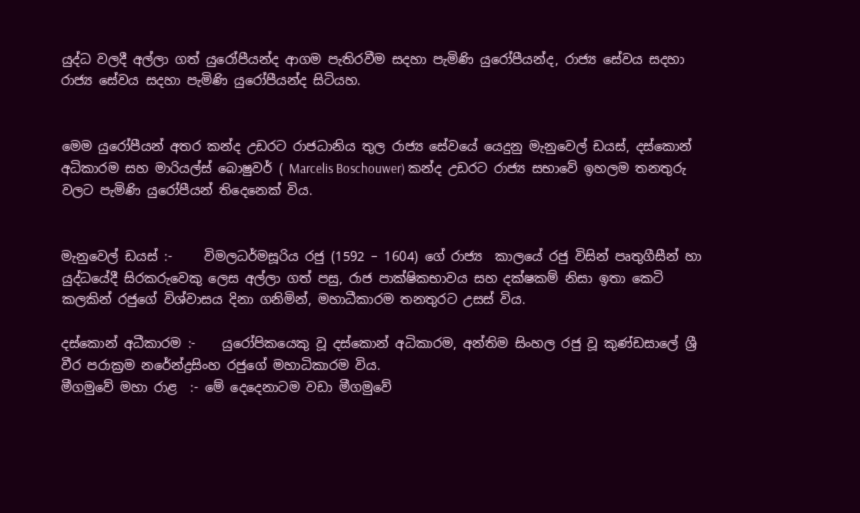යුද්ධ වලදී අල්ලා ගත් යුරෝපීයන්ද ආගම පැතිරවීම සදහා පැමිණි යුරෝපීයන්ද, රාජ්‍ය සේවය සදහා රාජ්‍ය සේවය සදහා පැමිණි යුරෝපීයන්ද සිටියහ.


මෙම යුරෝපීයන් අතර කන්ද උඩරට රාජධානිය තුල රාජ්‍ය සේවයේ යෙදුනු මැනුවෙල් ඩයස්, දස්කොන් අධිකාරම සහ මාරියල්ස් බොෂුවර් ( Marcelis Boschouwer) කන්ද උඩරට රාජ්‍ය සභාවේ ඉහලම තනතුරු වලට පැමිණි යුරෝපීයන් තිදෙනෙක් විය.


මැනුවෙල් ඩයස් :-     විමලධර්මසූරිය රජු (1592 – 1604) ගේ රාජ්‍ය  කාලයේ රජු විසින් පෘතුගීසීන් හා යුද්ධයේදී සිරකරුවෙකු ලෙස අල්ලා ගත් පසු, රාජ පාක්ෂිකභාවය සහ දක්ෂකම් නිසා ඉතා කෙටි කලකින් රජුගේ විශ්වාසය දිනා ගනිමින්, මහාධීකාරම තනතුරට උසස් විය.

දස්කොන් අධීකාරම :-    යුරෝපිකයෙකු වූ දස්කොන් අධිකාරම, අන්තිම සිංහල රජු වූ කුණ්ඩසාලේ ශ්‍රී වීර පරාක්‍රම නරේන්ද්‍රසිංහ රජුගේ මහාධිකාරම විය.
මීගමුවේ මහා රාළ  :- මේ දෙදෙනාටම වඩා මීගමුවේ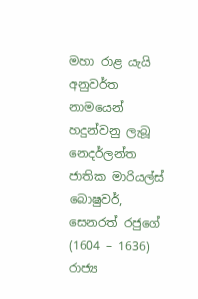මහා රාළ යැයි අනුවර්ත නාමයෙන් හදුන්වනු ලැබූ නෙදර්ලන්ත ජාතික මාරියල්ස් බොෂුවර්, සෙනරත් රජුගේ (1604 – 1636) රාජ්‍ය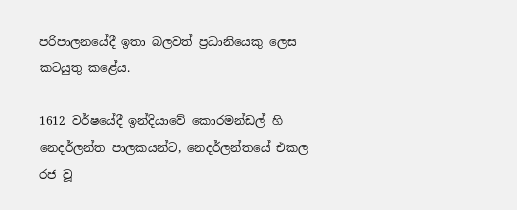පරිපාලනයේදී ඉතා බලවත් ප්‍රධානියෙකු ලෙස කටයුතු කළේය.

1612 වර්ෂයේදී ඉන්දියාවේ කොරමන්ඩල් හි නෙදර්ලන්ත පාලකයන්ට, නෙදර්ලන්තයේ එකල රජ වූ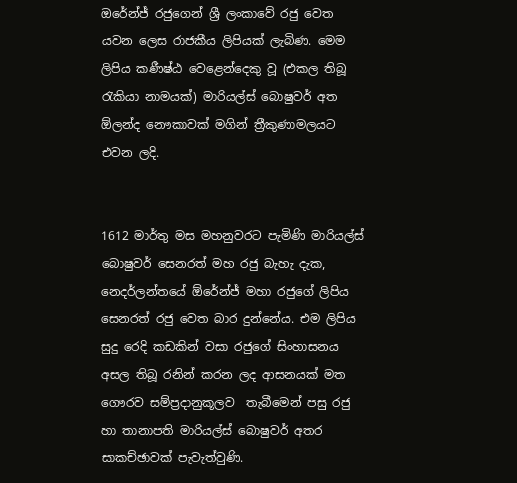ඔරේන්ජ් රජුගෙන් ශ්‍රී ලංකාවේ රජු වෙත යවන ලෙස රාජකීය ලිපියක් ලැබිණ. මෙම ලිපිය කණීෂ්ඨ වෙළෙන්දෙකු වූ (එකල තිබූ රැකියා නාමයක්) මාරියල්ස් බොෂුවර් අත ඕලන්ද නෞකාවක් මගින් ත්‍රීකුණාමලයට එවන ලදි.


1612 මාර්තු මස මහනුවරට පැමිණි මාරියල්ස් බොෂුවර් සෙනරත් මහ රජු බැහැ දැක, නෙදර්ලන්තයේ ඕරේන්ජ් මහා රජුගේ ලිපිය සෙනරත් රජු වෙත බාර දුන්නේය. එම ලිපිය සුදු රෙදි කඩකින් වසා රජුගේ සිංහාසනය අසල තිබූ රනින් කරන ලද ආසනයක් මත ගෞරව සම්ප්‍රදානුකූලව  තැබීමෙන් පසු රජු හා තානාපති මාරියල්ස් බොෂුවර් අතර සාකච්ඡාවක් පැවැත්වුණි.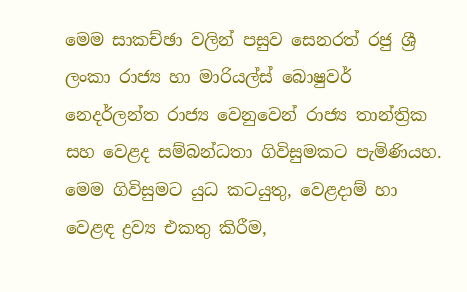මෙම සාකච්ඡා වලින් පසුව සෙනරත් රජු ශ්‍රී ලංකා රාජ්‍ය හා මාරියල්ස් බොෂුවර් නෙදර්ලන්ත රාජ්‍ය වෙනුවෙන් රාජ්‍ය තාන්ත්‍රික සහ වෙළද සම්බන්ධතා ගිවිසුමකට පැමිණියහ. මෙම ගිවිසුමට යුධ කටයුතු, වෙළදාම් හා වෙළඳ ද්‍රව්‍ය එකතු කිරීම,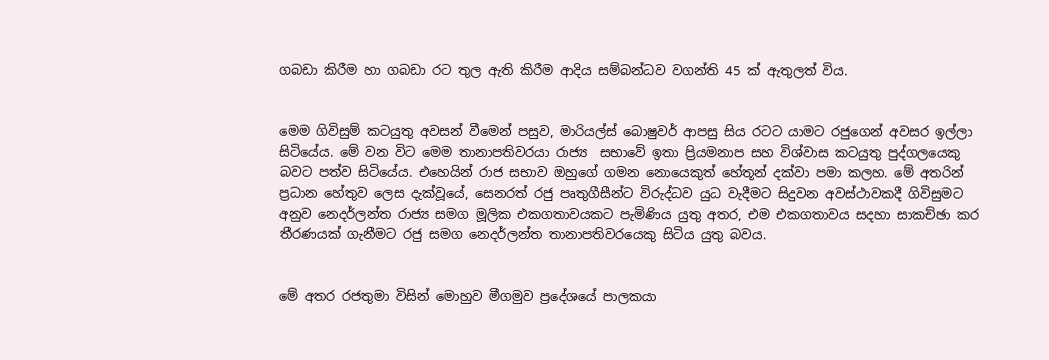ගබඩා කිරීම හා ගබඩා රට තුල ඇති කිරීම ආදිය සම්බන්ධව වගන්ති 45 ක් ඇතුලත් විය.


මෙම ගිවිසුම් කටයුතු අවසන් වීමෙන් පසුව, මාරියල්ස් බොෂුවර් ආපසු සිය රටට යාමට රජුගෙන් අවසර ඉල්ලා සිටියේය. මේ වන විට මෙම තානාපතිවරයා රාජ්‍ය  සභාවේ ඉතා ප්‍රියමනාප සහ විශ්වාස කටයුතු පුද්ගලයෙකු බවට පත්ව සිටියේය. එහෙයින් රාජ සභාව ඔහුගේ ගමන නොයෙකුත් හේතූන් දක්වා පමා කලහ. මේ අතරින් ප්‍රධාන හේතුව ලෙස දැක්වූයේ, සෙනරත් රජු පෘතුගීසීන්ට විරුද්ධව යුධ වැදීමට සිදුවන අවස්ථාවකදී ගිවිසුමට අනුව නෙදර්ලන්ත රාජ්‍ය සමග මූලික එකගතාවයකට පැමිණිය යුතු අතර, එම එකගතාවය සදහා සාකච්ඡා කර තීරණයක් ගැනීමට රජු සමග නෙදර්ලන්ත තානාපතිවරයෙකු සිටිය යුතු බවය.


මේ අතර රජතුමා විසින් මොහුව මීගමුව ප්‍රදේශයේ පාලකයා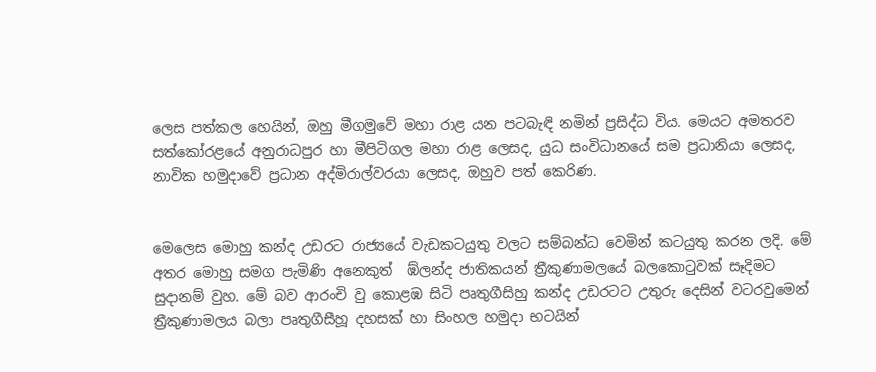ලෙස පත්කල හෙයින්, ඔහු මීගමුවේ මහා රාළ යන පටබැඳි නමින් ප්‍රසිද්ධ විය. මෙයට අමතරව සත්කෝරළයේ අනුරාධපුර හා මීපිටිගල මහා රාළ ලෙසද, යුධ සංවිධානයේ සම ප්‍රධානියා ලෙසද, නාවික හමුදාවේ ප්‍රධාන අද්මිරාල්වරයා ලෙසද, ඔහුව පත් කෙරිණ.


මෙලෙස මොහු කන්ද උඩරට රාජ්‍යයේ වැඩකටයුතු වලට සම්බන්ධ වෙමින් කටයුතු කරන ලදි. මේ අතර මොහු සමග පැමිණි අනෙකුත්  ඹ්ලන්ද ජාතිකයන් ත්‍රීකුණාමලයේ බලකොටුවක් සෑදිමට සුදානම් වුහ. මේ බව ආරංචි වු කොළඹ සිටි පෘතුගීසිහු කන්ද උඩරටට උතුරු දෙසින් වටරවුමෙන් ත්‍රීකුණාමලය බලා පෘතුගීසීහූ දහසක් හා සිංහල හමුදා භටයින්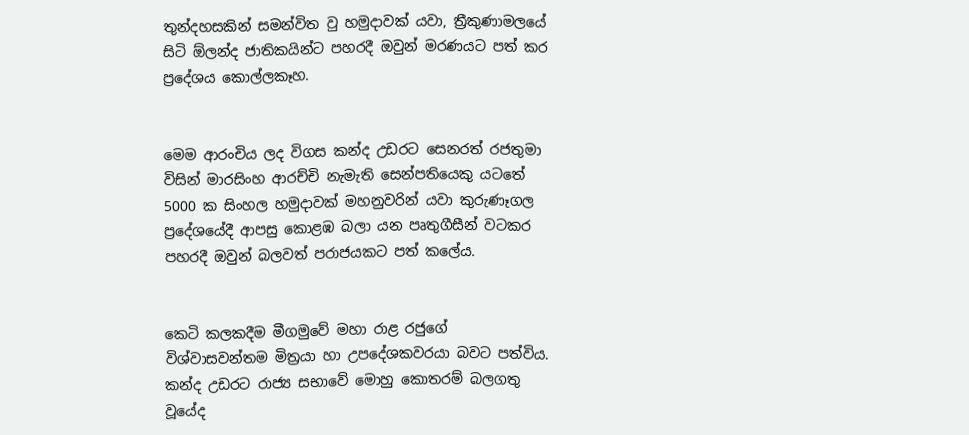තුන්දහසකින් සමන්විත වු හමුදාවක් යවා, ත්‍රීකුණාමලයේ සිටි ඕලන්ද ජාතිකයින්ට පහරදී ඔවුන් මරණයට පත් කර ප්‍රදේශය කොල්ලකෑහ.


මෙම ආරංචිය ලද විගස කන්ද උඩරට සෙනරත් රජතුමා විසින් මාරසිංහ ආරච්චි නැමැති සෙන්පතියෙකු යටතේ 5000 ක සිංහල හමුදාවක් මහනුවරින් යවා කුරුණෑගල ප්‍රදේශයේදී ආපසු කොළඹ බලා යන පෘතුගීසීන් වටකර පහරදී ඔවුන් බලවත් පරාජයකට පත් කලේය.


කෙටි කලකදීම මීගමුවේ මහා රාළ රජුගේ විශ්වාසවන්තම මිත්‍රයා හා උපදේශකවරයා බවට පත්විය. කන්ද උඩරට රාජ්‍ය සභාවේ මොහු කොතරම් බලගතු වූයේද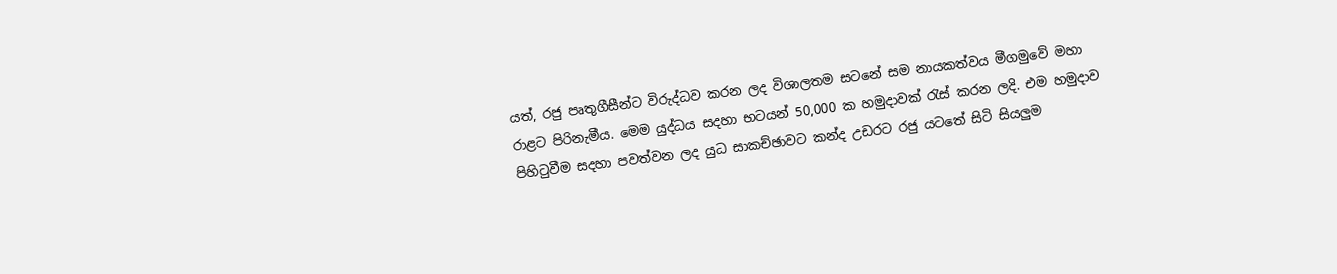යත්, රජු පෘතුගීසීන්ට විරුද්ධව කරන ලද විශාලතම සටනේ සම නායකත්වය මීගමුවේ මහා රාළට පිරිනැමීය. මෙම යුද්ධය සදහා භටයන් 50,000 ක හමුදාවක් රැස් කරන ලදි. එම හමුදාව පිහිටුවීම සදහා පවත්වන ලද යුධ සාකච්ඡාවට කන්ද උඩරට රජු යටතේ සිටි සියලුම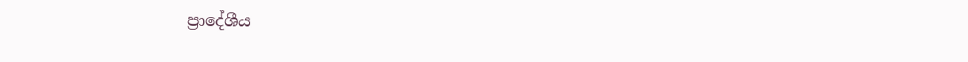ප්‍රාදේශීය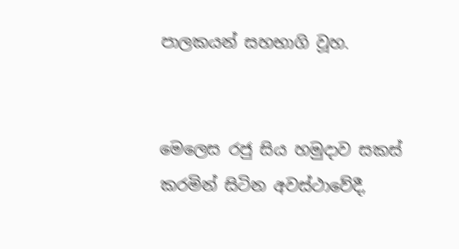පාලකයන් සහභාගි වූහ.


මෙලෙස රජු සිය හමුදාව සකස් කරමින් සිටින අවස්ථාවේදී,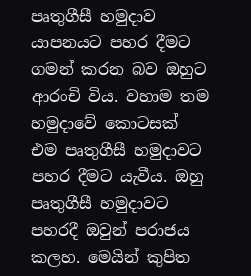පෘතුගීසී හමුදාව යාපනයට පහර දීමට ගමන් කරන බව ඔහුට ආරංචි විය. වහාම තම හමුදාවේ කොටසක් එම පෘතුගීසී හමුදාවට පහර දීමට යැවීය. ඔහු පෘතුගීසී හමුදාවට පහරදී ඔවුන් පරාජය කලහ. මෙයින් කුපිත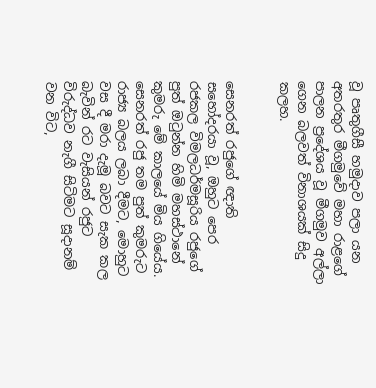වූ පෘතුගීසී හමුදාව පලා යන අතරතුර මීගමුවේ මහා රාළගේ පාලන ප්‍රදේශය වූ මීගමුව අල්ලා ගෙන බලවත් විනාශයක් සිදු කලහ.


සෙනරත් රජුගේ ඥාති සහෝදරයා වූ, ඔහුට පෙර රජකල විමලධර්මසූරිය රජුගේ පුත් ඔටුන්න හිමි මහස්ථානේ කුමරු මේ කාලයේ මිය ගියේය. සෙනරත් රජු තම පුත් කුමරුට රාජ්‍ය බලය ලබා දීමට, මොහුට වස දී මරා දැමූ බවට සැක කල බැවින් රට වැසියන් රජුට විරුද්ධව නැගී සිටිමට සූදානම් වන විට,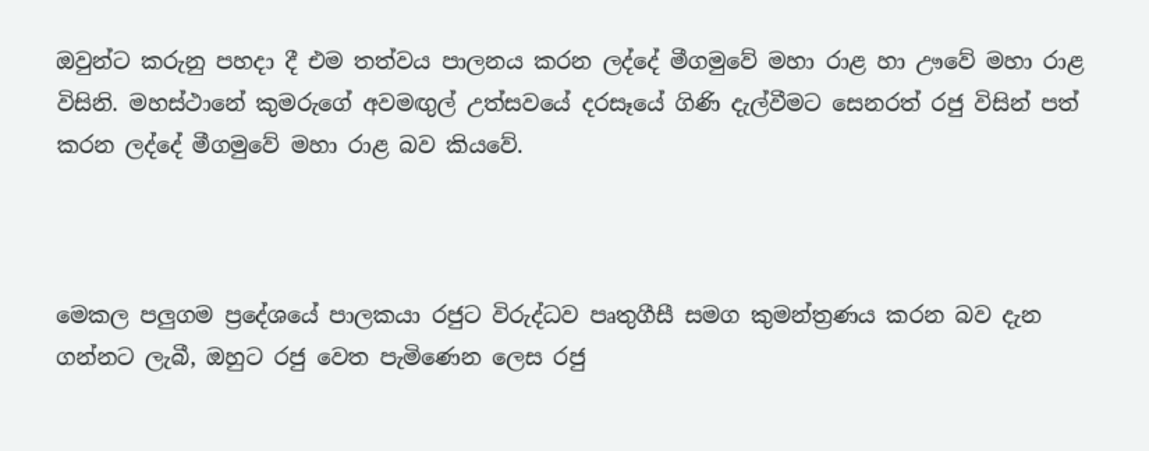ඔවුන්ට කරුනු පහදා දී එම තත්වය පාලනය කරන ලද්දේ මීගමුවේ මහා රාළ හා ඌවේ මහා රාළ විසිනි. මහස්ථානේ කුමරුගේ අවමඟුල් උත්සවයේ දරසෑයේ ගිණි දැල්වීමට සෙනරත් රජු විසින් පත් කරන ලද්දේ මීගමුවේ මහා රාළ බව කියවේ.



මෙකල පලුගම ප්‍රදේශයේ පාලකයා රජුට විරුද්ධව පෘතුගීසී සමග කුමන්ත්‍රණය කරන බව දැන ගන්නට ලැබී, ඔහුට රජු වෙත පැමිණෙන ලෙස රජු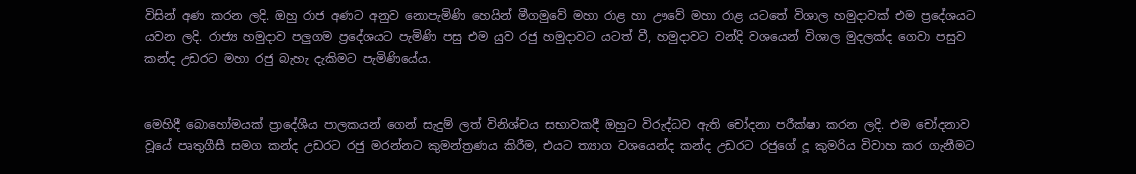විසින් අණ කරන ලදි. ඔහු රාජ අණට අනුව නොපැමිණි හෙයින් මීගමුවේ මහා රාළ හා ඌවේ මහා රාළ යටතේ විශාල හමුදාවක් එම ප්‍රදේශයට යවන ලදි. රාජ්‍ය හමුදාව පලුගම ප්‍රදේශයට පැමිණි පසු එම යුව රජු හමුදාවට යටත් වී, හමුදාවට වන්දි වශයෙන් විශාල මුදලක්ද ගෙවා පසුව කන්ද උඩරට මහා රජු බැහැ දැකිමට පැමිණියේය.


මෙහිදී බොහෝමයක් ප්‍රාදේශීය පාලකයන් ගෙන් සැදුම් ලත් විනිශ්චය සභාවකදී ඔහුට විරුද්ධව ඇති චෝදනා පරීක්ෂා කරන ලදි. එම චෝදනාව වූයේ පෘතුගීසී සමග කන්ද උඩරට රජු මරන්නට කුමන්ත්‍රණය කිරීම, එයට ත්‍යාග වශයෙන්ද කන්ද උඩරට රජුගේ දූ කුමරිය විවාහ කර ගැනීමට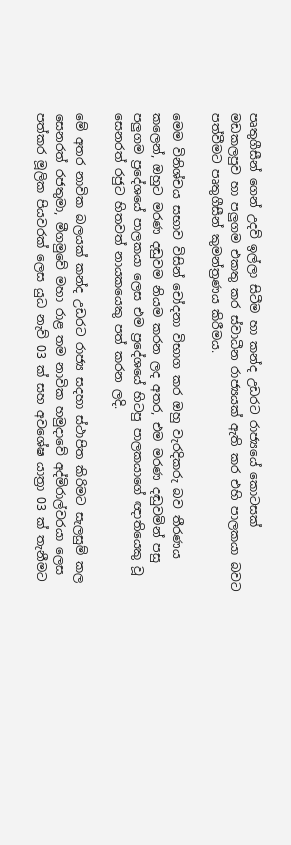පෘතුගීසීන් ගෙන් උදව් ඉල්ලා සිටීම හා කන්ද උඩරට රාජ්‍යයේ කොටසක් මඩකලපුව හා පලුගම එකතු කර ස්වාධීන රාජ්‍යයක් ඇති කර එහි පාලකයා බවට පත්වීමට පෘතුගීසීන් කුමන්ත්‍රණය කිරීමය.

මෙම විනිශ්චය සභාව විසින් චෝදනා විභාග කර ඔහු වැරදිකරු බව තීරණය කලෙන්, ඔහුට මරණ දඬුවම නියම කරන ලද අතර, එම මරණ දඬුවමින් පසු පලුගම ප්‍රදේශයේ පාලකයා ලෙස එම ප්‍රදේශයේ හිටපු පාලකයාගේ ඥාතියෙකු වූ සෙනරත් රජුට හිතවත් නායකයෙකු පත් කරන ලදි.

මේ අතර නාවික බලයක් කන්ද උඩරට රාජ්‍ය සදහා ස්ථාපිත කිරිමට සැලසුම් කල සෙනරත් රජතුමා, මීගමුවේ මහා රාළ තම නාවික හමුදාවේ අද්මිරාල්වරයා ලෙස පත්කර මූලික පියවරක් ලෙස යුධ නැව් 03 ක් සහ අවශේෂ යාත්‍රා 03 ක් තැනීමට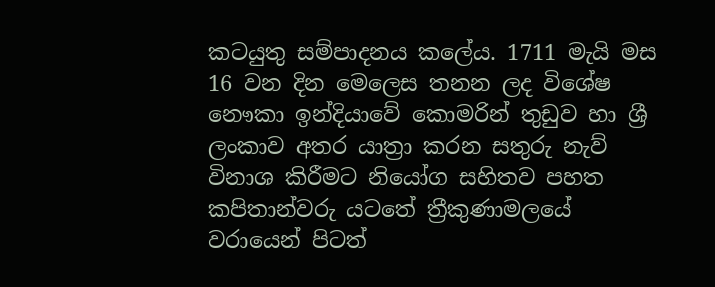කටයුතු සම්පාදනය කලේය. 1711 මැයි මස 16 වන දින මෙලෙස තනන ලද විශේෂ නෞකා ඉන්දියාවේ කොමරින් තුඩුව හා ශ්‍රී ලංකාව අතර යාත්‍රා කරන සතුරු නැව් විනාශ කිරීමට නියෝග සහිතව පහත කපිතාන්වරු යටතේ ත්‍රීකුණාමලයේ වරායෙන් පිටත්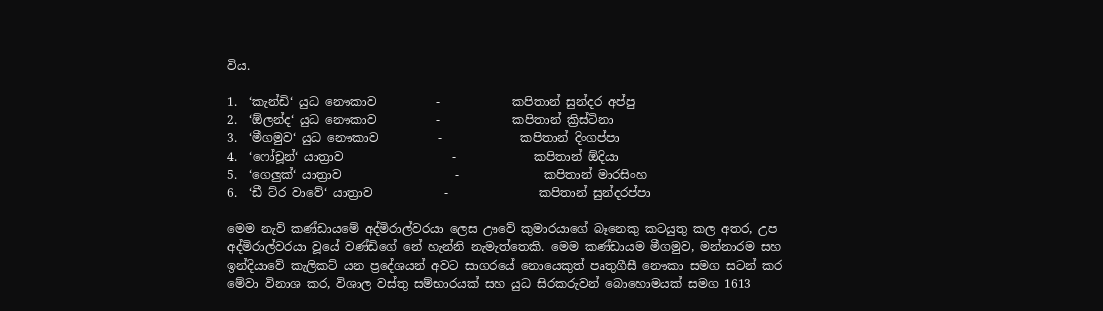විය.

1.  ‘කැන්ඩි‘ යුධ නෞකාව          -            කපිතාන් සුන්දර අප්පු
2.  ‘ඕලන්ද‘ යුධ නෞකාව          -            කපිතාන් ක්‍රිස්ටිනා
3.  ‘මීගමුව‘ යුධ නෞකාව          -             කපිතාන් දිංගප්පා
4.  ‘ෆෝචූන්‘ යාත්‍රාව                  -             කපිතාන් ඕදියා
5.  ‘ගෙලුක්‘ යාත්‍රාව                   -              කපිතාන් මාරසිංහ
6.  ‘ඩී ට්ර වාවේ‘ යාත්‍රාව            -               කපිතාන් සුන්දරප්පා

මෙම නැව් කණ්ඩායමේ අද්මිරාල්වරයා ලෙස ඌවේ කුමාරයාගේ බෑනෙකු කටයුතු කල අතර, උප අද්මිරාල්වරයා වූයේ වණ්ඩිගේ නේ හැන්නි නැමැත්තෙකි. මෙම කණ්ඩායම මීගමුව, මන්නාරම සහ ඉන්දියාවේ කැලිකට් යන ප්‍රදේශයන් අවට සාගරයේ නොයෙකුත් පෘතුගීසී නෞකා සමග සටන් කර මේවා විනාශ කර, විශාල වස්තු සම්භාරයක් සහ යුධ සිරකරුවන් බොහොමයක් සමග 1613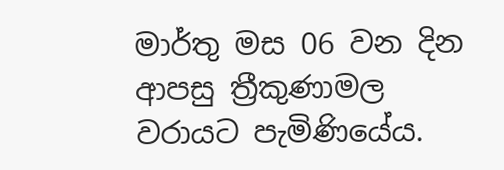මාර්තු මස 06 වන දින ආපසු ත්‍රීකුණාමල වරායට පැමිණියේය.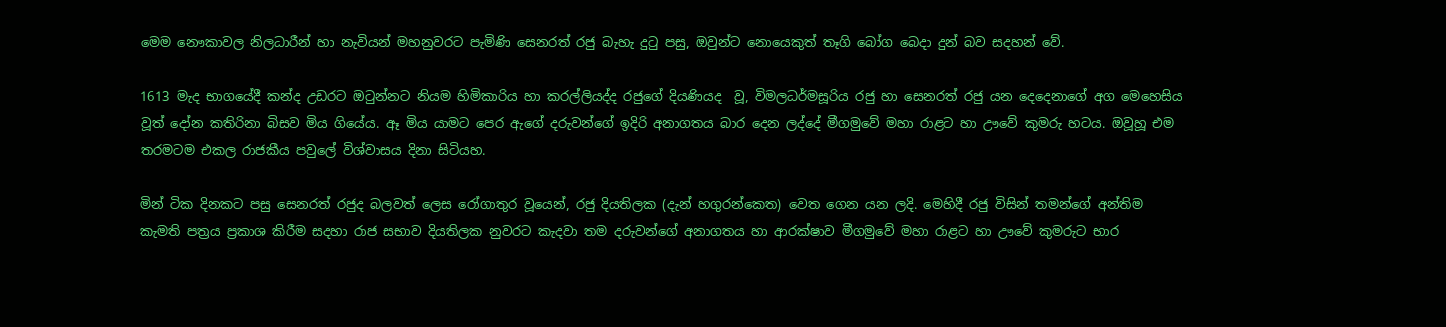මෙම නෞකාවල නිලධාරීන් හා නැවියන් මහනුවරට පැමිණි සෙනරත් රජු බැහැ දුටු පසු, ඔවුන්ට නොයෙකුත් තෑගි බෝග බෙදා දුන් බව සදහන් වේ.

1613 මැද භාගයේදී කන්ද උඩරට ඔටුන්නට නියම හිමිකාරිය හා කරල්ලියද්ද රජුගේ දියණියද  වූ, විමලධර්මසූරිය රජු හා සෙනරත් රජු යන දෙදෙනාගේ අග මෙහෙසිය වූත් දෝන කතිරිනා බිසව මිය ගියේය. ඈ මිය යාමට පෙර ඇගේ දරුවන්ගේ ඉදිරි අනාගතය බාර දෙන ලද්දේ මීගමුවේ මහා රාළට හා ඌවේ කුමරු හටය. ඔවූහූ එම තරමටම එකල රාජකීය පවුලේ විශ්වාසය දිනා සිටියහ.

මින් ටික දිනකට පසු සෙනරත් රජුද බලවත් ලෙස රෝගාතුර වූයෙන්, රජු දියතිලක (දැන් හගුරන්කෙත) වෙත ගෙන යන ලදි. මෙහිදී රජු විසින් තමන්ගේ අන්තිම කැමති පත්‍රය ප්‍රකාශ කිරීම සදහා රාජ සභාව දියතිලක නුවරට කැදවා තම දරුවන්ගේ අනාගතය හා ආරක්ෂාව මීගමුවේ මහා රාළට හා ඌවේ කුමරුට භාර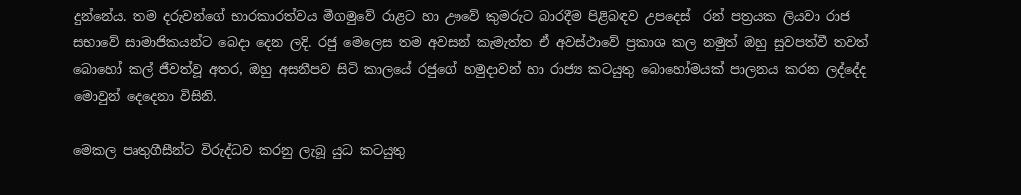දුන්නේය. තම දරුවන්ගේ භාරකාරත්වය මීගමුවේ රාළට හා ඌවේ කුමරුට බාරදීම පිළිබඳව උපදෙස්  රන් පත්‍රයක ලියවා රාජ සභාවේ සාමාජිකයන්ට බෙදා දෙන ලදි. රජු මෙලෙස තම අවසන් කැමැත්ත ඒ අවස්ථාවේ ප්‍රකාශ කල නමුත් ඔහු සුවපත්වී තවත් බොහෝ කල් ජීවත්වූ අතර, ඔහු අසනීපව සිටි කාලයේ රජුගේ හමුදාවන් හා රාජ්‍ය කටයුතු බොහෝමයක් පාලනය කරන ලද්දේද මොවුන් දෙදෙනා විසිනි.

මෙකල පෘතුගීසීන්ට විරුද්ධව කරනු ලැබූ යුධ කටයුතු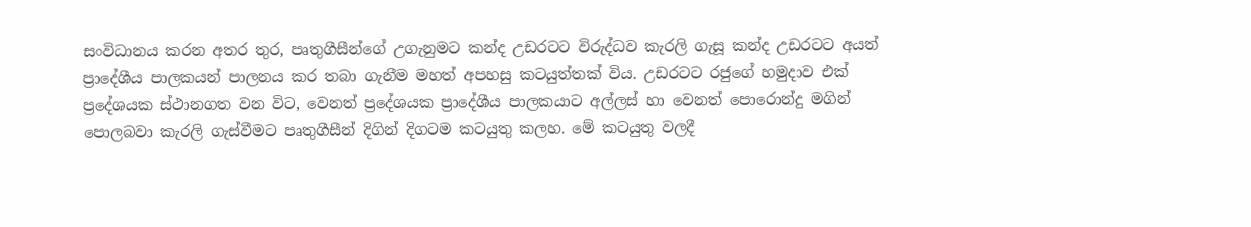සංවිධානය කරන අතර තුර, පෘතුගීසීන්ගේ උගැනුමට කන්ද උඩරටට විරුද්ධව කැරලි ගැසූ කන්ද උඩරටට අයත් ප්‍රාදේශීය පාලකයන් පාලනය කර තබා ගැනීම මහත් අපහසු කටයුත්තක් විය. උඩරටට රජුගේ හමුදාව එක් ප්‍රදේශයක ස්ථානගත වන විට, වෙනත් ප්‍රදේශයක ප්‍රාදේශීය පාලකයාට අල්ලස් හා වෙනත් පොරොන්දු මගින් පොලබවා කැරලි ගැස්වීමට පෘතුගීසීන් දිගින් දිගටම කටයුතු කලහ. මේ කටයුතු වලදී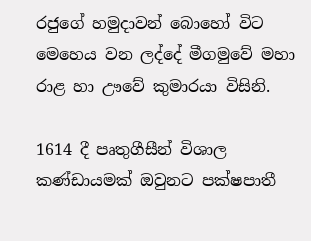රජුගේ හමුදාවන් බොහෝ විට මෙහෙය වන ලද්දේ මීගමුවේ මහා රාළ හා ඌවේ කුමාරයා විසිනි.

1614 දී පෘතුගීසීන් විශාල කණ්ඩායමක් ඔවුනට පක්ෂපාතී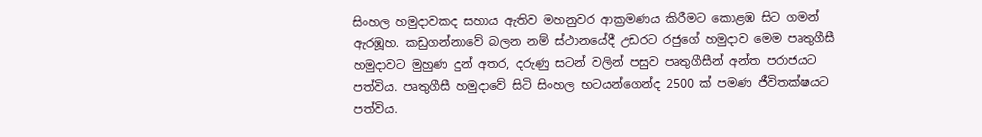සිංහල හමුදාවකද සහාය ඇතිව මහනුවර ආක්‍රමණය කිරීමට කොළඹ සිට ගමන් ඇරඹූහ. කඩුගන්නාවේ බලන නම් ස්ථානයේදී උඩරට රජුගේ හමුදාව මෙම පෘතුගීසී හමුදාවට මුහුණ දුන් අතර, දරුණු සටන් වලින් පසුව පෘතුගීසීන් අන්ත පරාජයට පත්විය. පෘතුගීසී හමුදාවේ සිටි සිංහල භටයන්ගෙන්ද 2500 ක් පමණ ජීවිතක්ෂයට පත්විය.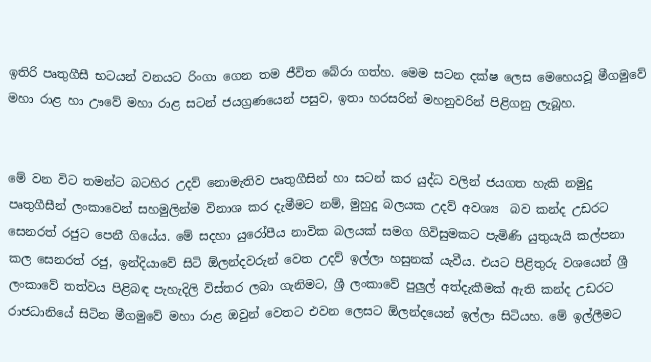ඉතිරි පෘතුගීසී භටයන් වනයට රිංගා ගෙන තම ජීවිත බේරා ගත්හ. මෙම සටන දක්ෂ ලෙස මෙහෙයවූ මීගමුවේ මහා රාළ හා ඌවේ මහා රාළ සටන් ජයග්‍රණයෙන් පසුව, ඉතා හරසරින් මහනුවරින් පිළිගනු ලැබූහ.


මේ වන විට තමන්ට බටහිර උදව් නොමැතිව පෘතුගීසින් හා සටන් කර යුද්ධ වලින් ජයගත හැකි නමුදු පෘතුගීසීන් ලංකාවෙන් සහමුලින්ම විනාශ කර දැමීමට නම්, මුහුදු බලයක උදව් අවශ්‍ය  බව කන්ද උඩරට සෙනරත් රජුට පෙනී ගියේය. මේ සදහා යුරෝපීය නාවික බලයක් සමග ගිවිසුමකට පැමිණි යුතුයැයි කල්පනා කල සෙනරත් රජු, ඉන්දියාවේ සිටි ඕලන්දවරුන් වෙත උදව් ඉල්ලා හසුනක් යැවීය. එයට පිළිතුරු වශයෙන් ශ්‍රී ලංකාවේ තත්වය පිළිබඳ පැහැදිලි විස්තර ලබා ගැනිමට, ශ්‍රී ලංකාවේ පුලුල් අත්දැකීමක් ඇති කන්ද උඩරට රාජධානියේ සිටින මීගමුවේ මහා රාළ ඔවුන් වෙතට එවන ලෙසට ඕලන්දයෙන් ඉල්ලා සිටියහ. මේ ඉල්ලීමට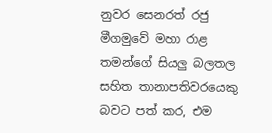නුවර සෙනරත් රජු මීගමුවේ මහා රාළ තමන්ගේ සියලු බලතල සහිත තානාපතිවරයෙකු බවට පත් කර, එම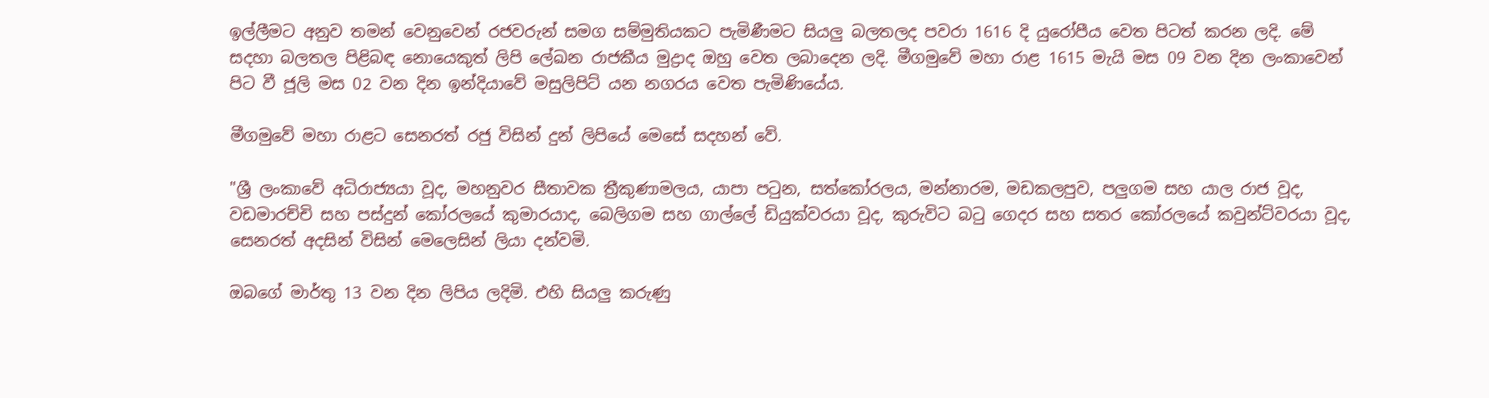ඉල්ලීමට අනුව තමන් වෙනුවෙන් රජවරුන් සමග සම්මුතියකට පැමිණීමට සියලු බලතලද පවරා 1616 දි යුරෝපීය වෙත පිටත් කරන ලදි. මේ සදහා බලතල පිළිබඳ නොයෙකුත් ලිපි ලේඛන රාජකීය මුද්‍රාද ඔහු වෙත ලබාදෙන ලදි. මීගමුවේ මහා රාළ 1615 මැයි මස 09 වන දින ලංකාවෙන් පිට වී ජූලි මස 02 වන දින ඉන්දියාවේ මසුලිපිට් යන නගරය වෙත පැමිණියේය.

මීගමුවේ මහා රාළට සෙනරත් රජු විසින් දුන් ලිපියේ මෙසේ සදහන් වේ.

"ශ්‍රී ලංකාවේ අධිරාජ්‍යයා වූද, මහනුවර සීතාවක ත්‍රීකුණාමලය, යාපා පටුන, සත්කෝරලය, මන්නාරම, මඩකලපුව, පලුගම සහ යාල රාජ වූද, වඩමාරච්චි සහ පස්දුන් කෝරලයේ කුමාරයාද, බෙලිගම සහ ගාල්ලේ ඩියුක්වරයා වූද, කුරුවිට බටු ගෙදර සහ සතර කෝරලයේ කවුන්ට්වරයා වූද, සෙනරත් අදසින් විසින් මෙලෙසින් ලියා දන්වමි.

ඔබගේ මාර්තු 13 වන දින ලිපිය ලදිමි. එහි සියලු කරුණු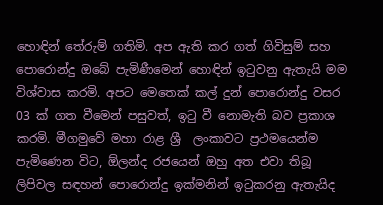හොඳින් තේරුම් ගතිමි. අප ඇති කර ගත් ගිවිසුම් සහ පොරොන්දු ඔබේ පැමිණීමෙන් හොඳින් ඉටුවනු ඇතැයි මම විශ්වාස කරමි. අපට මෙතෙක් කල් දුන් පොරොන්දු වසර 03 ක් ගත වීමෙන් පසුවත්, ඉටු වී නොමැති බව ප්‍රකාශ කරමි. මීගමුවේ මහා රාළ ශ්‍රී  ලංකාවට ප්‍රථමයෙන්ම පැමිණෙන විට, ඕලන්ද රජයෙන් ඔහු අත එවා තිබූ ලිපිවල සඳහන් පොරොන්දු ඉක්මනින් ඉටුකරනු ඇතැයිද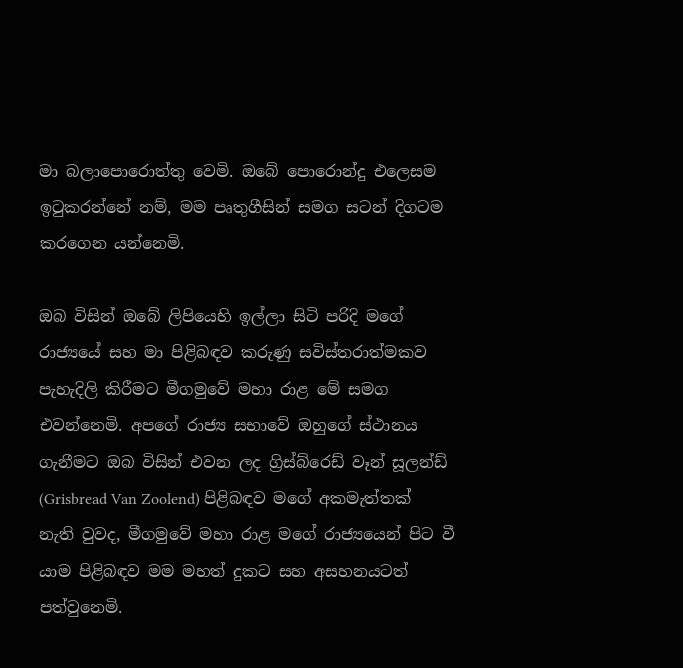මා බලාපොරොත්තු වෙමි. ඔබේ පොරොන්දු එලෙසම ඉටුකරන්නේ නම්, මම පෘතුගීසින් සමග සටන් දිගටම කරගෙන යන්නෙමි.

ඔබ විසින් ඔබේ ලිපියෙහි ඉල්ලා සිටි පරිදි මගේ රාජ්‍යයේ සහ මා පිළිබඳව කරුණු සවිස්තරාත්මකව පැහැදිලි කිරීමට මීගමුවේ මහා රාළ මේ සමග එවන්නෙමි. අපගේ රාජ්‍ය සභාවේ ඔහුගේ ස්ථානය ගැනීමට ඔබ විසින් එවන ලද ග්‍රිස්බ්රෙඩ් වෑන් සූලන්ඩ් (Grisbread Van Zoolend) පිළිබඳව මගේ අකමැත්තක් නැති වුවද, මීගමුවේ මහා රාළ මගේ රාජ්‍යයෙන් පිට වී යාම පිළිබඳව මම මහත් දුකට සහ අසහනයටත් පත්වුනෙමි.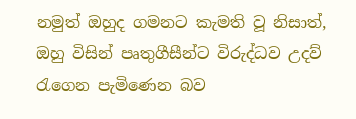නමුත් ඔහුද ගමනට කැමති වූ නිසාත්, ඔහු විසින් පෘතුගීසීන්ට විරුද්ධව උදව් රැගෙන පැමිණෙන බව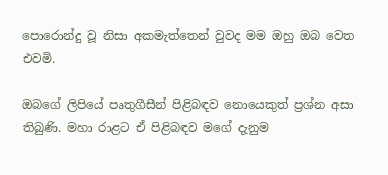පොරොන්දු වූ නිසා අකමැත්තෙන් වුවද මම ඔහු ඔබ වෙත එවමි.

ඔබගේ ලිපියේ පෘතුගීසීන් පිළිබඳව නොයෙකුත් ප්‍රශ්න අසා තිබුණි. මහා රාළට ඒ පිළිබඳව මගේ දැනුම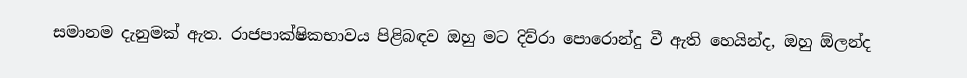සමානම දැනුමක් ඇත. රාජපාක්ෂිකභාවය පිළිබඳව ඔහු මට දිව්රා පොරොන්දු වී ඇති හෙයින්ද, ඔහු ඕලන්ද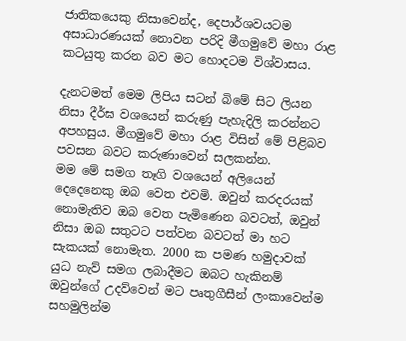ජාතිකයෙකු නිසාවෙන්ද, දෙපාර්ශවයටම අසාධාරණයක් නොවන පරිදි මීගමුවේ මහා රාළ කටයුතු කරන බව මට හොදටම විශ්වාසය.

දැනටමත් මෙම ලිපිය සටන් බිමේ සිට ලියන නිසා දීර්ඝ වශයෙන් කරුණු පැහැදිලි කරන්නට අපහසුය. මීගමුවේ මහා රාළ විසින් මේ පිළිබව පවසන බවට කරුණාවෙන් සලකන්න.
මම මේ සමග තෑගි වශයෙන් අලියෙන් දෙදෙනෙකු ඔබ වෙත එවමි. ඔවුන් කරදරයක් නොමැතිව ඔබ වෙත පැමිණෙන බවටත්, ඔවුන් නිසා ඔබ සතුටට පත්වන බවටත් මා හට සැකයක් නොමැත. 2000 ක පමණ හමුදාවක් යුධ නැව් සමග ලබාදීමට ඔබට හැකිනම් ඔවුන්ගේ උදව්වෙන් මට පෘතුගීසීන් ලංකාවෙන්ම සහමුලින්ම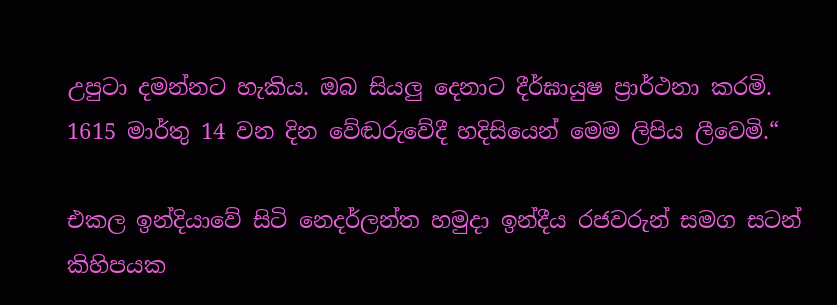උපුටා දමන්නට හැකිය. ඔබ සියලු දෙනාට දීර්ඝායුෂ ප්‍රාර්ථනා කරමි.
1615 මාර්තු 14 වන දින වේඬරුවේදී හදිසියෙන් මෙම ලිපිය ලීවෙමි.“

එකල ඉන්දියාවේ සිටි නෙදර්ලන්ත හමුදා ඉන්දීය රජවරුන් සමග සටන් කිහිපයක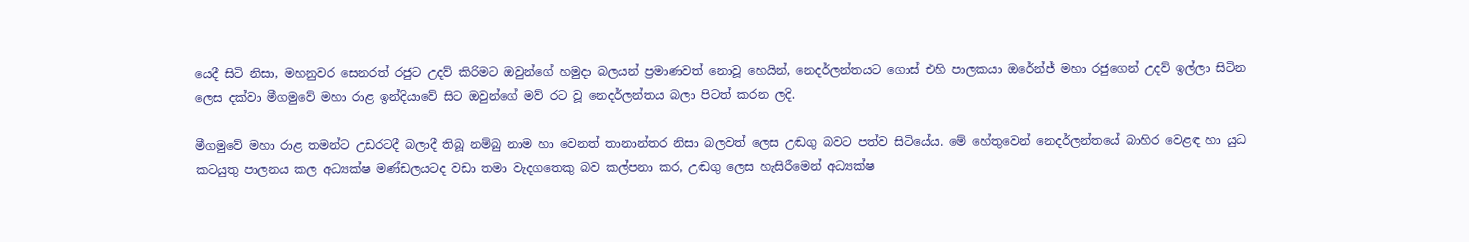යෙදී සිටි නිසා, මහනුවර සෙනරත් රජුට උදව් කිරිමට ඔවුන්ගේ හමුදා බලයන් ප්‍රමාණවත් නොවූ හෙයින්, නෙදර්ලන්තයට ගොස් එහි පාලකයා ඔරේන්ජ් මහා රජුගෙන් උදව් ඉල්ලා සිටින ලෙස දක්වා මීගමුවේ මහා රාළ ඉන්දියාවේ සිට ඔවුන්ගේ මව් රට වූ නෙදර්ලන්තය බලා පිටත් කරන ලදි.

මීගමුවේ මහා රාළ තමන්ට උඩරටදී බලාදී තිබූ නම්බු නාම හා වෙනත් තානාන්තර නිසා බලවත් ලෙස උඬගු බවට පත්ව සිටියේය. මේ හේතුවෙන් නෙදර්ලන්තයේ බාහිර වෙළඳ හා යුධ කටයුතු පාලනය කල අධ්‍යක්ෂ මණ්ඩලයටද වඩා තමා වැදගතෙකු බව කල්පනා කර, උඬගු ලෙස හැසිරීමෙන් අධ්‍යක්ෂ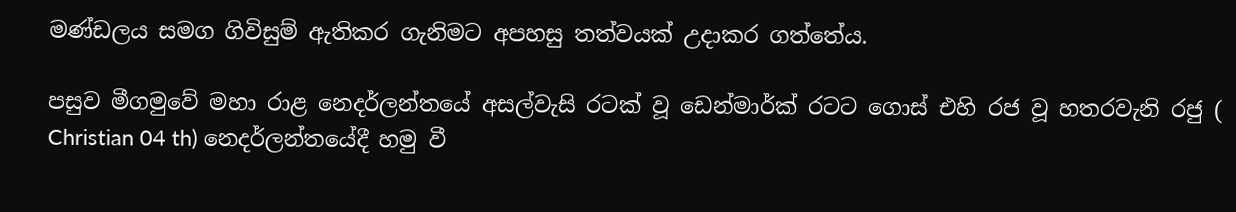මණ්ඩලය සමග ගිවිසුම් ඇතිකර ගැනිමට අපහසු තත්වයක් උදාකර ගත්තේය.

පසුව මීගමුවේ මහා රාළ නෙදර්ලන්තයේ අසල්වැසි රටක් වූ ඩෙන්මාර්ක් රටට ගොස් එහි රජ වූ හතරවැනි රජු ( Christian 04 th) නෙදර්ලන්තයේදී හමු වී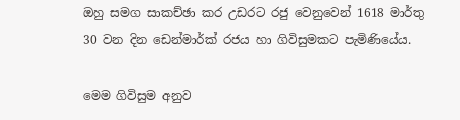ඔහු සමග සාකච්ඡා කර උඩරට රජු වෙනුවෙන් 1618 මාර්තු 30 වන දින ඩෙන්මාර්ක් රජය හා ගිවිසුමකට පැමිණියේය.

මෙම ගිවිසුම අනුව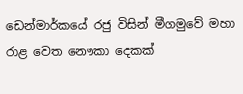ඩෙන්මාර්කයේ රජු විසින් මීගමුවේ මහා රාළ වෙත නෞකා දෙකක්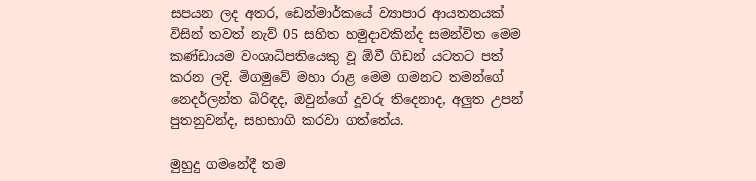සපයන ලද අතර, ඩෙන්මාර්කයේ ව්‍යාපාර ආයතනයක් විසින් තවත් නැව් 05 සහිත හමුදාවකින්ද සමන්විත මෙම කණ්ඩායම වංශාධිපතියෙකු වූ ඕවී ගිඩන් යටතට පත් කරන ලදි. මිගමුවේ මහා රාළ මෙම ගමනට තමන්ගේ නෙදර්ලන්ත බිරිඳද, ඔවුන්ගේ දූවරු තිදෙනාද, අලුත උපන් පුතනුවන්ද, සහභාගි කරවා ගත්තේය.

මුහුදු ගමනේදී තම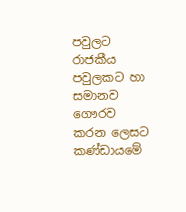පවුලට රාජකීය පවුලකට හා සමානව ගෞරව කරන ලෙසට කණ්ඩායමේ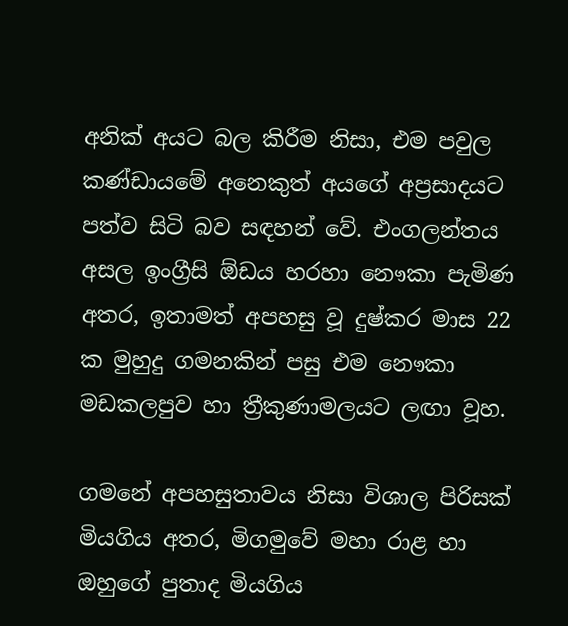අනික් අයට බල කිරීම නිසා, එම පවුල කණ්ඩායමේ අනෙකුත් අයගේ අප්‍රසාදයට පත්ව සිටි බව සඳහන් වේ. එංගලන්තය අසල ඉංග්‍රීසි ඕඩය හරහා නෞකා පැමිණ අතර, ඉතාමත් අපහසු වූ දුෂ්කර මාස 22 ක මුහුදු ගමනකින් පසු එම නෞකා මඩකලපුව හා ත්‍රීකුණාමලයට ලඟා වූහ.

ගමනේ අපහසුතාවය නිසා විශාල පිරිසක් මියගිය අතර, මිගමුවේ මහා රාළ හා ඔහුගේ පුතාද මියගිය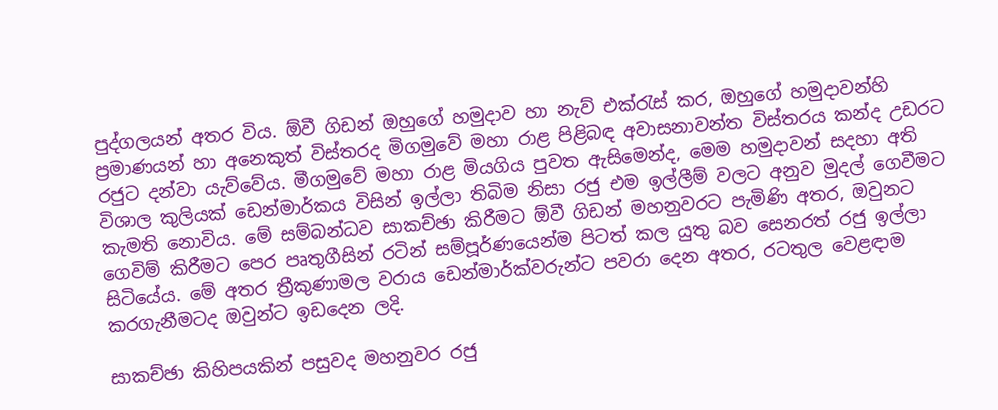පුද්ගලයන් අතර විය. ඕවී ගිඩන් ඔහුගේ හමුදාව හා නැව් එක්රැස් කර, ඔහුගේ හමුදාවන්හි ප්‍රමාණයන් හා අනෙකුත් විස්තරද මිගමුවේ මහා රාළ පිළිබඳ අවාසනාවන්ත විස්තරය කන්ද උඩරට රජුට දන්වා යැව්වේය. මීගමුවේ මහා රාළ මියගිය පුවත ඇසිමෙන්ද, මෙම හමුදාවන් සදහා අති විශාල කුලියක් ඩෙන්මාර්කය විසින් ඉල්ලා තිබිම නිසා රජු එම ඉල්ලීම් වලට අනුව මුදල් ගෙවීමට කැමති නොවිය. මේ සම්බන්ධව සාකච්ඡා කිරීමට ඕවී ගිඩන් මහනුවරට පැමිණි අතර, ඔවුනට ගෙවිම් කිරීමට පෙර පෘතුගීසින් රටින් සම්පූර්ණයෙන්ම පිටත් කල යුතු බව සෙනරත් රජු ඉල්ලා සිටියේය. මේ අතර ත්‍රීකුණාමල වරාය ඩෙන්මාර්ක්වරුන්ට පවරා දෙන අතර, රටතුල වෙළඳාම කරගැනීමටද ඔවුන්ට ඉඩදෙන ලදි.

සාකච්ඡා කිහිපයකින් පසුවද මහනුවර රජු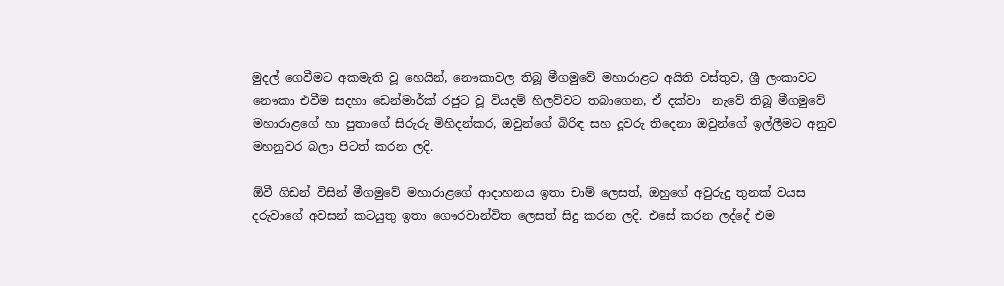මුදල් ගෙවීමට අකමැති වූ හෙයින්, නෞකාවල තිබූ මීගමුවේ මහාරාළට අයිති වස්තුව, ශ්‍රී ලංකාවට නෞකා එවීම සදහා ඩෙන්මාර්ක් රජුට වූ වියදම් හිලව්වට තබාගෙන, ඒ දක්වා  නැවේ තිබූ මීගමුවේ මහාරාළගේ හා පුතාගේ සිරුරු මිහිදන්කර, ඔවුන්ගේ බිරිඳ සහ දූවරු තිදෙනා ඔවුන්ගේ ඉල්ලීමට අනුව මහනුවර බලා පිටත් කරන ලදි.

ඕවී ගිඩන් විසින් මීගමුවේ මහාරාළගේ ආදාහනය ඉතා චාම් ලෙසත්, ඔහුගේ අවුරුදු තුනක් වයස දරුවාගේ අවසන් කටයුතු ඉතා ගෞරවාන්විත ලෙසත් සිදු කරන ලදි. එසේ කරන ලද්දේ එම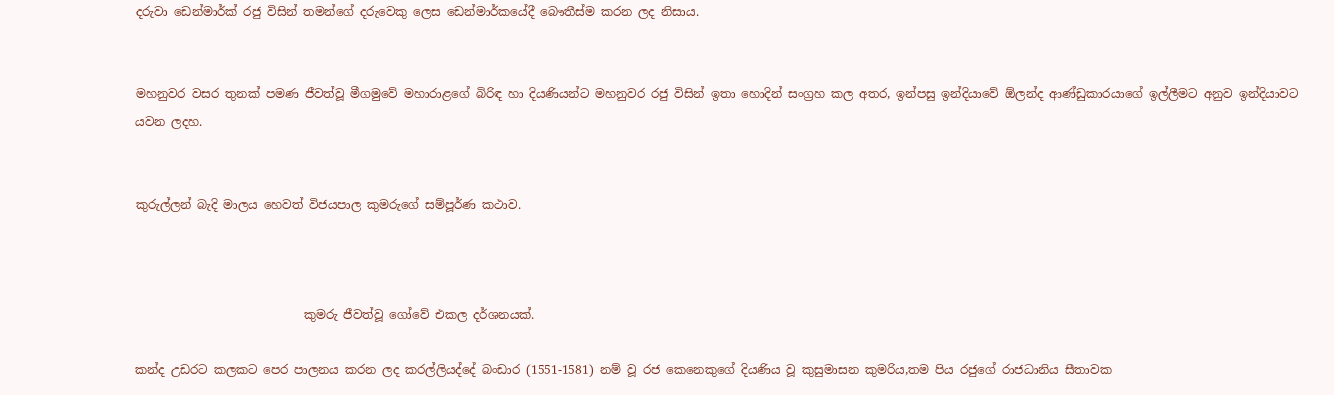දරුවා ඩෙන්මාර්ක් රජු විසින් තමන්ගේ දරුවෙකු ලෙස ඩෙන්මාර්කයේදී බෞතීස්ම කරන ලද නිසාය.


මහනුවර වසර තුනක් පමණ ජීවත්වූ මීගමුවේ මහාරාළගේ බිරිඳ හා දියණියන්ට මහනුවර රජු විසින් ඉතා හොදින් සංග්‍රහ කල අතර, ඉන්පසු ඉන්දියාවේ ඕලන්ද ආණ්ඩුකාරයාගේ ඉල්ලීමට අනුව ඉන්දියාවට යවන ලදහ.


කුරුල්ලන් බැදි මාලය හෙවත් විජයපාල කුමරුගේ සම්පූර්ණ කථාව.



                            කුමරු ජීවත්වූ ගෝවේ එකල දර්ශනයක්.

කන්ද උඩරට කලකට පෙර පාලනය කරන ලද කරල්ලියද්දේ බංඩාර (1551-1581) නම් වූ රජ කෙනෙකුගේ දියණිය වූ කුසුමාසන කුමරිය,තම පිය රජුගේ රාජධානිය සීතාවක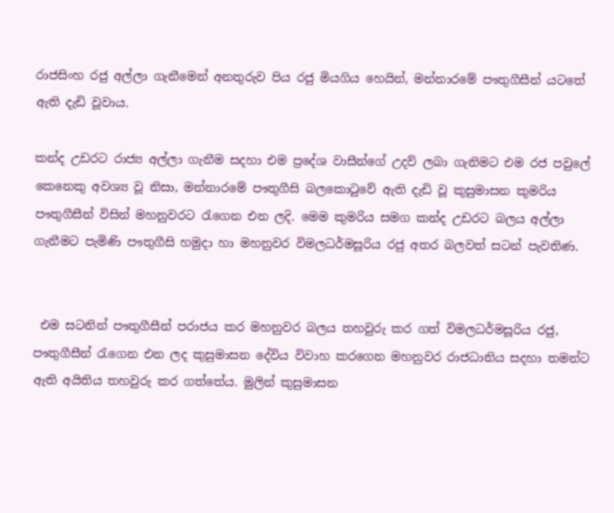රාජසිංහ රජු අල්ලා ගැනීමෙන් අනතුරුව පිය රජු මියගිය හෙයින්, මන්නාරමේ පෟතුගීසීන් යටතේ ඇති දැඩි වූවාය.

කන්ද උඩරට රාජ්‍ය අල්ලා ගැනීම සදහා එම ප්‍රදේශ වාසීන්ගේ උදව් ලබා ගැනිමට එම රජ පවුලේ කෙනෙකු අවශ්‍ය වූ නිසා, මන්නාරමේ පෟතුගීසි බලකොටුවේ ඇති දැඩි වූ කුසුමාසන කුමරිය පෟතුගීසීන් විසින් මහනුවරට රැගෙන එන ලදි. මෙම කුමරිය සමග කන්ද උඩරට බලය අල්ලා ගැනීමට පැමිණි පෟතුගීසි හමුදා හා මහනුවර විමලධර්මසූරිය රජු අතර බලවත් සටන් පැවතිණ.


 එම සටනින් පෟතුගීසීන් පරාජය කර මහනුවර බලය තහවුරු කර ගත් විමලධර්මසූරිය රජු, පෟතුගීසීන් රැගෙන එන ලද කුසුමාසන දේවිය විවාහ කරගෙන මහනුවර රාජධානිය සදහා තමන්ට ඇති අයිතිය තහවුරු කර ගත්තේය. මුලින් කුසුමාසන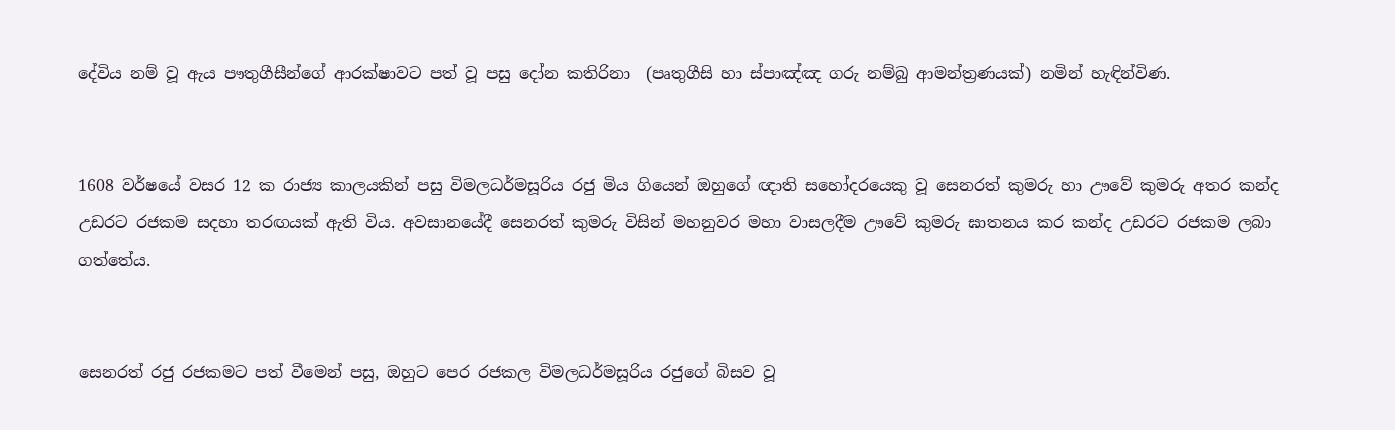දේවිය නම් වූ ඇය පෟතුගීසීන්ගේ ආරක්ෂාවට පත් වූ පසු දෝන කතිරිනා  (පෘතුගීසි හා ස්පාඤ්ඤ ගරු නම්බු ආමන්ත්‍රණයක්) නමින් හැඳින්විණ.


1608 වර්ෂයේ වසර 12 ක රාජ්‍ය කාලයකින් පසු විමලධර්මසූරිය රජු මිය ගියෙන් ඔහුගේ ඥාති සහෝදරයෙකු වූ සෙනරත් කුමරු හා ඌවේ කුමරු අතර කන්ද උඩරට රජකම සදහා තරඟයක් ඇති විය. අවසානයේදී සෙනරත් කුමරු විසින් මහනුවර මහා වාසලදීම ඌවේ කුමරු ඝාතනය කර කන්ද උඩරට රජකම ලබා ගත්තේය.


සෙනරත් රජු රජකමට පත් වීමෙන් පසු, ඔහුට පෙර රජකල විමලධර්මසූරිය රජුගේ බිසව වූ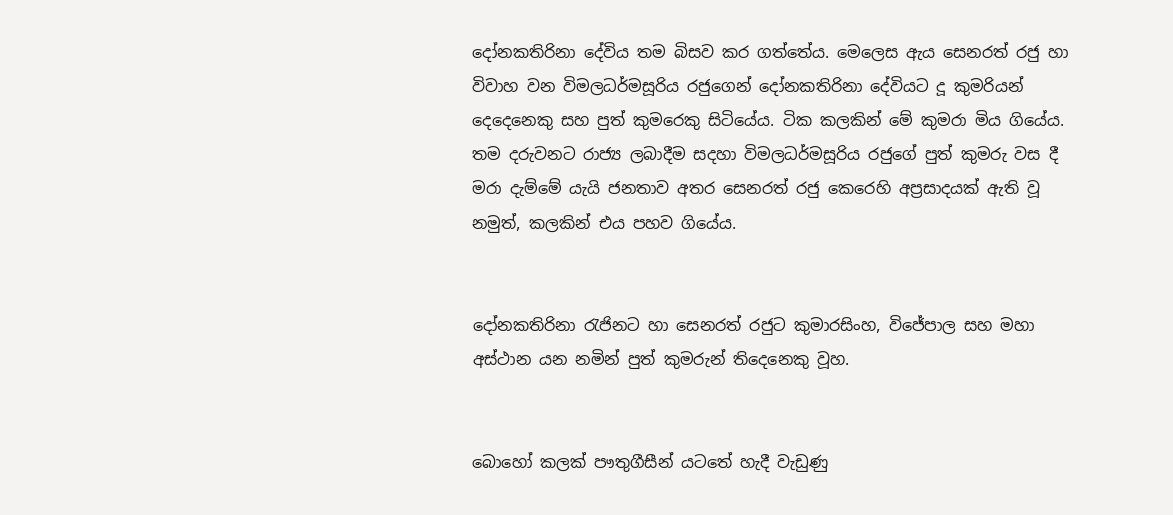දෝනකතිරිනා දේවිය තම බිසව කර ගත්තේය. මෙලෙස ඇය සෙනරත් රජු හා විවාහ වන විමලධර්මසූරිය රජුගෙන් දෝනකතිරිනා දේවියට දූ කුමරියන් දෙදෙනෙකු සහ පුත් කුමරෙකු සිටියේය. ටික කලකින් මේ කුමරා මිය ගියේය. තම දරුවනට රාජ්‍ය ලබාදීම සදහා විමලධර්මසූරිය රජුගේ පුත් කුමරු වස දී මරා දැම්මේ යැයි ජනතාව අතර සෙනරත් රජු කෙරෙහි අප්‍රසාදයක් ඇති වූ නමුත්, කලකින් එය පහව ගියේය.


දෝනකතිරිනා රැජිනට හා සෙනරත් රජුට කුමාරසිංහ, විජේපාල සහ මහා අස්ථාන යන නමින් පුත් කුමරුන් තිදෙනෙකු වූහ.


බොහෝ කලක් පෟතුගීසීන් යටතේ හැදී වැඩුණු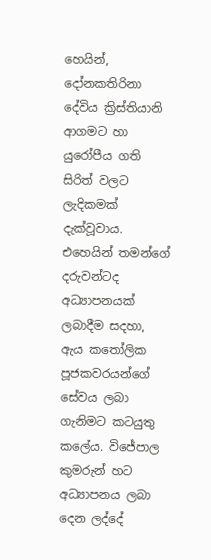හෙයින්, දෝනකතිරිනා දේවිය ක්‍රිස්තියානි ආගමට හා යුරෝපීය ගති සිරිත් වලට ලැදිකමක් දැක්වූවාය. එහෙයින් තමන්ගේ දරුවන්ටද අධ්‍යාපනයක් ලබාදීම සදහා, ඇය කතෝලික පූජකවරයන්ගේ සේවය ලබා ගැනිමට කටයුතු කලේය. විජේපාල කුමරුන් හට අධ්‍යාපනය ලබා දෙන ලද්දේ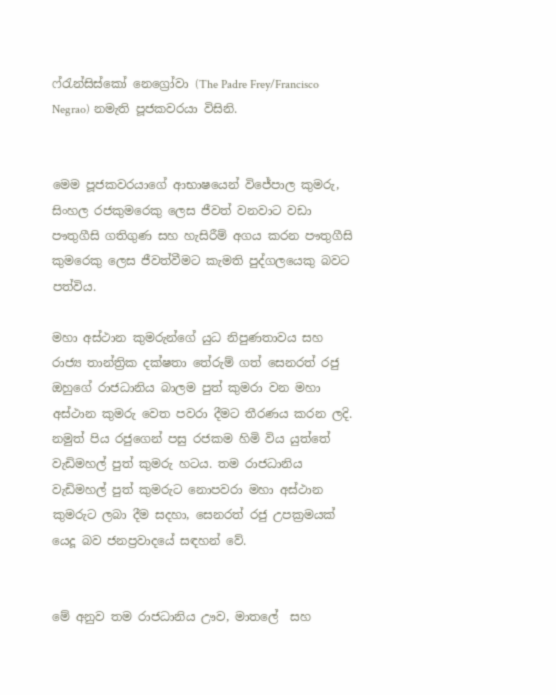ෆ්රැන්සිස්කෝ නෙග්‍රෝවා (The Padre Frey/Francisco Negrao) නමැති පූජකවරයා විසිනි.


මෙම පූජකවරයාගේ ආභාෂයෙන් විජේපාල කුමරු, සිංහල රජකුමරෙකු ලෙස ජීවත් වනවාට වඩා පෟතුගීසි ගතිගුණ සහ හැසිරීම් අගය කරන පෟතුගීසි කුමරෙකු ලෙස ජීවත්වීමට කැමති පුද්ගලයෙකු බවට පත්විය.

මහා අස්ථාන කුමරුන්ගේ යුධ නිපුණතාවය සහ රාජ්‍ය තාන්ත්‍රික දක්ෂතා තේරුම් ගත් සෙනරත් රජු ඔහුගේ රාජධානිය බාලම පුත් කුමරා වන මහා අස්ථාන කුමරු වෙත පවරා දීමට තීරණය කරන ලදි. නමුත් පිය රජුගෙන් පසු රජකම හිමි විය යුත්තේ වැඩිමහල් පුත් කුමරු හටය. තම රාජධානිය වැඩිමහල් පුත් කුමරුට නොපවරා මහා අස්ථාන කුමරුට ලබා දීම සදහා, සෙනරත් රජු උපක්‍රමයක් යෙදූ බව ජනප්‍රවාදයේ සඳහන් වේ.


මේ අනුව තම රාජධානිය ඌව, මාතලේ  සහ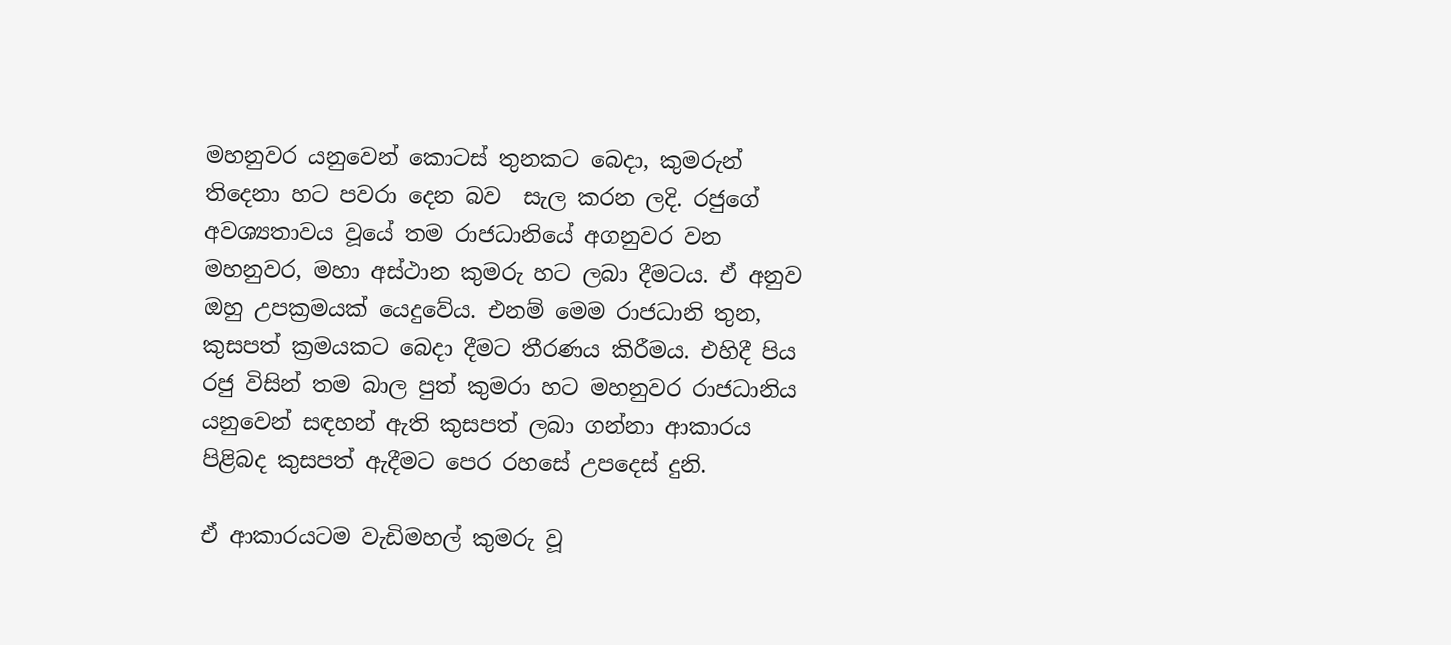මහනුවර යනුවෙන් කොටස් තුනකට බෙදා, කුමරුන් තිදෙනා හට පවරා දෙන බව  සැල කරන ලදි. රජුගේ අවශ්‍යතාවය වූයේ තම රාජධානියේ අගනුවර වන මහනුවර, මහා අස්ථාන කුමරු හට ලබා දීමටය. ඒ අනුව ඔහු උපක්‍රමයක් යෙදුවේය. එනම් මෙම රාජධානි තුන, කුසපත් ක්‍රමයකට බෙදා දීමට තීරණය කිරීමය. එහිදී පිය රජු විසින් තම බාල පුත් කුමරා හට මහනුවර රාජධානිය යනුවෙන් සඳහන් ඇති කුසපත් ලබා ගන්නා ආකාරය පිළිබද කුසපත් ඇදීමට පෙර රහසේ උපදෙස් දුනි.

ඒ ආකාරයටම වැඩිමහල් කුමරු වූ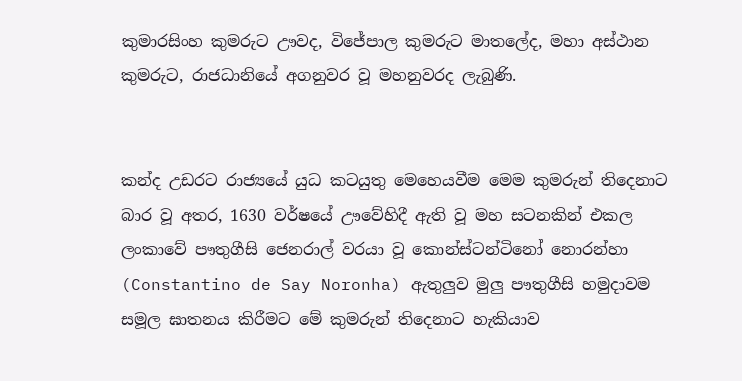කුමාරසිංහ කුමරුට ඌවද, විජේපාල කුමරුට මාතලේද, මහා අස්ථාන කුමරුට, රාජධානියේ අගනුවර වූ මහනුවරද ලැබුණි.


කන්ද උඩරට රාජ්‍යයේ යුධ කටයුතු මෙහෙයවීම මෙම කුමරුන් තිදෙනාට බාර වූ අතර, 1630 වර්ෂයේ ඌවේහිදී ඇති වූ මහ සටනකින් එකල ලංකාවේ පෟතුගීසි ජෙනරාල් වරයා වූ කොන්ස්ටන්ටිනෝ නොරන්හා (Constantino de Say Noronha) ඇතුලුව මුලු පෟතුගීසි හමුදාවම සමූල ඝාතනය කිරීමට මේ කුමරුන් තිදෙනාට හැකියාව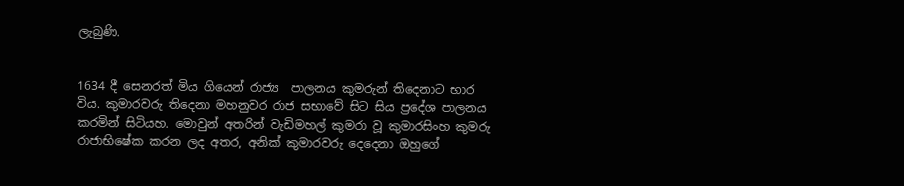ලැබුණි.


1634 දී සෙනරත් මිය ගියෙන් රාජ්‍ය  පාලනය කුමරුන් තිදෙනාට භාර විය. කුමාරවරු තිදෙනා මහනුවර රාජ සභාවේ සිට සිය ප්‍රදේශ පාලනය කරමින් සිටියහ. මොවුන් අතරින් වැඩිමහල් කුමරා වූ කුමාරසිංහ කුමරු රාජාභිෂේක කරන ලද අතර, අනික් කුමාරවරු දෙදෙනා ඔහුගේ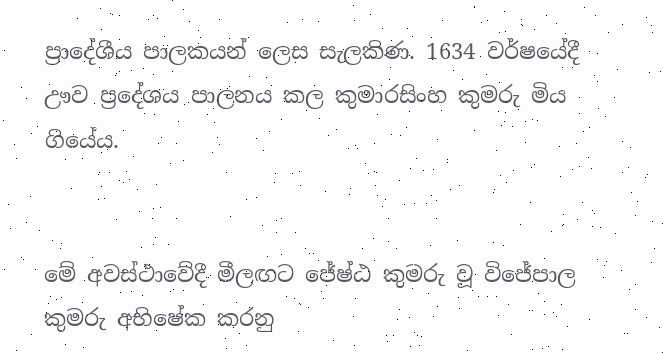ප්‍රාදේශීය පාලකයන් ලෙස සැලකිණ. 1634 වර්ෂයේදී ඌව ප්‍රදේශය පාලනය කල කුමාරසිංහ කුමරු මිය ගියේය.


මේ අවස්ථාවේදී මීලඟට ජේෂ්ඨ කුමරු වූ විජේපාල කුමරු අභිෂේක කරනු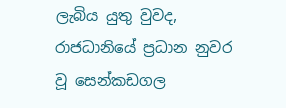ලැබිය යුතු වුවද, රාජධානියේ ප්‍රධාන නුවර වූ සෙන්කඩගල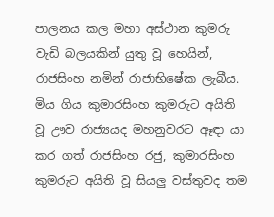පාලනය කල මහා අස්ථාන කුමරු වැඩි බලයකින් යුතු වූ හෙයින්, රාජසිංහ නමින් රාජාභිෂේක ලැබීය. මිය ගිය කුමාරසිංහ කුමරුට අයිති වූ ඌව රාජ්‍යයද මහනුවරට ඈඳා යා කර ගත් රාජසිංහ රජු, කුමාරසිංහ කුමරුට අයිති වූ සියලු වස්තුවද තම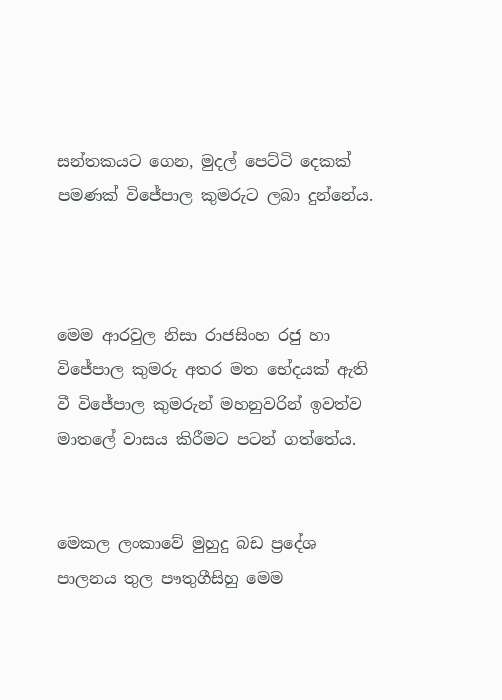සන්තකයට ගෙන, මුදල් පෙට්ටි දෙකක් පමණක් විජේපාල කුමරුට ලබා දුන්නේය.



මෙම ආරවුල නිසා රාජසිංහ රජු හා විජේපාල කුමරු අතර මත භේදයක් ඇති වී විජේපාල කුමරුන් මහනුවරින් ඉවත්ව මාතලේ වාසය කිරීමට පටන් ගත්තේය.


මෙකල ලංකාවේ මුහුදු බඩ ප්‍රදේශ පාලනය තුල පෟතුගීසිහු මෙම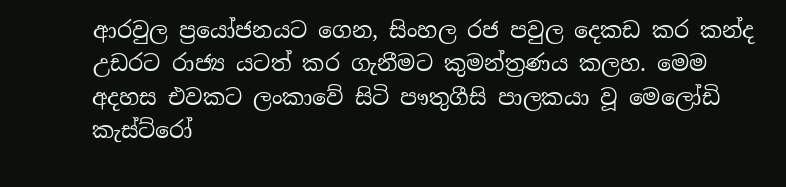ආරවුල ප්‍රයෝජනයට ගෙන, සිංහල රජ පවුල දෙකඩ කර කන්ද උඩරට රාජ්‍ය යටත් කර ගැනීමට කුමන්ත්‍රණය කලහ. මෙම අදහස එවකට ලංකාවේ සිටි පෟතුගීසි පාලකයා වූ මෙලෝඩි කැස්ට්රෝ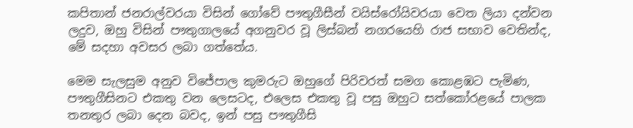කපිතාන් ජනරාල්වරයා විසින් ගෝවේ පෟතුගීසීන් වයිස්රෝයිවරයා වෙත ලියා දන්වන ලදුව, ඔහු විසින් පෟතුගාලයේ අගනුවර වූ ලිස්බන් නගරයෙහි රාජ සභාව වෙතින්ද, මේ සදහා අවසර ලබා ගත්තේය.

මෙම සැලසුම අනුව විජේපාල කුමරුට ඔහුගේ පිරිවරත් සමග කොළඹට පැමිණ, පෟතුගීසිනට එකතු වන ලෙසටද, එලෙස එකතු වූ පසු ඔහුට සත්කෝරළයේ පාලක තනතුර ලබා දෙන බවද, ඉන් පසු පෟතුගීසි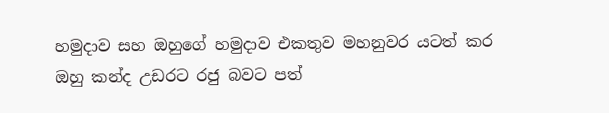හමුදාව සහ ඔහුගේ හමුදාව එකතුව මහනුවර යටත් කර ඔහු කන්ද උඩරට රජු බවට පත්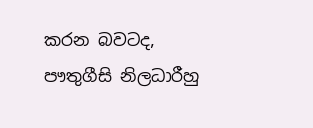කරන බවටද, පෟතුගීසි නිලධාරීහු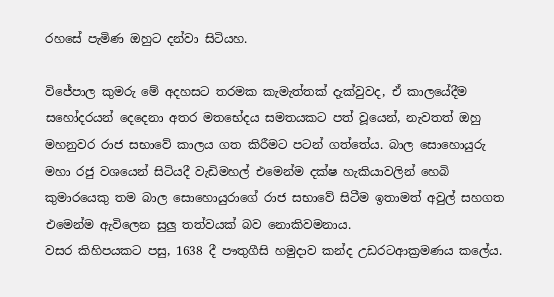රහසේ පැමිණ ඔහුට දන්වා සිටියහ.

විජේපාල කුමරු මේ අදහසට තරමක කැමැත්තක් දැක්වුවද, ඒ කාලයේදීම සහෝදරයන් දෙදෙනා අතර මතභේදය සමතයකට පත් වූයෙන්, නැවතත් ඔහු මහනුවර රාජ සභාවේ කාලය ගත කිරීමට පටන් ගත්තේය. බාල සොහොයුරු මහා රජු වශයෙන් සිටියදී වැඩිමහල් එමෙන්ම දක්ෂ හැකියාවලින් හෙබි කුමාරයෙකු තම බාල සොහොයුරාගේ රාජ සභාවේ සිටීම ඉතාමත් අවුල් සහගත එමෙන්ම ඇවිලෙන සුලු තත්වයක් බව නොකිවමනාය.
වසර කිහිපයකට පසු, 1638 දී පෟතුගීසි හමුදාව කන්ද උඩරටආක්‍රමණය කලේය.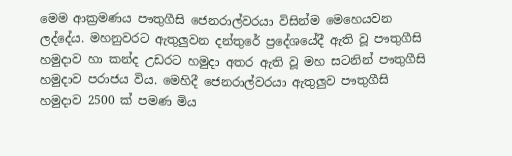මෙම ආක්‍රමණය පෟතුගීසි ජෙනරාල්වරයා විසින්ම මෙහෙයවන ලද්දේය. මහනුවරට ඇතුලුවන දන්තුරේ ප්‍රදේශයේදී ඇති වූ පෟතුගීසි හමුදාව හා කන්ද උඩරට හමුදා අතර ඇති වූ මහ සටනින් පෟතුගීසි හමුදාව පරාජය විය. මෙහිදී ජෙනරාල්වරයා ඇතුලුව පෟතුගීසි හමුදාව 2500 ක් පමණ මිය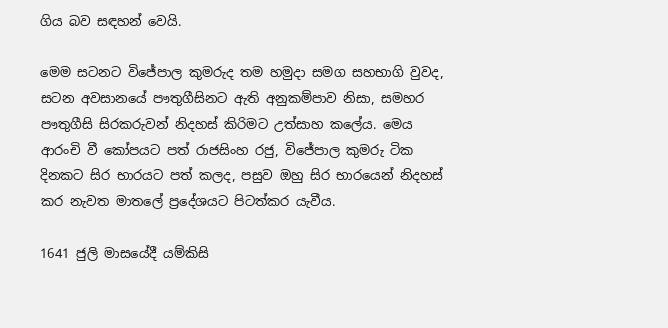ගිය බව සඳහන් වෙයි.

මෙම සටනට විජේපාල කුමරුද තම හමුදා සමග සහභාගි වුවද, සටන අවසානයේ පෟතුගීසිනට ඇති අනුකම්පාව නිසා, සමහර පෟතුගීසි සිරකරුවන් නිදහස් කිරිමට උත්සාහ කලේය. මෙය ආරංචි වී කෝපයට පත් රාජසිංහ රජු, විජේපාල කුමරු ටික දිනකට සිර භාරයට පත් කලද, පසුව ඔහු සිර භාරයෙන් නිදහස් කර නැවත මාතලේ ප්‍රදේශයට පිටත්කර යැවීය.

1641 ජුලි මාසයේදී යම්කිසි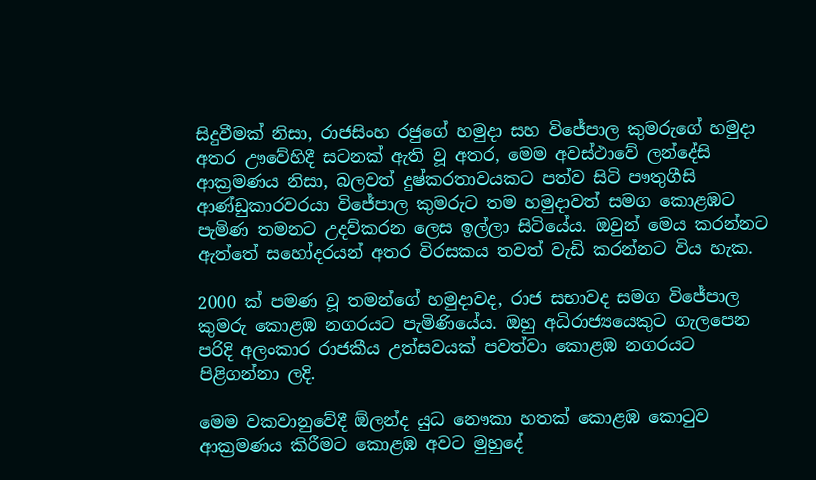සිදුවීමක් නිසා, රාජසිංහ රජුගේ හමුදා සහ විජේපාල කුමරුගේ හමුදා අතර ඌවේහිදී සටනක් ඇති වූ අතර, මෙම අවස්ථාවේ ලන්දේසි ආක්‍රමණය නිසා, බලවත් දුෂ්කරතාවයකට පත්ව සිටි පෟතුගීසි ආණ්ඩුකාරවරයා විජේපාල කුමරුට තම හමුදාවත් සමග කොළඹට පැමිණ තමනට උදව්කරන ලෙස ඉල්ලා සිටියේය. ඔවුන් මෙය කරන්නට ඇත්තේ සහෝදරයන් අතර විරසකය තවත් වැඩි කරන්නට විය හැක.

2000 ක් පමණ වූ තමන්ගේ හමුදාවද, රාජ සභාවද සමග විජේපාල කුමරු කොළඹ නගරයට පැමිණියේය. ඔහු අධිරාජ්‍යයෙකුට ගැලපෙන පරිදි අලංකාර රාජකීය උත්සවයක් පවත්වා කොළඹ නගරයට පිළිගන්නා ලදි.

මෙම වකවානුවේදී ඕලන්ද යුධ නෞකා හතක් කොළඹ කොටුව ආක්‍රමණය කිරීමට කොළඹ අවට මුහුදේ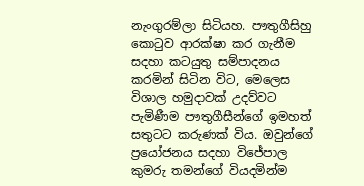නැංගුරම්ලා සිටියහ. පෟතුගීසිහු කොටුව ආරක්ෂා කර ගැනීම සදහා කටයුතු සම්පාදනය කරමින් සිටින විට, මෙලෙස විශාල හමුදාවක් උදව්වට පැමිණීම පෟතුගීසීන්ගේ ඉමහත් සතුටට කරුණක් විය. ඔවුන්ගේ ප්‍රයෝජනය සදහා විජේපාල කුමරු තමන්ගේ වියදමින්ම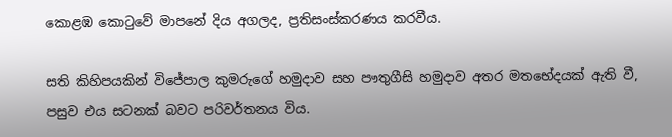කොළඹ කොටුවේ මාපනේ දිය අගලද, ප්‍රතිසංස්කරණය කරවීය.

සති කිහිපයකින් විජේපාල කුමරුගේ හමුදාව සහ පෟතුගීසි හමුදාව අතර මතභේදයක් ඇති වී, පසුව එය සටනක් බවට පරිවර්තනය විය.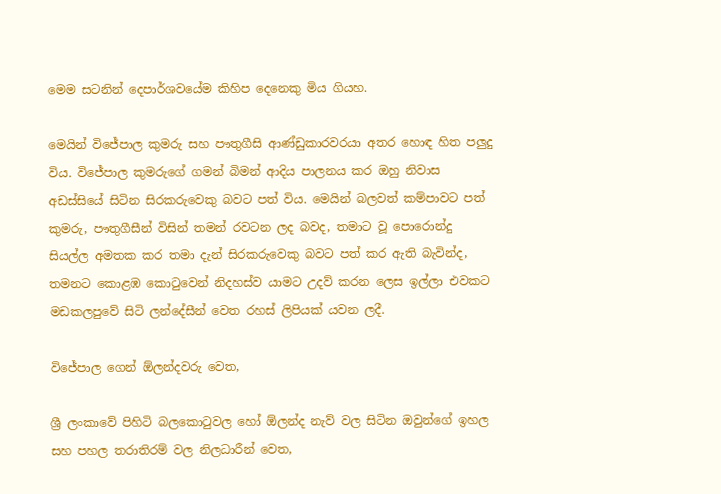මෙම සටනින් දෙපාර්ශවයේම කිහිප දෙනෙකු මිය ගියහ.

මෙයින් විජේපාල කුමරු සහ පෟතුගීසි ආණ්ඩුකාරවරයා අතර හොඳ හිත පලුදු විය. විජේපාල කුමරුගේ ගමන් බිමන් ආදිය පාලනය කර ඔහු නිවාස අඩස්සියේ සිටින සිරකරුවෙකු බවට පත් විය. මෙයින් බලවත් කම්පාවට පත් කුමරු, පෟතුගීසීන් විසින් තමන් රවටන ලද බවද, තමාට වූ පොරොන්දු සියල්ල අමතක කර තමා දැන් සිරකරුවෙකු බවට පත් කර ඇති බැවින්ද, තමනට කොළඹ කොටුවෙන් නිදහස්ව යාමට උදව් කරන ලෙස ඉල්ලා එවකට මඩකලපුවේ සිටි ලන්දේසීන් වෙත රහස් ලිපියක් යවන ලදී.

විජේපාල ගෙන් ඕලන්දවරු වෙත,

ශ්‍රී ලංකාවේ පිහිටි බලකොටුවල හෝ ඕලන්ද නැව් වල සිටින ඔවුන්ගේ ඉහල සහ පහල තරාතිරම් වල නිලධාරීන් වෙත,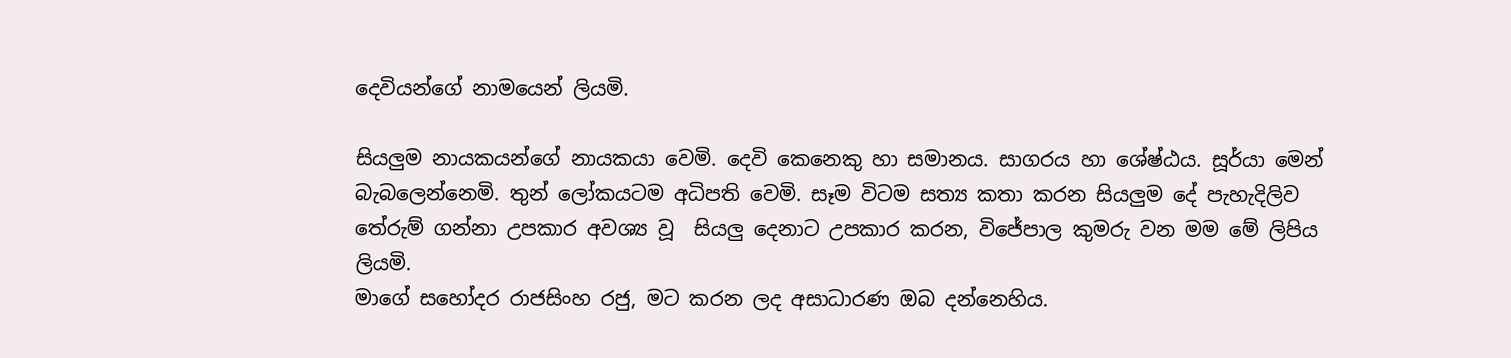දෙවියන්ගේ නාමයෙන් ලියමි.

සියලුම නායකයන්ගේ නායකයා වෙමි. දෙවි කෙනෙකු හා සමානය. සාගරය හා ශේෂ්ඨය. සූර්යා මෙන් බැබලෙන්නෙමි. තුන් ලෝකයටම අධිපති වෙමි. සෑම විටම සත්‍ය කතා කරන සියලුම දේ පැහැදිලිව තේරුම් ගන්නා උපකාර අවශ්‍ය වූ  සියලු දෙනාට උපකාර කරන, විජේපාල කුමරු වන මම මේ ලිපිය ලියමි.
මාගේ සහෝදර රාජසිංහ රජු, මට කරන ලද අසාධාරණ ඔබ දන්නෙහිය.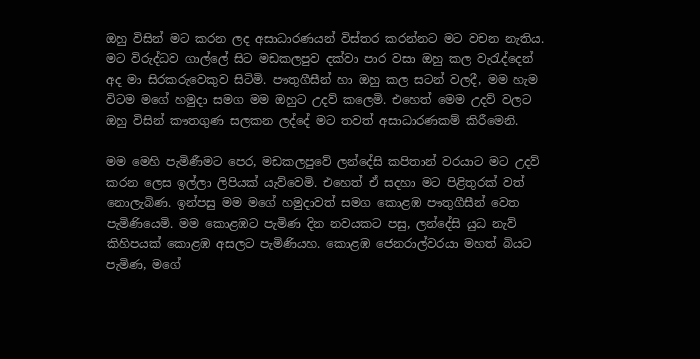ඔහු විසින් මට කරන ලද අසාධාරණයන් විස්තර කරන්නට මට වචන නැතිය. මට විරුද්ධව ගාල්ලේ සිට මඩකලපුව දක්වා පාර වසා ඔහු කල වැරැද්දෙන් අද මා සිරකරුවෙකුව සිටිමි. පෟතුගීසීන් හා ඔහු කල සටන් වලදී, මම හැම විටම මගේ හමුදා සමග මම ඔහුට උදව් කලෙමි. එහෙත් මෙම උදව් වලට ඔහු විසින් කෟතගුණ සලකන ලද්දේ මට තවත් අසාධාරණකම් කිරීමෙනි.

මම මෙහි පැමිණීමට පෙර, මඩකලපුවේ ලන්දේසි කපිතාන් වරයාට මට උදව් කරන ලෙස ඉල්ලා ලිපියක් යැව්වෙමි. එහෙත් ඒ සදහා මට පිළිතුරක් වත් නොලැබිණ. ඉන්පසු මම මගේ හමුදාවත් සමග කොළඹ පෟතුගීසීන් වෙත පැමිණියෙමි. මම කොළඹට පැමිණ දින නවයකට පසු, ලන්දේසි යුධ නැව් කිහිපයක් කොළඹ අසලට පැමිණියහ. කොළඹ ජෙනරාල්වරයා මහත් බියට පැමිණ, මගේ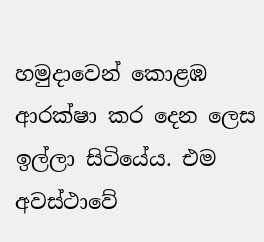හමුදාවෙන් කොළඹ ආරක්ෂා කර දෙන ලෙස ඉල්ලා සිටියේය. එම අවස්ථාවේ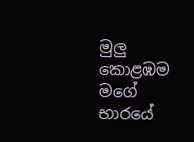මුලු කොළඹම මගේ භාරයේ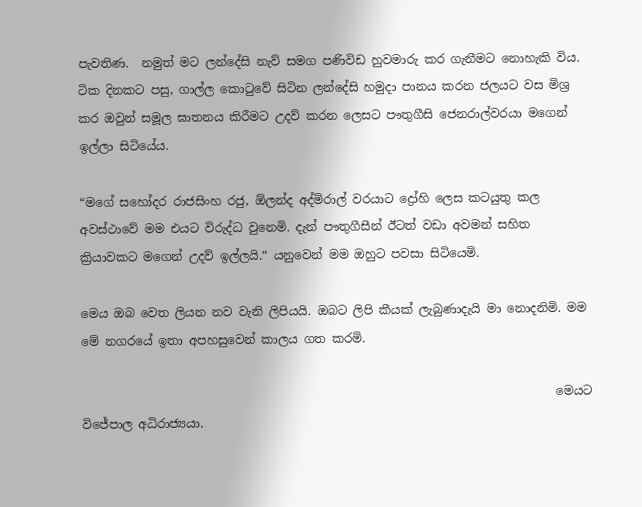පැවතිණ.  නමුත් මට ලන්දේසි නැව් සමග පණිවිඩ හුවමාරු කර ගැනීමට නොහැකි විය. ටික දිනකට පසු, ගාල්ල කොටුවේ සිටින ලන්දේසි හමුදා පානය කරන ජලයට වස මිශ්‍ර කර ඔවුන් සමූල ඝාතනය කිරීමට උදව් කරන ලෙසට පෟතුගීසි ජෙනරාල්වරයා මගෙන් ඉල්ලා සිටියේය.

“මගේ සහෝදර රාජසිංහ රජු, ඕලන්ද අද්මිරාල් වරයාට ද්‍රෝහි ලෙස කටයුතු කල අවස්ථාවේ මම එයට විරුද්ධ වුනෙමි. දැන් පෟතුගීසීන් ඊටත් වඩා අවමන් සහිත ක්‍රියාවකට මගෙන් උදව් ඉල්ලයි.“ යනුවෙන් මම ඔහුට පවසා සිටියෙමි.

මෙය ඔබ වෙත ලියන නව වැනි ලිපියයි. ඔබට ලිපි කීයක් ලැබුණාදැයි මා නොදනිමි. මම මේ නගරයේ ඉතා අපහසුවෙන් කාලය ගත කරමි.

                                                                               මෙයට විජේපාල අධිරාජ්‍යයා.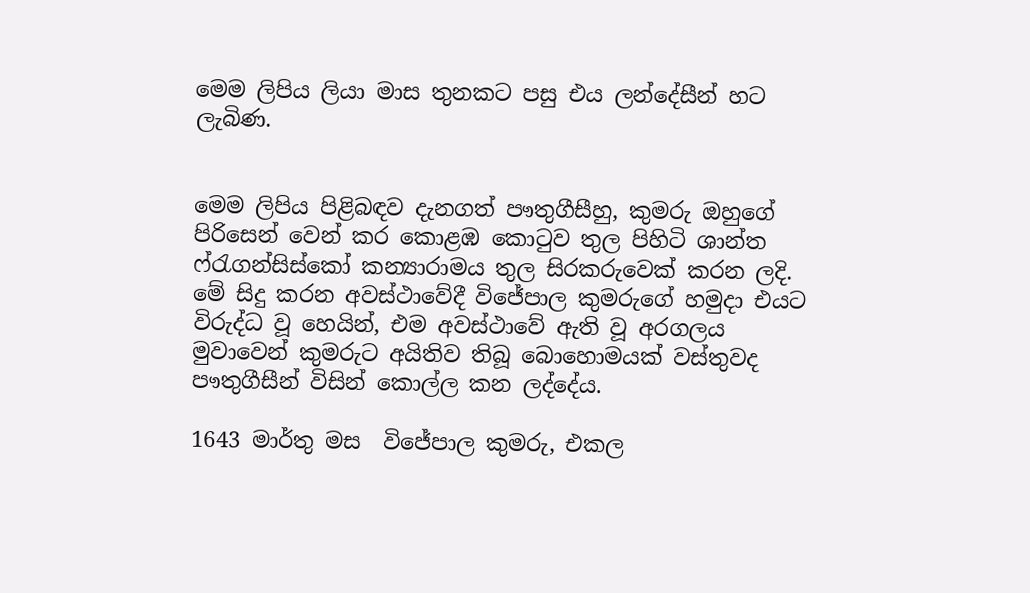මෙම ලිපිය ලියා මාස තුනකට පසු එය ලන්දේසීන් හට ලැබිණ.


මෙම ලිපිය පිළිබඳව දැනගත් පෟතුගීසීහු, කුමරු ඔහුගේ පිරිසෙන් වෙන් කර කොළඹ කොටුව තුල පිහිටි ශාන්ත ෆ්රැගන්සිස්කෝ කන්‍යාරාමය තුල සිරකරුවෙක් කරන ලදි. මේ සිදු කරන අවස්ථාවේදී විජේපාල කුමරුගේ හමුදා එයට විරුද්ධ වූ හෙයින්, එම අවස්ථාවේ ඇති වූ අරගලය මුවාවෙන් කුමරුට අයිතිව තිබූ බොහොමයක් වස්තුවද පෟතුගීසීන් විසින් කොල්ල කන ලද්දේය.

1643 මාර්තු මස  විජේපාල කුමරු, එකල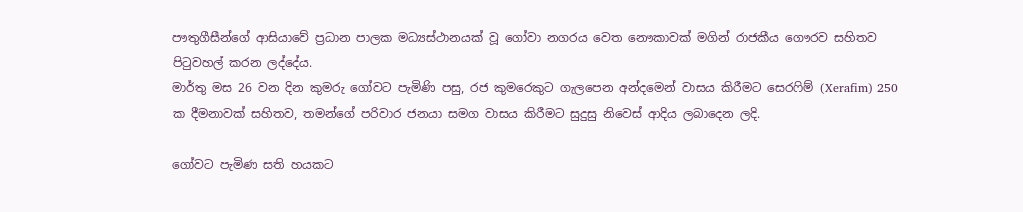පෟතුගීසීන්ගේ ආසියාවේ ප්‍රධාන පාලක මධ්‍යස්ථානයක් වූ ගෝවා නගරය වෙත නෞකාවක් මගින් රාජකීය ගෞරව සහිතව පිටුවහල් කරන ලද්දේය.
මාර්තු මස 26 වන දින කුමරු ගෝවට පැමිණි පසු, රජ කුමරෙකුට ගැලපෙන අන්දමෙන් වාසය කිරීමට සෙරෆිම් (Xerafim) 250 ක දීමනාවක් සහිතව, තමන්ගේ පරිවාර ජනයා සමග වාසය කිරීමට සුදුසු නිවෙස් ආදිය ලබාදෙන ලදි.

ගෝවට පැමිණ සති හයකට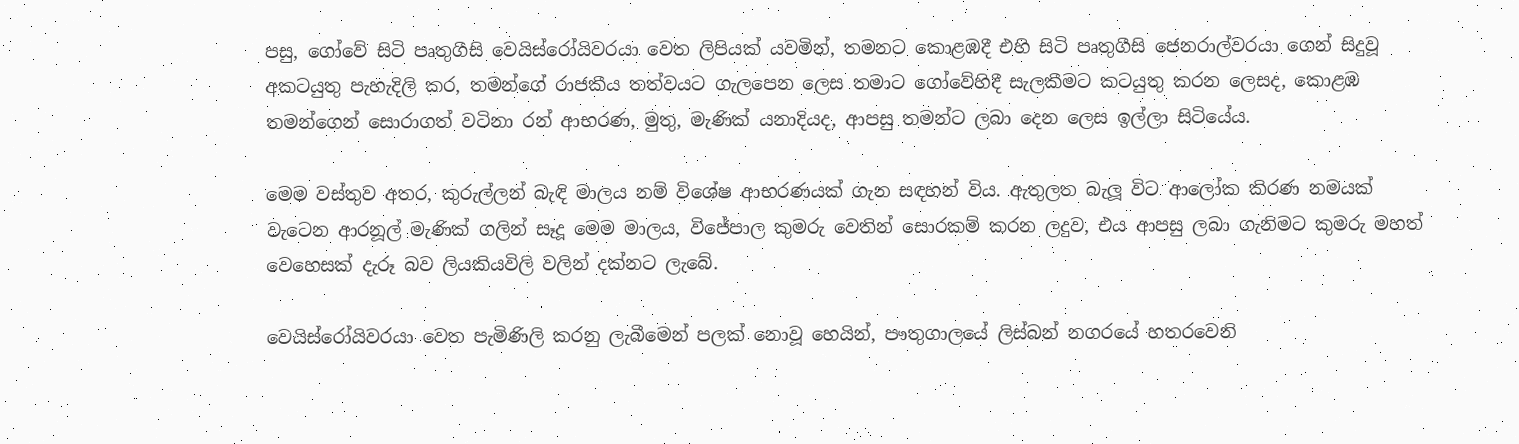පසු, ගෝවේ සිටි පෘතුගීසි වෙයිස්රෝයිවරයා වෙත ලිපියක් යවමින්, තමනට කොළඹදී එහි සිටි පෘතුගීසි ජෙනරාල්වරයා ගෙන් සිදුවූ අකටයුතු පැහැදිලි කර, තමන්ගේ රාජකීය තත්වයට ගැලපෙන ලෙස තමාට ගෝවේහිදී සැලකීමට කටයුතු කරන ලෙසද, කොළඹ තමන්ගෙන් සොරාගත් වටිනා රන් ආභරණ, මුතු, මැණික් යනාදියද, ආපසු තමන්ට ලබා දෙන ලෙස ඉල්ලා සිටියේය.

මෙම වස්තුව අතර, කුරුල්ලන් බැඳි මාලය නම් විශේෂ ආභරණයක් ගැන සඳහන් විය. ඇතුලත බැලූ විට ආලෝක කිරණ නමයක් වැටෙන ආරනූල් මැණික් ගලින් සෑදූ මෙම මාලය, විජේපාල කුමරු වෙතින් සොරකම් කරන ලදුව, එය ආපසු ලබා ගැනිමට කුමරු මහත් වෙහෙසක් දැරූ බව ලියකියවිලි වලින් දක්නට ලැබේ.

වෙයිස්රෝයිවරයා වෙත පැමිණිලි කරනු ලැබීමෙන් පලක් නොවූ හෙයින්, පෟතුගාලයේ ලිස්බන් නගරයේ හතරවෙනි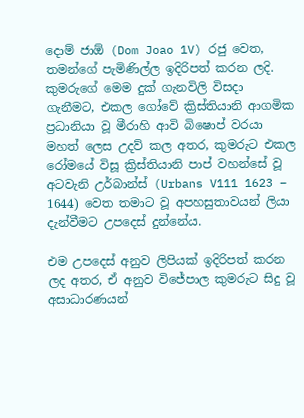දොම් ජාඕ (Dom Joao 1V) රජු වෙත, තමන්ගේ පැමිණිල්ල ඉදිරිපත් කරන ලදි. කුමරුගේ මෙම දුක් ගැනවිලි විසදා ගැනීමට, එකල ගෝවේ ක්‍රිස්තියානි ආගමික ප්‍රධානියා වූ මීරාහි ආවි බිෂොප් වරයා මහත් ලෙස උදව් කල අතර, කුමරුට එකල රෝමයේ විසූ ක්‍රිස්තියානි පාප් වහන්සේ වූ අටවැනි උර්බාන්ස් (Urbans V111 1623 – 1644) වෙත තමාට වූ අපහසුතාවයන් ලියා දැන්වීමට උපදෙස් දුන්නේය.

එම උපදෙස් අනුව ලිපියක් ඉදිරිපත් කරන ලද අතර, ඒ අනුව විජේපාල කුමරුට සිදු වූ අසාධාරණයන්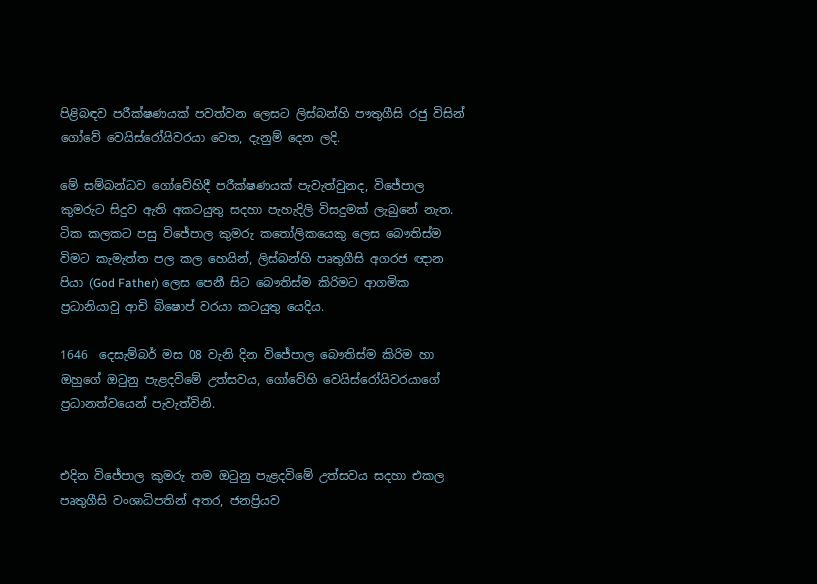පිළිබඳව පරීක්ෂණයක් පවත්වන ලෙසට ලිස්බන්හි පෟතුගීසි රජු විසින් ගෝවේ වෙයිස්රෝයිවරයා වෙත, දැනුම් දෙන ලදි.

මේ සම්බන්ධව ගෝවේහිදී පරීක්ෂණයක් පැවැත්වුනද, විජේපාල කුමරුට සිදුව ඇති අකටයුතු සදහා පැහැදිලි විසදුමක් ලැබුනේ නැත. ටික කලකට පසු විජේපාල කුමරු කතෝලිකයෙකු ලෙස බෞතිස්ම විමට කැමැත්ත පල කල හෙයින්, ලිස්බන්හි පෘතුගීසි අගරජ ඥාන පියා (God Father) ලෙස පෙනී සිට බෞතිස්ම කිරිමට ආගමික ප්‍රධානියාවු ආචි බිෂොප් වරයා කටයුතු යෙදිය.

1646  දෙසැම්බර් මස 08 වැනි දින විජේපාල බෞතිස්ම කිරිම හා ඔහුගේ ඔටුනු පැළදවිමේ උත්සවය, ගෝවේහි වෙයිස්රෝයිවරයාගේ ප්‍රධානත්වයෙන් පැවැත්විනි.


එදින විජේපාල කුමරු තම ඔටුනු පැළදවිමේ උත්සවය සදහා එකල පෘතුගීසි වංශාධිපතින් අතර, ජනප්‍රියව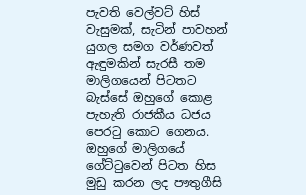පැවති වෙල්වට් හිස් වැසුමක්, සැටින් පාවහන් යුගල සමග වර්ණවත් ඇඳුමකින් සැරසී තම මාලිගයෙන් පිටතට බැස්සේ ඔහුගේ කොළ පැහැති රාජකීය ධජය පෙරටු කොට ගෙනය. ඔහුගේ මාලිගයේ ගේට්ටුවෙන් පිටත හිස මුඩු කරන ලද පෟතුගීසි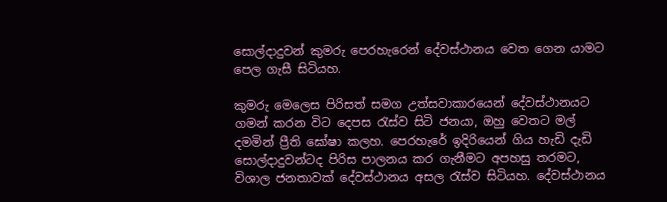සොල්දාදුවන් කුමරු පෙරහැරෙන් දේවස්ථානය වෙත ගෙන යාමට පෙල ගැසී සිටියහ.

කුමරු මෙලෙස පිරිසත් සමග උත්සවාකාරයෙන් දේවස්ථානයට ගමන් කරන විට දෙපස රැස්ව සිටි ජනයා, ඔහු වෙතට මල් දමමින් ප්‍රීති ඝෝෂා කලහ. පෙරහැරේ ඉදිරියෙන් ගිය හැඩි දැඩි සොල්දාදුවන්ටද පිරිස පාලනය කර ගැනීමට අපහසු තරමට, විශාල ජනතාවක් දේවස්ථානය අසල රැස්ව සිටියහ. දේවස්ථානය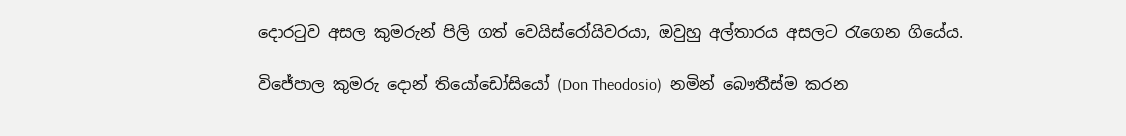දොරටුව අසල කුමරුන් පිලි ගත් වෙයිස්රෝයිවරයා, ඔවුහු අල්තාරය අසලට රැගෙන ගියේය.

විජේපාල කුමරු දොන් තියෝඩෝසියෝ (Don Theodosio)  නමින් බෞතීස්ම කරන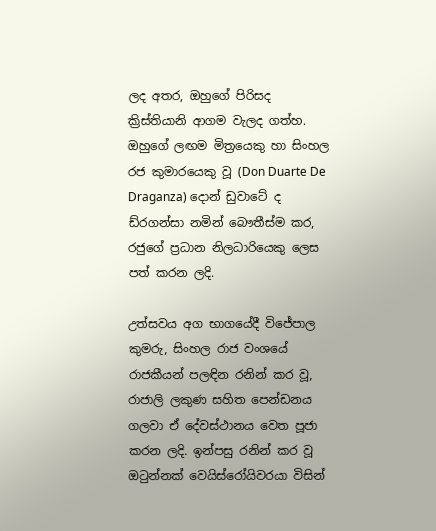ලද අතර, ඔහුගේ පිරිසද ක්‍රිස්තියානි ආගම වැලද ගත්හ. ඔහුගේ ලඟම මිත්‍රයෙකු හා සිංහල රජ කුමාරයෙකු වූ (Don Duarte De Draganza) දොන් ඩුවාටේ ද ඩ්රගන්සා නමින් බෞතීස්ම කර, රජුගේ ප්‍රධාන නිලධාරියෙකු ලෙස පත් කරන ලදි.

උත්සවය අග භාගයේදී විජේපාල කුමරු, සිංහල රාජ වංශයේ රාජකීයන් පලඳින රනින් කර වූ, රාජාලි ලකුණ සහිත පෙන්ඩනය ගලවා ඒ දේවස්ථානය වෙත පූජා කරන ලදි. ඉන්පසු රනින් කර වූ ඔටුන්නක් වෙයිස්රෝයිවරයා විසින්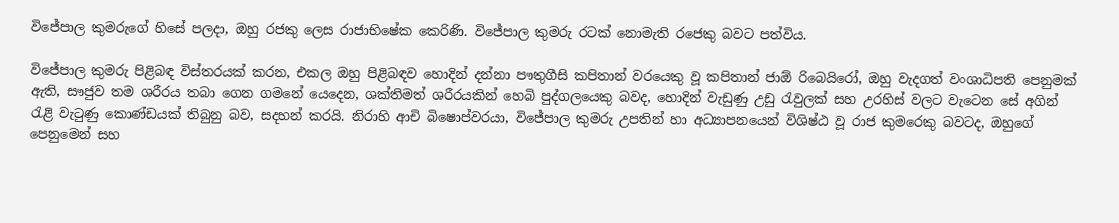විජේපාල කුමරුගේ හිසේ පලදා, ඔහු රජකු ලෙස රාජාභිෂේක කෙරිණි. විජේපාල කුමරු රටක් නොමැති රජෙකු බවට පත්විය.

විජේපාල කුමරු පිළිබඳ විස්තරයක් කරන, එකල ඔහු පිළිබඳව හොදින් දන්නා පෟතුගීසි කපිතාන් වරයෙකු වූ කපිතාන් ජාඕ රිබෙයිරෝ, ඔහු වැදගත් වංශාධිපති පෙනුමක් ඇති, සෟජුව තම ශරීරය තබා ගෙන ගමනේ යෙදෙන, ශක්තිමත් ශරීරයකින් හෙබි පුද්ගලයෙකු බවද, හොදින් වැඩුණු උඩු රැවුලක් සහ උරහිස් වලට වැටෙන සේ අගින් රැළි වැටුණු කොණ්ඩයක් තිබුනු බව, සදහන් කරයි. නිරාහි ආචි බිෂොප්වරයා, විජේපාල කුමරු උපතින් හා අධ්‍යාපනයෙන් විශිෂ්ඨ වූ රාජ කුමරෙකු බවටද, ඔහුගේ පෙනුමෙන් සහ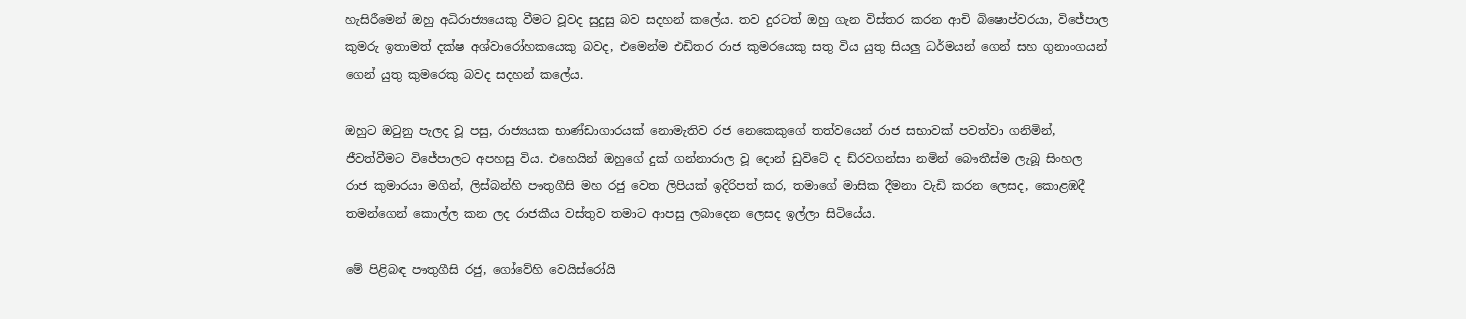හැසිරීමෙන් ඔහු අධිරාජ්‍යයෙකු වීමට වූවද සුදුසු බව සදහන් කලේය. තව දුරටත් ඔහු ගැන විස්තර කරන ආචි බිෂොප්වරයා, විජේපාල කුමරු ඉතාමත් දක්ෂ අශ්වාරෝහකයෙකු බවද, එමෙන්ම එඩිතර රාජ කුමරයෙකු සතු විය යුතු සියලු ධර්මයන් ගෙන් සහ ගුනාංගයන් ගෙන් යුතු කුමරෙකු බවද සදහන් කලේය.

ඔහුට ඔටුනු පැලද වූ පසු, රාජ්‍යයක භාණ්ඩාගාරයක් නොමැතිව රජ නෙකෙකුගේ තත්වයෙන් රාජ සභාවක් පවත්වා ගනිමින්, ජීවත්වීමට විජේපාලට අපහසු විය. එහෙයින් ඔහුගේ දුක් ගන්නාරාල වූ දොන් ඩුවිටේ ද ඩ්රවගන්සා නමින් බෞතීස්ම ලැබූ සිංහල රාජ කුමාරයා මගින්, ලිස්බන්හි පෟතුගීසි මහ රජු වෙත ලිපියක් ඉදිරිපත් කර, තමාගේ මාසික දීමනා වැඩි කරන ලෙසද, කොළඹදී තමන්ගෙන් කොල්ල කන ලද රාජකීය වස්තුව තමාට ආපසු ලබාදෙන ලෙසද ඉල්ලා සිටියේය.

මේ පිළිබඳ පෟතුගීසි රජු, ගෝවේහි වෙයිස්රෝයි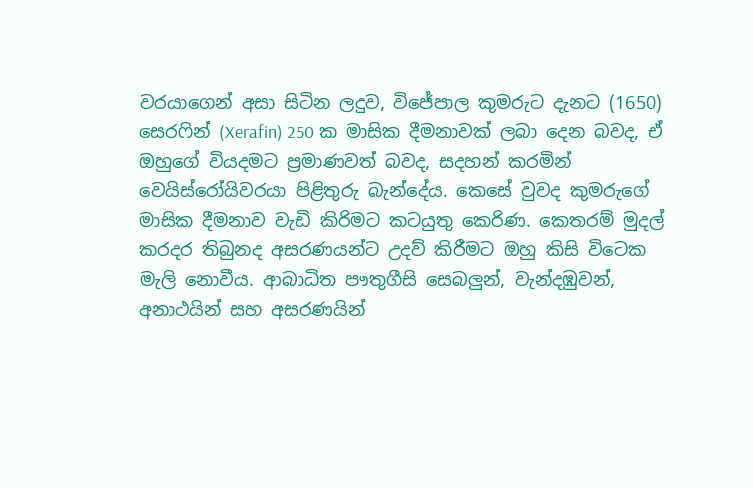වරයාගෙන් අසා සිටින ලදුව, විජේපාල කුමරුට දැනට (1650) සෙරෆින් (Xerafin) 250 ක මාසික දීමනාවක් ලබා දෙන බවද, ඒ ඔහුගේ වියදමට ප්‍රමාණවත් බවද, සදහන් කරමින් වෙයිස්රෝයිවරයා පිළිතුරු බැන්දේය. කෙසේ වුවද කුමරුගේ මාසික දීමනාව වැඩි කිරිමට කටයුතු කෙරිණ. කෙතරම් මුදල් කරදර තිබුනද අසරණයන්ට උදව් කිරීමට ඔහු කිසි විටෙක මැලි නොවීය. ආබාධිත පෟතුගීසි සෙබලුන්, වැන්දඹුවන්, අනාථයින් සහ අසරණයින්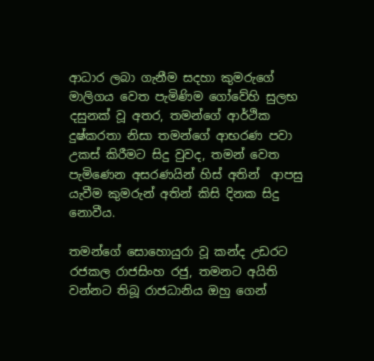ආධාර ලබා ගැනීම සදහා කුමරුගේ මාලිගය වෙත පැමිණිම ගෝවේහි සුලභ දසුනක් වූ අතර, තමන්ගේ ආර්ථික දුෂ්කරතා නිසා තමන්ගේ ආභරණ පවා උකස් කිරීමට සිදු වුවද, තමන් වෙත පැමිණෙන අසරණයින් හිස් අතින්  ආපසු යැවීම කුමරුන් අතින් කිසි දිනක සිදු නොවීය.

තමන්ගේ සොහොයුරා වූ කන්ද උඩරට රජකල රාජසිංහ රජු, තමනට අයිති වන්නට තිබූ රාජධානිය ඔහු ගෙන්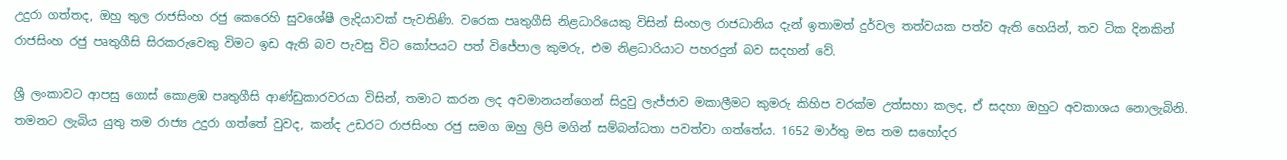උදුරා ගත්තද, ඔහු තුල රාජසිංහ රජු කෙරෙහි සුවශේෂී ලැදියාවක් පැවතිණි. වරෙක පෘතුගීසි නිළධාරියෙකු විසින් සිංහල රාජධානිය දැන් ඉතාමත් දුර්වල තත්වයක පත්ව ඇති හෙයින්, තව ටික දිනකින් රාජසිංහ රජු පෘතුගීසි සිරකරුවෙකු විමට ඉඩ ඇති බව පැවසු විට කෝපයට පත් විජේපාල කුමරු, එම නිළධාරියාට පහරදුන් බව සදහන් වේ.

ශ්‍රී ලංකාවට ආපසු ගොස් කොළඹ පෘතුගීසි ආණ්ඩුකාරවරයා විසින්, තමාට කරන ලද අවමානයන්ගෙන් සිදුවු ලැජ්ජාව මකාලීමට කුමරු කිහිප වරක්ම උත්සහා කලද, ඒ සදහා ඔහුට අවකාශය නොලැබිනි. තමනට ලැබිය යුතු තම රාජ්‍ය උදුරා ගත්තේ වුවද, කන්ද උඩරට රාජසිංහ රජු සමග ඔහු ලිපි මගින් සම්බන්ධතා පවත්වා ගත්තේය. 1652 මාර්තු මස තම සහෝදර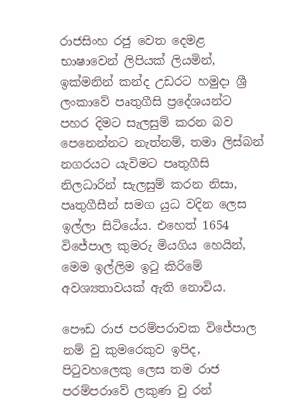රාජසිංහ රජු වෙත දෙමළ භාෂාවෙන් ලිපියක් ලියමින්, ඉක්මනින් කන්ද උඩරට හමුදා ශ්‍රී ලංකාවේ පෘතුගීසි ප්‍රදේශයන්ට පහර දිමට සැලසුම් කරන බව පෙනෙන්නට නැත්නම්, තමා ලිස්බන් නගරයට යැවිමට පෘතුගීසි නිලධාරින් සැලසුම් කරන නිසා, පෘතුගීසීන් සමග යුධ වදින ලෙස ඉල්ලා සිටියේය. එහෙත් 1654 විජේපාල කුමරු මියගිය හෙයින්, මෙම ඉල්ලිම ඉටු කිරිමේ අවශ්‍යතාවයක් ඇති නොවිය.

පෞඩ රාජ පරම්පරාවක විජේපාල නම් වු කුමරෙකුව ඉපිද, පිටුවහලෙකු ලෙස තම රාජ පරම්පරාවේ ලකුණ වු රන්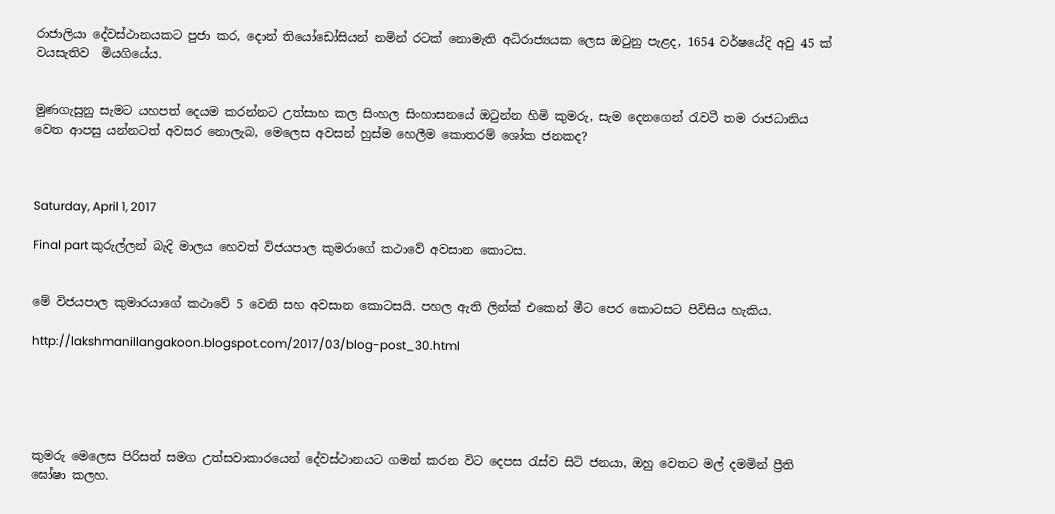රාජාලියා දේවස්ථානයකට පුජා කර, දොන් තියෝඩෝසියන් නමින් රටක් නොමැති අධිරාජ්‍යයක ලෙස ඔටුනු පැළද, 1654 වර්ෂයේදි අවු 45 ක් වයසැතිව  මියගියේය.


මුණගැසුනු සැමට යහපත් දෙයම කරන්නට උත්සාහ කල සිංහල සිංහාසනයේ ඔටුන්න හිමි කුමරු, සැම දෙනගෙන් රැවටී තම රාජධානිය වෙත ආපසු යන්නටත් අවසර නොලැබ, මෙලෙස අවසන් හුස්ම හෙලීම කොතරම් ශෝක ජනකද?



Saturday, April 1, 2017

Final part කුරුල්ලන් බැදි මාලය හෙවත් විජයපාල කුමරාගේ කථාවේ අවසාන කොටස.


මේ විජයපාල කුමාරයාගේ කථාවේ 5 වෙනි සහ අවසාන කොටසයි. පහල ඇති ලින්ක් එකෙන් මීට පෙර කොටසට පිවිසිය හැකිය.

http://lakshmanillangakoon.blogspot.com/2017/03/blog-post_30.html





කුමරු මෙලෙස පිරිසත් සමග උත්සවාකාරයෙන් දේවස්ථානයට ගමන් කරන විට දෙපස රැස්ව සිටි ජනයා, ඔහු වෙතට මල් දමමින් ප්‍රීති ඝෝෂා කලහ.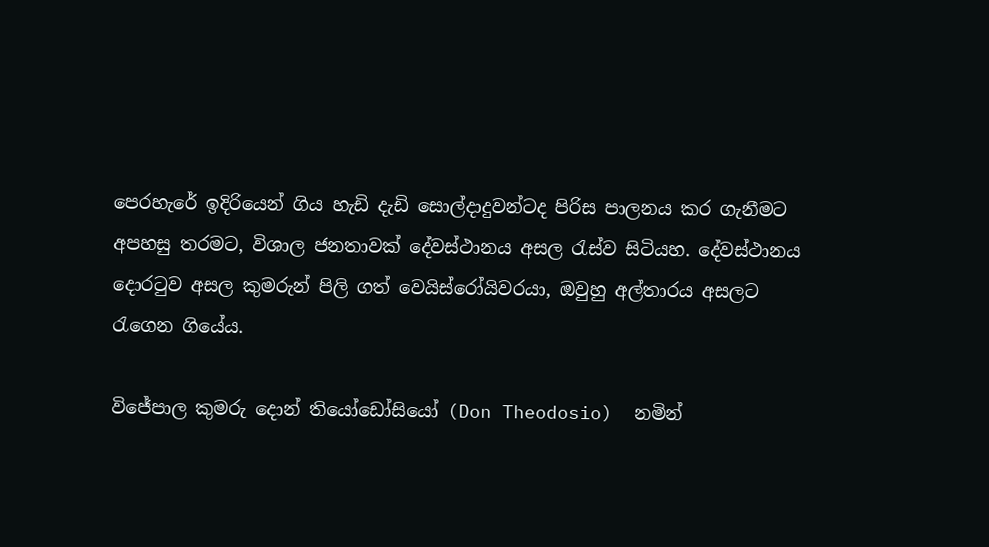පෙරහැරේ ඉදිරියෙන් ගිය හැඩි දැඩි සොල්දාදුවන්ටද පිරිස පාලනය කර ගැනීමට අපහසු තරමට, විශාල ජනතාවක් දේවස්ථානය අසල රැස්ව සිටියහ. දේවස්ථානය දොරටුව අසල කුමරුන් පිලි ගත් වෙයිස්රෝයිවරයා, ඔවුහු අල්තාරය අසලට රැගෙන ගියේය.

විජේපාල කුමරු දොන් තියෝඩෝසියෝ (Don Theodosio)  නමින්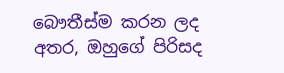බෞතීස්ම කරන ලද අතර, ඔහුගේ පිරිසද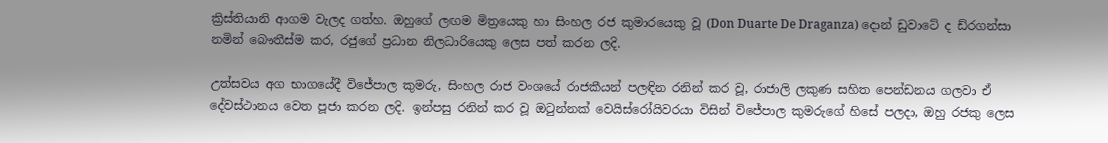ක්‍රිස්තියානි ආගම වැලද ගත්හ. ඔහුගේ ලඟම මිත්‍රයෙකු හා සිංහල රජ කුමාරයෙකු වූ (Don Duarte De Draganza) දොන් ඩුවාටේ ද ඩ්රගන්සා නමින් බෞතීස්ම කර, රජුගේ ප්‍රධාන නිලධාරියෙකු ලෙස පත් කරන ලදි.

උත්සවය අග භාගයේදී විජේපාල කුමරු, සිංහල රාජ වංශයේ රාජකීයන් පලඳින රනින් කර වූ, රාජාලි ලකුණ සහිත පෙන්ඩනය ගලවා ඒ දේවස්ථානය වෙත පූජා කරන ලදි. ඉන්පසු රනින් කර වූ ඔටුන්නක් වෙයිස්රෝයිවරයා විසින් විජේපාල කුමරුගේ හිසේ පලදා, ඔහු රජකු ලෙස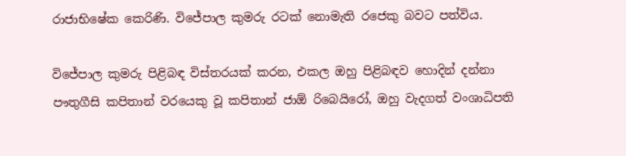රාජාභිෂේක කෙරිණි. විජේපාල කුමරු රටක් නොමැති රජෙකු බවට පත්විය.

විජේපාල කුමරු පිළිබඳ විස්තරයක් කරන, එකල ඔහු පිළිබඳව හොදින් දන්නා පෟතුගීසි කපිතාන් වරයෙකු වූ කපිතාන් ජාඕ රිබෙයිරෝ, ඔහු වැදගත් වංශාධිපති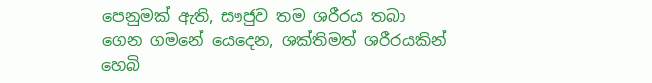පෙනුමක් ඇති, සෟජුව තම ශරීරය තබා ගෙන ගමනේ යෙදෙන, ශක්තිමත් ශරීරයකින් හෙබි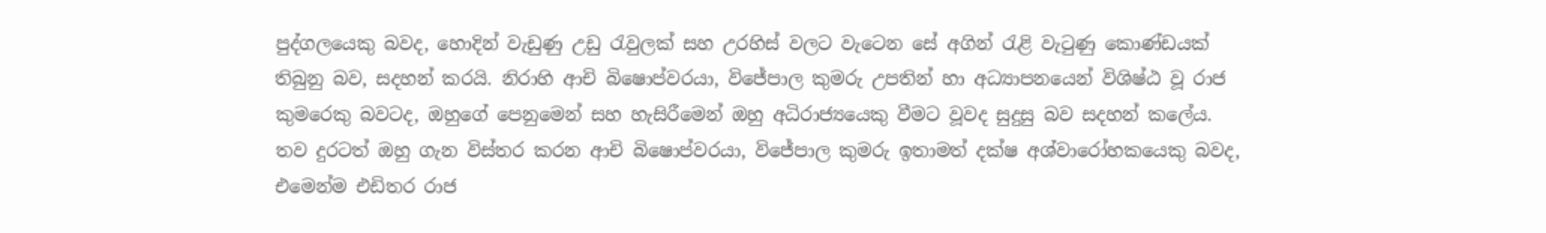පුද්ගලයෙකු බවද, හොදින් වැඩුණු උඩු රැවුලක් සහ උරහිස් වලට වැටෙන සේ අගින් රැළි වැටුණු කොණ්ඩයක් තිබුනු බව, සදහන් කරයි. නිරාහි ආචි බිෂොප්වරයා, විජේපාල කුමරු උපතින් හා අධ්‍යාපනයෙන් විශිෂ්ඨ වූ රාජ කුමරෙකු බවටද, ඔහුගේ පෙනුමෙන් සහ හැසිරීමෙන් ඔහු අධිරාජ්‍යයෙකු වීමට වූවද සුදුසු බව සදහන් කලේය. තව දුරටත් ඔහු ගැන විස්තර කරන ආචි බිෂොප්වරයා, විජේපාල කුමරු ඉතාමත් දක්ෂ අශ්වාරෝහකයෙකු බවද, එමෙන්ම එඩිතර රාජ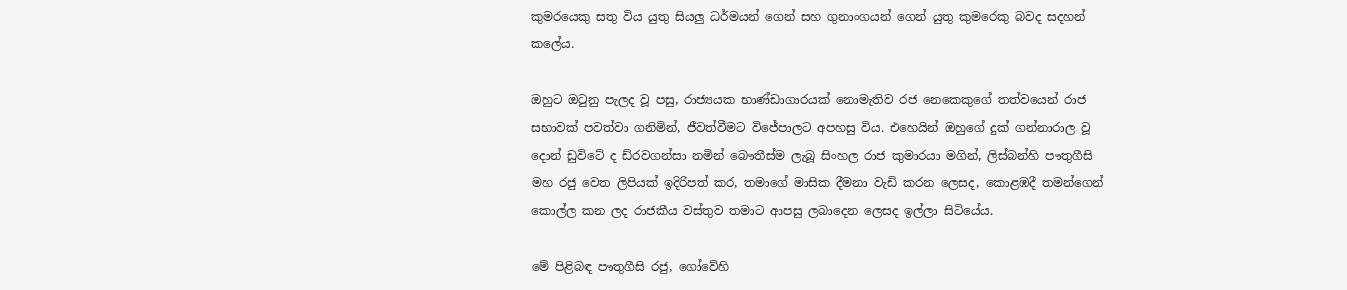කුමරයෙකු සතු විය යුතු සියලු ධර්මයන් ගෙන් සහ ගුනාංගයන් ගෙන් යුතු කුමරෙකු බවද සදහන් කලේය.

ඔහුට ඔටුනු පැලද වූ පසු, රාජ්‍යයක භාණ්ඩාගාරයක් නොමැතිව රජ නෙකෙකුගේ තත්වයෙන් රාජ සභාවක් පවත්වා ගනිමින්, ජීවත්වීමට විජේපාලට අපහසු විය. එහෙයින් ඔහුගේ දුක් ගන්නාරාල වූ දොන් ඩුවිටේ ද ඩ්රවගන්සා නමින් බෞතීස්ම ලැබූ සිංහල රාජ කුමාරයා මගින්, ලිස්බන්හි පෟතුගීසි මහ රජු වෙත ලිපියක් ඉදිරිපත් කර, තමාගේ මාසික දීමනා වැඩි කරන ලෙසද, කොළඹදී තමන්ගෙන් කොල්ල කන ලද රාජකීය වස්තුව තමාට ආපසු ලබාදෙන ලෙසද ඉල්ලා සිටියේය.

මේ පිළිබඳ පෟතුගීසි රජු, ගෝවේහි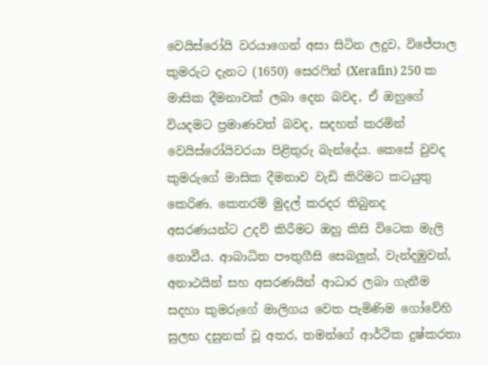වෙයිස්රෝයි වරයාගෙන් අසා සිටින ලදුව, විජේපාල කුමරුට දැනට (1650) සෙරෆින් (Xerafin) 250 ක මාසික දීමනාවක් ලබා දෙන බවද, ඒ ඔහුගේ වියදමට ප්‍රමාණවත් බවද, සදහන් කරමින් වෙයිස්රෝයිවරයා පිළිතුරු බැන්දේය. කෙසේ වුවද කුමරුගේ මාසික දීමනාව වැඩි කිරිමට කටයුතු කෙරිණ. කෙතරම් මුදල් කරදර තිබුනද අසරණයන්ට උදව් කිරීමට ඔහු කිසි විටෙක මැලි නොවීය. ආබාධිත පෟතුගීසි සෙබලුන්, වැන්දඹුවන්, අනාථයින් සහ අසරණයින් ආධාර ලබා ගැනීම සදහා කුමරුගේ මාලිගය වෙත පැමිණිම ගෝවේහි සුලභ දසුනක් වූ අතර, තමන්ගේ ආර්ථික දුෂ්කරතා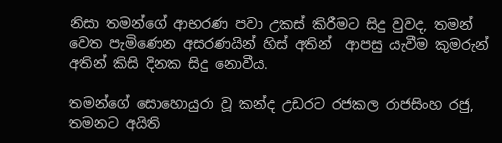නිසා තමන්ගේ ආභරණ පවා උකස් කිරීමට සිදු වුවද, තමන් වෙත පැමිණෙන අසරණයින් හිස් අතින්  ආපසු යැවීම කුමරුන් අතින් කිසි දිනක සිදු නොවීය.

තමන්ගේ සොහොයුරා වූ කන්ද උඩරට රජකල රාජසිංහ රජු, තමනට අයිති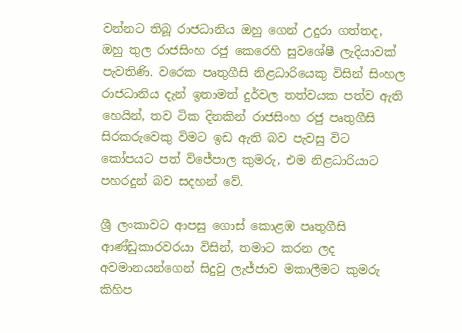වන්නට තිබූ රාජධානිය ඔහු ගෙන් උදුරා ගත්තද, ඔහු තුල රාජසිංහ රජු කෙරෙහි සුවශේෂී ලැදියාවක් පැවතිණි. වරෙක පෘතුගීසි නිළධාරියෙකු විසින් සිංහල රාජධානිය දැන් ඉතාමත් දුර්වල තත්වයක පත්ව ඇති හෙයින්, තව ටික දිනකින් රාජසිංහ රජු පෘතුගීසි සිරකරුවෙකු විමට ඉඩ ඇති බව පැවසු විට කෝපයට පත් විජේපාල කුමරු, එම නිළධාරියාට පහරදුන් බව සදහන් වේ.

ශ්‍රී ලංකාවට ආපසු ගොස් කොළඹ පෘතුගීසි ආණ්ඩුකාරවරයා විසින්, තමාට කරන ලද අවමානයන්ගෙන් සිදුවු ලැජ්ජාව මකාලීමට කුමරු කිහිප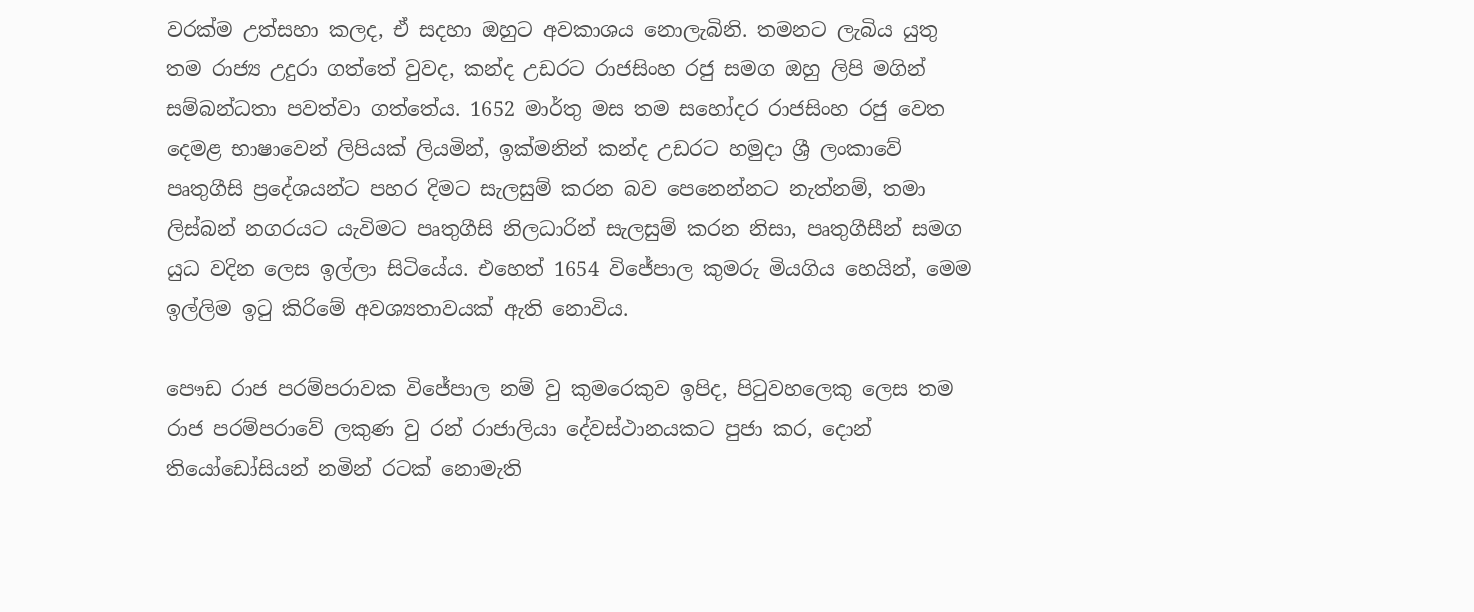වරක්ම උත්සහා කලද, ඒ සදහා ඔහුට අවකාශය නොලැබිනි. තමනට ලැබිය යුතු තම රාජ්‍ය උදුරා ගත්තේ වුවද, කන්ද උඩරට රාජසිංහ රජු සමග ඔහු ලිපි මගින් සම්බන්ධතා පවත්වා ගත්තේය. 1652 මාර්තු මස තම සහෝදර රාජසිංහ රජු වෙත දෙමළ භාෂාවෙන් ලිපියක් ලියමින්, ඉක්මනින් කන්ද උඩරට හමුදා ශ්‍රී ලංකාවේ පෘතුගීසි ප්‍රදේශයන්ට පහර දිමට සැලසුම් කරන බව පෙනෙන්නට නැත්නම්, තමා ලිස්බන් නගරයට යැවිමට පෘතුගීසි නිලධාරින් සැලසුම් කරන නිසා, පෘතුගීසීන් සමග යුධ වදින ලෙස ඉල්ලා සිටියේය. එහෙත් 1654 විජේපාල කුමරු මියගිය හෙයින්, මෙම ඉල්ලිම ඉටු කිරිමේ අවශ්‍යතාවයක් ඇති නොවිය.

පෞඩ රාජ පරම්පරාවක විජේපාල නම් වු කුමරෙකුව ඉපිද, පිටුවහලෙකු ලෙස තම රාජ පරම්පරාවේ ලකුණ වු රන් රාජාලියා දේවස්ථානයකට පුජා කර, දොන් තියෝඩෝසියන් නමින් රටක් නොමැති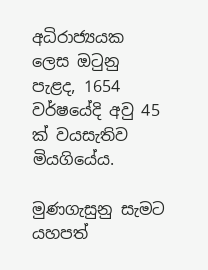අධිරාජ්‍යයක ලෙස ඔටුනු පැළද, 1654 වර්ෂයේදි අවු 45 ක් වයසැතිව  මියගියේය.

මුණගැසුනු සැමට යහපත්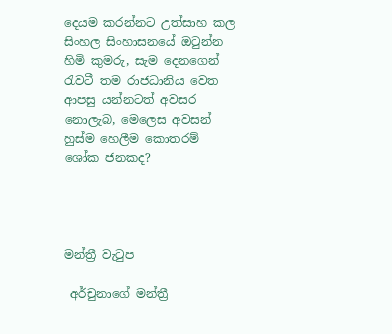දෙයම කරන්නට උත්සාහ කල සිංහල සිංහාසනයේ ඔටුන්න හිමි කුමරු, සැම දෙනගෙන් රැවටී තම රාජධානිය වෙත ආපසු යන්නටත් අවසර නොලැබ, මෙලෙස අවසන් හුස්ම හෙලීම කොතරම් ශෝක ජනකද?




මන්ත්‍රී වැටුප

 අර්චුනාගේ මන්ත්‍රී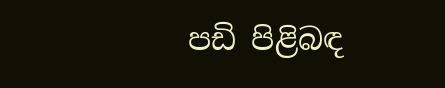පඩි පිළිබඳ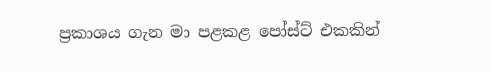ප්‍රකාශය ගැන මා පළකළ පෝස්ට් එකකින්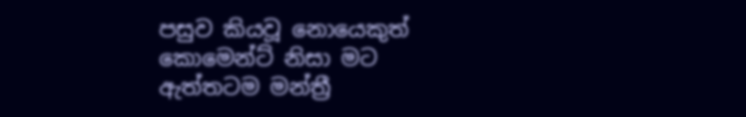පසුව කියවූ නොයෙකුත් කොමෙන්ට් නිසා මට ඇත්තටම මන්ත්‍රී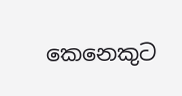කෙනෙකුට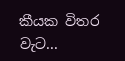කීයක විතර වැට...